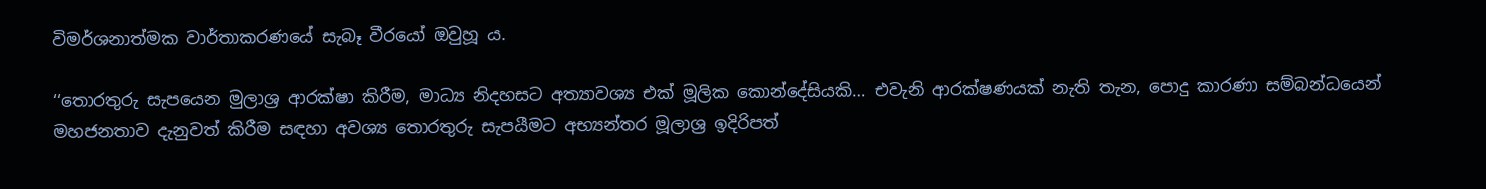විමර්ශනාත්මක වාර්තාකරණයේ සැබෑ වීරයෝ ඔවුහූ ය.

‘‘තොරතුරු සැපයෙන මුලාශ්‍ර ආරක්ෂා කිරීම, මාධ්‍ය නිදහසට අත්‍යාවශ්‍ය එක් මූලික කොන්දේසියකි… එවැනි ආරක්ෂණයක් නැති තැන, පොදු කාරණා සම්බන්ධයෙන් මහජනතාව දැනුවත් කිරීම සඳහා අවශ්‍ය තොරතුරු සැපයීමට අභ්‍යන්තර මූලාශ්‍ර ඉදිරිපත්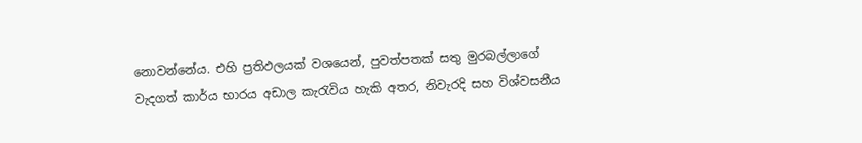නොවන්නේය. එහි ප්‍රතිඵලයක් වශයෙන්, පුවත්පතක් සතු මුරබල්ලාගේ වැදගත් කාර්ය භාරය අඩාල කැරැවිය හැකි අතර, නිවැරදි සහ විශ්වසනීය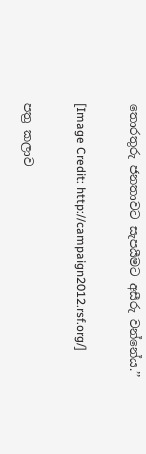තොරතුරු ජනතාවට සැපයීමට අසීරු වන්නේය.’’

[Image Credit: http://campaign2012.rsf.org/]

පත්‍ර කලාව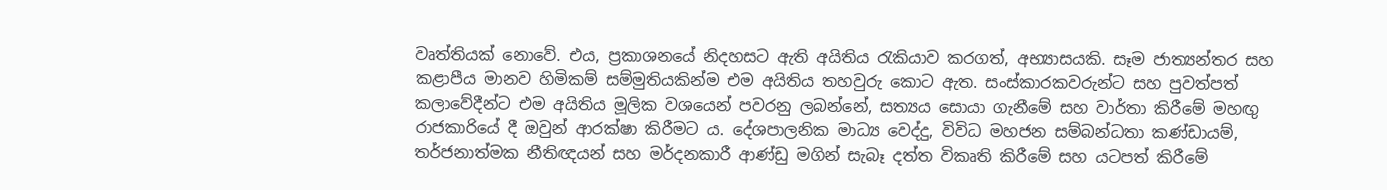වෘත්තියක් නොවේ. එය, ප්‍රකාශනයේ නිදහසට ඇති අයිතිය රැකියාව කරගත්, අභ්‍යාසයකි. සෑම ජාත්‍යන්තර සහ කළාපීය මානව හිමිකම් සම්මුතියකින්ම එම අයිතිය තහවුරු කොට ඇත. සංස්කාරකවරුන්ට සහ පුවත්පත් කලාවේදීන්ට එම අයිතිය මූලික වශයෙන් පවරනු ලබන්නේ, සත්‍යය සොයා ගැනීමේ සහ වාර්තා කිරීමේ මහඟු රාජකාරියේ දී ඔවුන් ආරක්ෂා කිරීමට ය. දේශපාලනික මාධ්‍ය වෙද්දු, විවිධ මහජන සම්බන්ධතා කණ්ඩායම්, තර්ජනාත්මක නීතිඥයන් සහ මර්දනකාරී ආණ්ඩු මගින් සැබෑ දත්ත විකෘති කිරීමේ සහ යටපත් කිරීමේ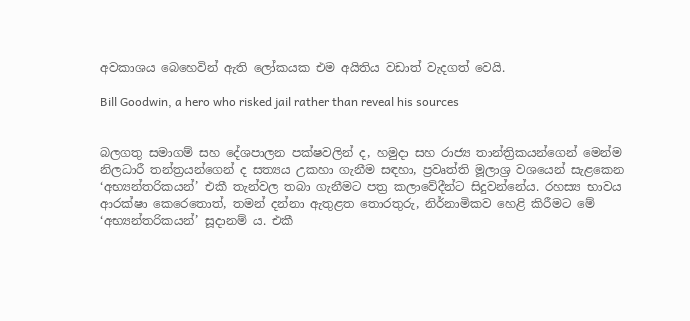අවකාශය බෙහෙවින් ඇති ලෝකයක එම අයිතිය වඩාත් වැදගත් වෙයි.

Bill Goodwin, a hero who risked jail rather than reveal his sources


බලගතු සමාගම් සහ දේශපාලන පක්ෂවලින් ද, හමුදා සහ රාජ්‍ය තාන්ත්‍රිකයන්ගෙන් මෙන්ම නිලධාරී තන්ත්‍රයන්ගෙන් ද සත්‍යය උකහා ගැනීම සඳහා, ප්‍රවෘත්ති මූලාශ්‍ර වශයෙන් සැළකෙන ‘අභ්‍යන්තරිකයන්’ එකී තැන්වල තබා ගැනීමට පත්‍ර කලාවේදීන්ට සිදුවන්නේය. රහස්‍ය භාවය ආරක්ෂා කෙරෙතොත්, තමන් දන්නා ඇතුළත තොරතුරු, නිර්නාමිකව හෙළි කිරීමට මේ ‘අභ්‍යන්තරිකයන්’ සූදානම් ය. එකී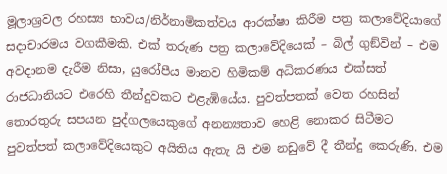මූලාශ්‍රවල රහස්‍ය භාවය/නිර්නාමිකත්වය ආරක්ෂා කිරීම පත්‍ර කලාවේදියාගේ සදාචාරමය වගකීමකි. එක් තරුණ පත්‍ර කලාවේදියෙක් – බිල් ගුඞ්වින් – එම අවදානම දැරීම නිසා, යුරෝපීය මානව හිමිකම් අධිකරණය එක්සත් රාජධානියට එරෙහි තීන්දුවකට එළැඹියේය. පුවත්පතක් වෙත රහසින් තොරතුරු සපයන පුද්ගලයෙකුගේ අනන්‍යතාව හෙළි නොකර සිටීමට පුවත්පත් කලාවේදියෙකුට අයිතිය ඇතැ යි එම නඩුවේ දී තීන්දු කෙරුණි. එම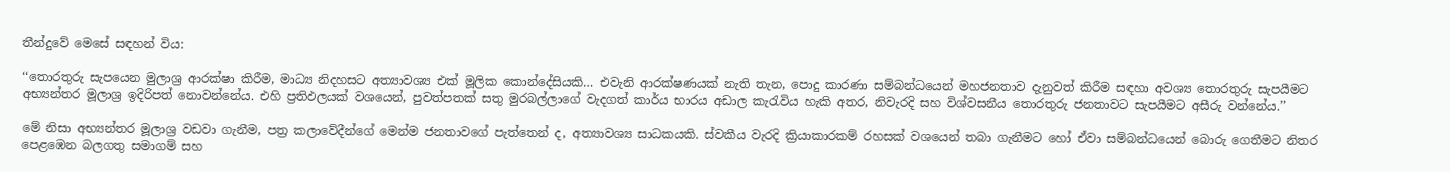තීන්දුවේ මෙසේ සඳහන් විය:

‘‘තොරතුරු සැපයෙන මුලාශ්‍ර ආරක්ෂා කිරීම, මාධ්‍ය නිදහසට අත්‍යාවශ්‍ය එක් මූලික කොන්දේසියකි… එවැනි ආරක්ෂණයක් නැති තැන, පොදු කාරණා සම්බන්ධයෙන් මහජනතාව දැනුවත් කිරීම සඳහා අවශ්‍ය තොරතුරු සැපයීමට අභ්‍යන්තර මූලාශ්‍ර ඉදිරිපත් නොවන්නේය. එහි ප්‍රතිඵලයක් වශයෙන්, පුවත්පතක් සතු මුරබල්ලාගේ වැදගත් කාර්ය භාරය අඩාල කැරැවිය හැකි අතර, නිවැරදි සහ විශ්වසනීය තොරතුරු ජනතාවට සැපයීමට අසීරු වන්නේය.’’

මේ නිසා අභ්‍යන්තර මූලාශ්‍ර වඩවා ගැනීම, පත්‍ර කලාවේදීන්ගේ මෙන්ම ජනතාවගේ පැත්තෙන් ද, අත්‍යාවශ්‍ය සාධකයකි. ස්වකීය වැරදි ක්‍රියාකාරකම් රහසක් වශයෙන් තබා ගැනීමට හෝ ඒවා සම්බන්ධයෙන් බොරු ගෙතීමට නිතර පෙළඹෙන බලගතු සමාගම් සහ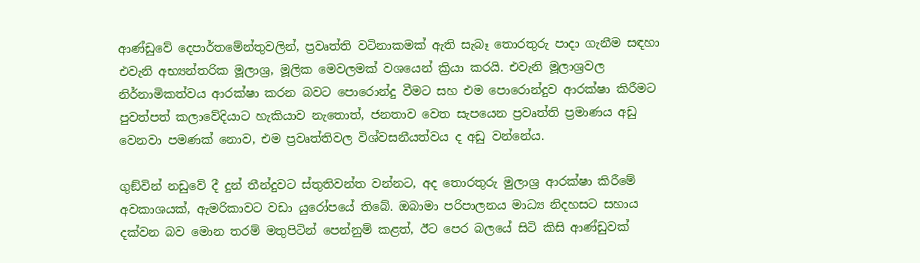ආණ්ඩුවේ දෙපාර්තමේන්තුවලින්, ප්‍රවෘත්ති වටිනාකමක් ඇති සැබෑ තොරතුරු පාදා ගැනීම සඳහා එවැනි අභ්‍යන්තරික මූලාශ්‍ර, මූලික මෙවලමක් වශයෙන් ක්‍රියා කරයි. එවැනි මූලාශ්‍රවල නිර්නාමිකත්වය ආරක්ෂා කරන බවට පොරොන්දු වීමට සහ එම පොරොන්දුව ආරක්ෂා කිරීමට පුවත්පත් කලාවේදියාට හැකියාව නැතොත්, ජනතාව වෙත සැපයෙන ප්‍රවෘත්ති ප්‍රමාණය අඩු වෙනවා පමණක් නොව, එම ප්‍රවෘත්තිවල විශ්වසනීයත්වය ද අඩු වන්නේය.

ගුඞ්වින් නඩුවේ දී දුන් තීන්දුවට ස්තුතිවන්ත වන්නට, අද තොරතුරු මුලාශ්‍ර ආරක්ෂා කිරීමේ අවකාශයක්, ඇමරිකාවට වඩා යුරෝපයේ තිබේ. ඔබාමා පරිපාලනය මාධ්‍ය නිදහසට සහාය දක්වන බව මොන තරම් මතුපිටින් පෙන්නුම් කළත්, ඊට පෙර බලයේ සිටි කිසි ආණ්ඩුවක්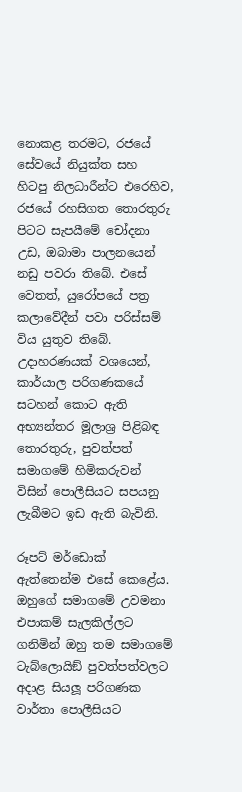නොකළ තරමට, රජයේ සේවයේ නියුක්ත සහ හිටපු නිලධාරීන්ට එරෙහිව, රජයේ රහසිගත තොරතුරු පිටට සැපයීමේ චෝදනා උඩ, ඔබාමා පාලනයෙන් නඩු පවරා තිබේ. එසේ වෙතත්, යුරෝපයේ පත්‍ර කලාවේදීන් පවා පරිස්සම් විය යුතුව තිබේ. උදාහරණයක් වශයෙන්, කාර්යාල පරිගණකයේ සටහන් කොට ඇති අභ්‍යන්තර මූලාශ්‍ර පිළිබඳ තොරතුරු, පුවත්පත් සමාගමේ හිමිකරුවන් විසින් පොලීසියට සපයනු ලැබීමට ඉඩ ඇති බැවිනි.

රූපට් මර්ඩොක් ඇත්තෙන්ම එසේ කෙළේය. ඔහුගේ සමාගමේ උවමනා එපාකම් සැලකිල්ලට ගනිමින් ඔහු තම සමාගමේ ටැබ්ලොයිඞ් පුවත්පත්වලට අදාළ සියලූ පරිගණක වාර්තා පොලීසියට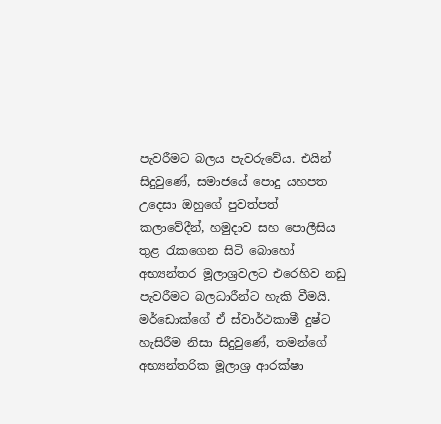පැවරීමට බලය පැවරුවේය. එයින් සිදුවුණේ, සමාජයේ පොදු යහපත උදෙසා ඔහුගේ පුවත්පත් කලාවේදීන්, හමුදාව සහ පොලීසිය තුළ රැකගෙන සිටි බොහෝ අභ්‍යන්තර මූලාශ්‍රවලට එරෙහිව නඩු පැවරීමට බලධාරීන්ට හැකි වීමයි. මර්ඩොක්ගේ ඒ ස්වාර්ථකාමී දුෂ්ට හැසිරීම නිසා සිදුවුණේ, තමන්ගේ අභ්‍යන්තරික මූලාශ්‍ර ආරක්ෂා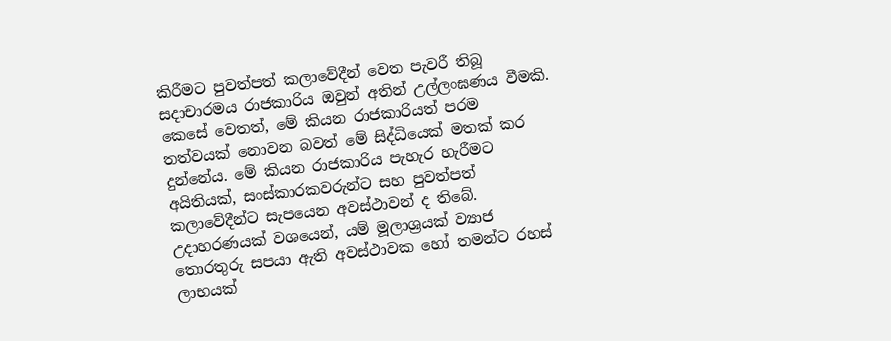කිරීමට පුවත්පත් කලාවේදීන් වෙත පැවරී තිබූ සදාචාරමය රාජකාරිය ඔවුන් අතින් උල්ලංඝණය වීමකි. කෙසේ වෙතත්, මේ කියන රාජකාරියත් පරම තත්වයක් නොවන බවත් මේ සිද්ධියෙක් මතක් කර දුන්නේය. මේ කියන රාජකාරිය පැහැර හැරීමට අයිතියක්, සංස්කාරකවරුන්ට සහ පුවත්පත් කලාවේදීන්ට සැපයෙන අවස්ථාවන් ද තිබේ. උදාහරණයක් වශයෙන්, යම් මූලාශ්‍රයක් ව්‍යාජ තොරතුරු සපයා ඇති අවස්ථාවක හෝ තමන්ට රහස් ලාභයක්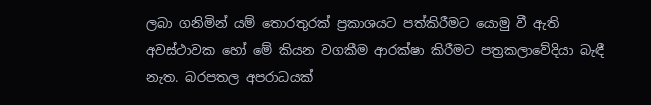ලබා ගනිමින් යම් තොරතුරක් ප්‍රකාශයට පත්කිරීමට යොමු වී ඇති අවස්ථාවක හෝ මේ කියන වගකීම ආරක්ෂා කිරීමට පත්‍රකලාවේදියා බැඳී නැත. බරපතල අපරාධයක්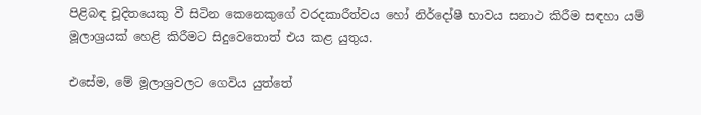පිළිබඳ චූදිතයෙකු වී සිටින කෙනෙකුගේ වරදකාරීත්වය හෝ නිර්දෝෂී භාවය සනාථ කිරීම සඳහා යම් මූලාශ්‍රයක් හෙළි කිරීමට සිදුවෙතොත් එය කළ යුතුය.

එසේම, මේ මූලාශ්‍රවලට ගෙවිය යුත්තේ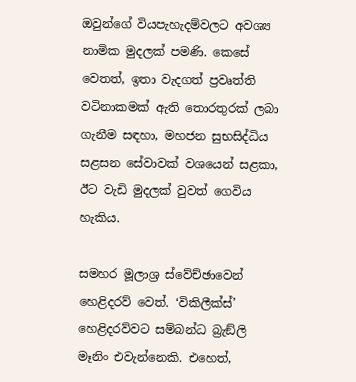ඔවුන්ගේ වියපැහැදම්වලට අවශ්‍ය නාමික මුදලක් පමණි. කෙසේ වෙතත්, ඉතා වැදගත් ප්‍රවෘත්ති වටිනාකමක් ඇති තොරතුරක් ලබා ගැනීම සඳහා, මහජන සුභසිද්ධිය සළසන සේවාවක් වශයෙන් සළකා, ඊට වැඩි මුදලක් වුවත් ගෙවිය හැකිය.

සමහර මූලාශ්‍ර ස්වේච්ඡාවෙන් හෙළිදරව් වෙත්. ‘විකිලීක්ස්’ හෙළිදරව්වට සම්බන්ධ බ්‍රැඞ්ලි මෑනිං එවැන්නෙකි. එහෙත්,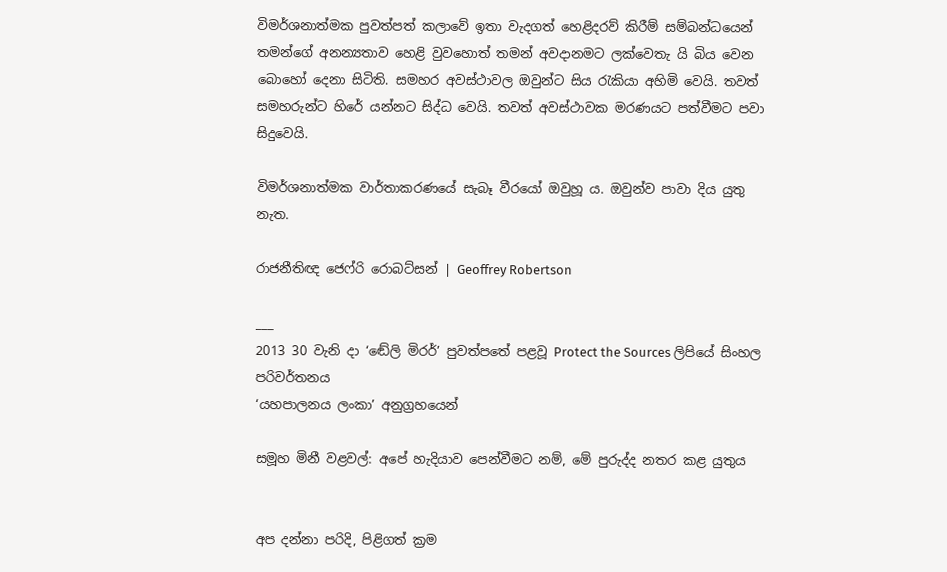විමර්ශනාත්මක පුවත්පත් කලාවේ ඉතා වැදගත් හෙළිදරව් කිරීම් සම්බන්ධයෙන් තමන්ගේ අනන්‍යතාව හෙළි වුවහොත් තමන් අවදානමට ලක්වෙතැ යි බිය වෙන බොහෝ දෙනා සිටිති. සමහර අවස්ථාවල ඔවුන්ට සිය රැකියා අහිමි වෙයි. තවත් සමහරුන්ට හිරේ යන්නට සිද්ධ වෙයි. තවත් අවස්ථාවක මරණයට පත්වීමට පවා සිදුවෙයි.

විමර්ශනාත්මක වාර්තාකරණයේ සැබෑ වීරයෝ ඔවුහූ ය. ඔවුන්ව පාවා දිය යුතු නැත.

රාජනීතිඥ ජෙෆ්රි රොබට්සන් | Geoffrey Robertson

___
2013 30 වැනි දා ‘ඬේලි මිරර්’ පුවත්පතේ පළවූ Protect the Sources ලිපියේ සිංහල පරිවර්තනය
‘යහපාලනය ලංකා’ අනුග්‍රහයෙන්

සමූහ මිනී වළවල්: අපේ හැදියාව පෙන්වීමට නම්, මේ පුරුද්ද නතර කළ යුතුය


අප දන්නා පරිදි, පිළිගත් ක්‍රම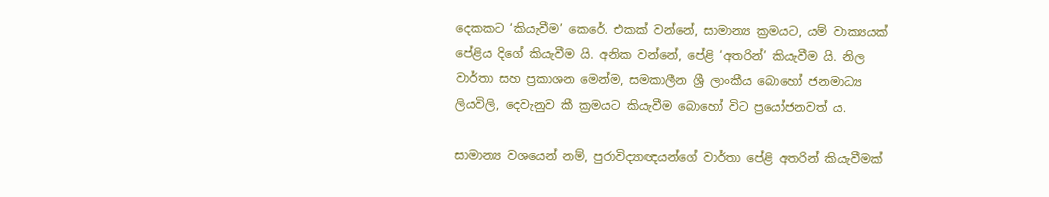දෙකකට ‘කියැවීම’ කෙරේ. එකක් වන්නේ, සාමාන්‍ය ක්‍රමයට, යම් වාක්‍යයක් පේළිය දිගේ කියැවීම යි. අනික වන්නේ, පේළි ‘අතරින්’ කියැවීම යි. නිල වාර්තා සහ ප්‍රකාශන මෙන්ම, සමකාලීන ශ්‍රී ලාංකීය බොහෝ ජනමාධ්‍ය ලියවිලි, දෙවැනුව කී ක්‍රමයට කියැවීම බොහෝ විට ප්‍රයෝජනවත් ය.

සාමාන්‍ය වශයෙන් නම්, පුරාවිද්‍යාඥයන්ගේ වාර්තා පේළි අතරින් කියැවීමක්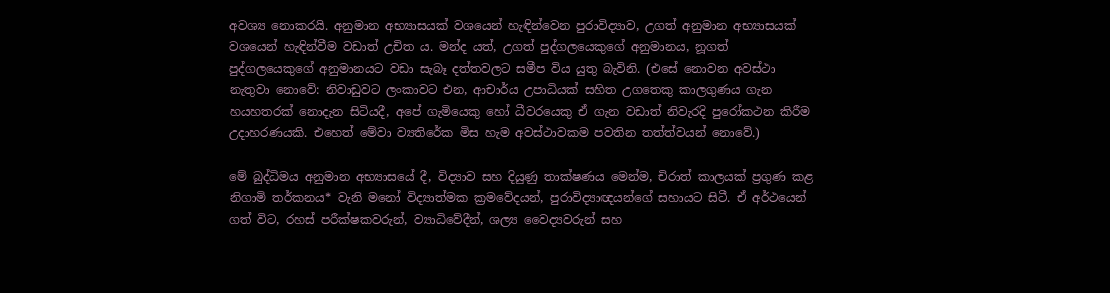අවශ්‍ය නොකරයි. අනුමාන අභ්‍යාසයක් වශයෙන් හැඳින්වෙන පුරාවිද්‍යාව, උගත් අනුමාන අභ්‍යාසයක් වශයෙන් හැඳින්වීම වඩාත් උචිත ය. මන්ද යත්, උගත් පුද්ගලයෙකුගේ අනුමානය, නූගත් පුද්ගලයෙකුගේ අනුමානයට වඩා සැබෑ දත්තවලට සමීප විය යුතු බැවිනි. (එසේ නොවන අවස්ථා නැතුවා නොවේ: නිවාඩුවට ලංකාවට එන, ආචාර්ය උපාධියක් සහිත උගතෙකු කාලගුණය ගැන හයහතරක් නොදැන සිටියදී, අපේ ගැමියෙකු හෝ ධීවරයෙකු ඒ ගැන වඩාත් නිවැරදි පුරෝකථන කිරීම උදාහරණයකි. එහෙත් මේවා ව්‍යතිරේක මිස හැම අවස්ථාවකම පවතින තත්ත්වයන් නොවේ.)

මේ බුද්ධිමය අනුමාන අභ්‍යාසයේ දී, විද්‍යාව සහ දියුණු තාක්ෂණය මෙන්ම, චිරාත් කාලයක් ප්‍රගුණ කළ නිගාමි තර්කනය* වැනි මනෝ විද්‍යාත්මක ක්‍රමවේදයන්, පුරාවිද්‍යාඥයන්ගේ සහායට සිටී. ඒ අර්ථයෙන් ගත් විට, රහස් පරීක්ෂකවරුන්, ව්‍යාධිවේදීන්, ශල්‍ය වෛද්‍යවරුන් සහ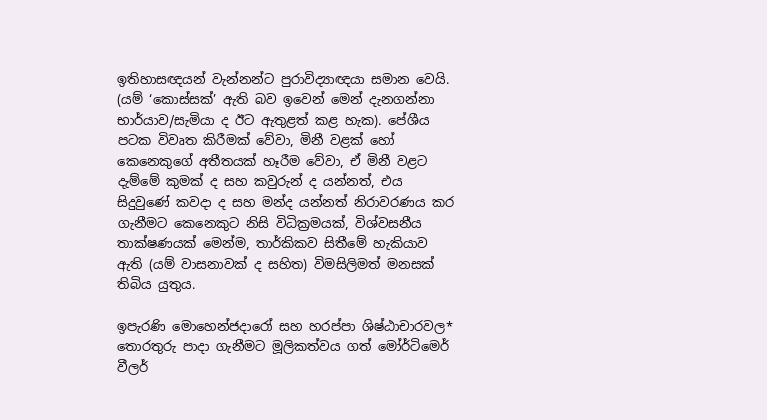ඉතිහාසඥයන් වැන්නන්ට පුරාවිද්‍යාඥයා සමාන වෙයි. (යම් ‘කොස්සක්’ ඇති බව ඉවෙන් මෙන් දැනගන්නා භාර්යාව/සැමියා ද ඊට ඇතුළත් කළ හැක). පේශීය පටක විවෘත කිරීමක් වේවා, මිනී වළක් හෝ කෙනෙකුගේ අතීතයක් හෑරීම වේවා, ඒ මිනී වළට දැම්මේ කුමක් ද සහ කවුරුන් ද යන්නත්, එය සිදුවුණේ කවදා ද සහ මන්ද යන්නත් නිරාවරණය කර ගැනීමට කෙනෙකුට නිසි විධික්‍රමයක්, විශ්වසනීය තාක්ෂණයක් මෙන්ම, තාර්කිකව සිතීමේ හැකියාව ඇති (යම් වාසනාවක් ද සහිත) විමසිලිමත් මනසක් තිබිය යුතුය.

ඉපැරණි මොහෙන්ජදාරෝ සහ හරප්පා ශිෂ්ඨාචාරවල* තොරතුරු පාදා ගැනීමට මූලිකත්වය ගත් මෝර්ටිමෙර් වීලර්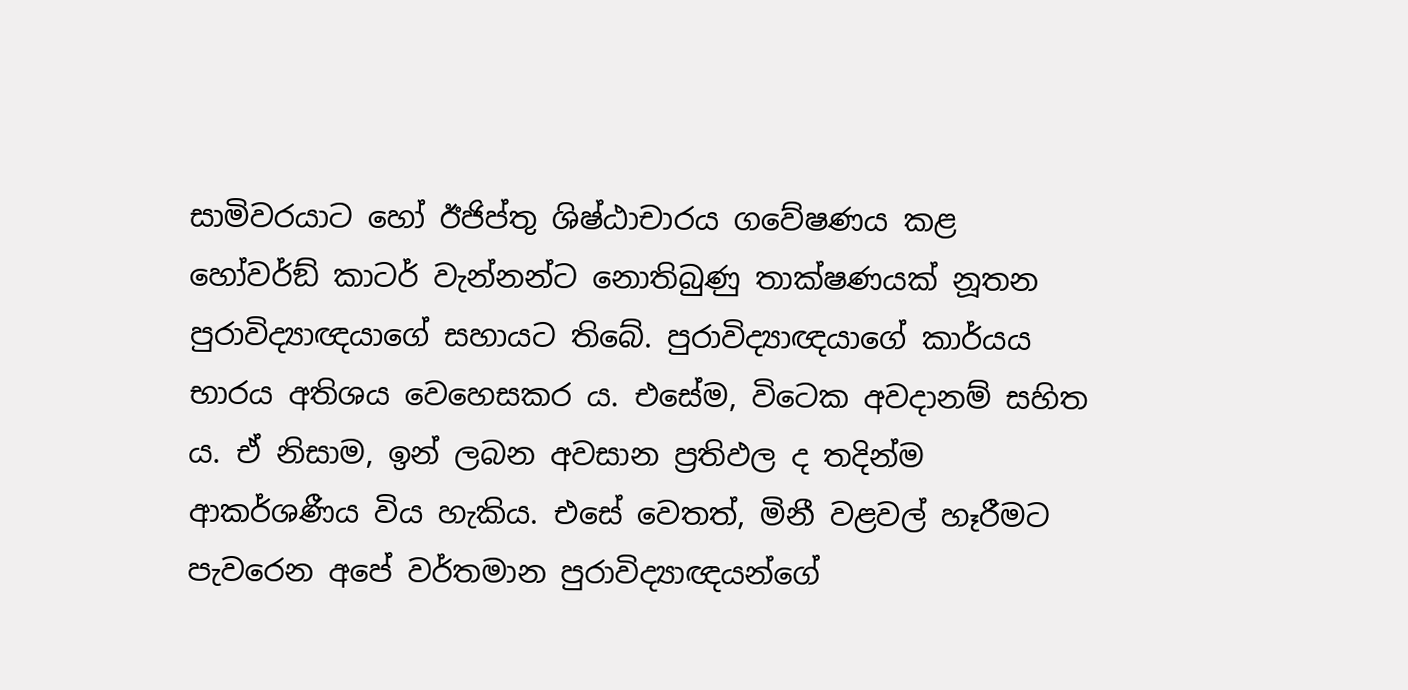සාමිවරයාට හෝ ඊජිප්තු ශිෂ්ඨාචාරය ගවේෂණය කළ හෝවර්ඞ් කාටර් වැන්නන්ට නොතිබුණු තාක්ෂණයක් නූතන පුරාවිද්‍යාඥයාගේ සහායට තිබේ. පුරාවිද්‍යාඥයාගේ කාර්යය භාරය අතිශය වෙහෙසකර ය. එසේම, විටෙක අවදානම් සහිත ය. ඒ නිසාම, ඉන් ලබන අවසාන ප්‍රතිඵල ද තදින්ම ආකර්ශණීය විය හැකිය. එසේ වෙතත්, මිනී වළවල් හෑරීමට පැවරෙන අපේ වර්තමාන පුරාවිද්‍යාඥයන්ගේ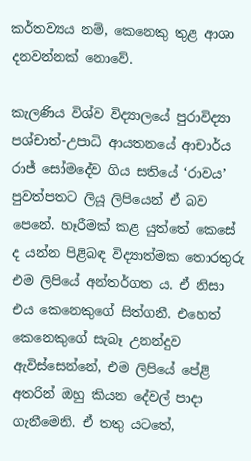කර්තව්‍යය නම්, කෙනෙකු තුළ ආශා දනවන්නක් නොවේ.

කැලණිය විශ්ව විද්‍යාලයේ පුරාවිද්‍යා පශ්චාත්-උපාධි ආයතනයේ ආචාර්ය රාජ් සෝමදේව ගිය සතියේ ‘රාවය’ පුවත්පතට ලියූ ලිපියෙන් ඒ බව පෙනේ. හෑරීමක් කළ යුත්තේ කෙසේ ද යන්න පිළිබඳ විද්‍යාත්මක තොරතුරු එම ලිපියේ අන්තර්ගත ය. ඒ නිසා එය කෙනෙකුගේ සිත්ගනී. එහෙත් කෙනෙකුගේ සැබෑ උනන්දුව ඇවිස්සෙන්නේ, එම ලිපියේ පේළි අතරින් ඔහු කියන දේවල් පාදා ගැනීමෙනි. ඒ තතු යටතේ,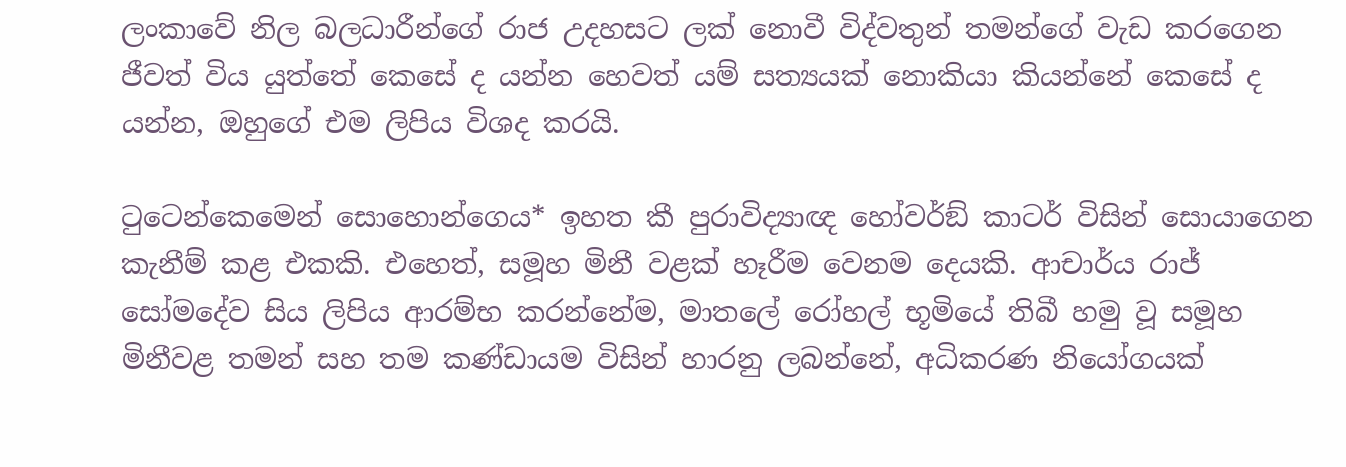ලංකාවේ නිල බලධාරීන්ගේ රාජ උදහසට ලක් නොවී විද්වතුන් තමන්ගේ වැඩ කරගෙන ජීවත් විය යුත්තේ කෙසේ ද යන්න හෙවත් යම් සත්‍යයක් නොකියා කියන්නේ කෙසේ ද යන්න, ඔහුගේ එම ලිපිය විශද කරයි.

ටුටෙන්කෙමෙන් සොහොන්ගෙය* ඉහත කී පුරාවිද්‍යාඥ හෝවර්ඞ් කාටර් විසින් සොයාගෙන කැනීම් කළ එකකි. එහෙත්, සමූහ මිනී වළක් හෑරීම වෙනම දෙයකි. ආචාර්ය රාජ් සෝමදේව සිය ලිපිය ආරම්භ කරන්නේම, මාතලේ රෝහල් භූමියේ තිබී හමු වූ සමූහ මිනීවළ තමන් සහ තම කණ්ඩායම විසින් හාරනු ලබන්නේ, අධිකරණ නියෝගයක්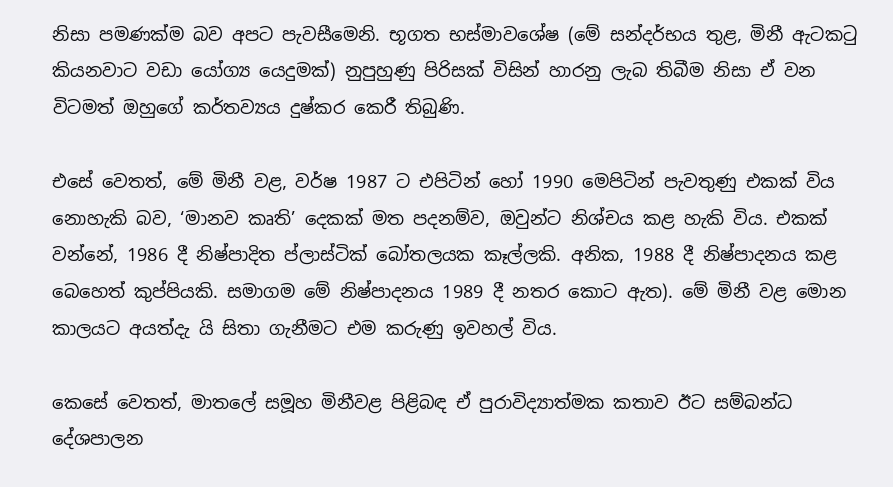නිසා පමණක්ම බව අපට පැවසීමෙනි. භූගත භස්මාවශේෂ (මේ සන්දර්භය තුළ, මිනී ඇටකටු කියනවාට වඩා යෝග්‍ය යෙදුමක්) නුපුහුණු පිරිසක් විසින් හාරනු ලැබ තිබීම නිසා ඒ වන විටමත් ඔහුගේ කර්තව්‍යය දුෂ්කර කෙරී තිබුණි.

එසේ වෙතත්, මේ මිනී වළ, වර්ෂ 1987 ට එපිටින් හෝ 1990 මෙපිටින් පැවතුණු එකක් විය නොහැකි බව, ‘මානව කෘති’ දෙකක් මත පදනම්ව, ඔවුන්ට නිශ්චය කළ හැකි විය. එකක් වන්නේ, 1986 දී නිෂ්පාදිත ප්ලාස්ටික් බෝතලයක කෑල්ලකි. අනික, 1988 දී නිෂ්පාදනය කළ බෙහෙත් කුප්පියකි. සමාගම මේ නිෂ්පාදනය 1989 දී නතර කොට ඇත). මේ මිනී වළ මොන කාලයට අයත්දැ යි සිතා ගැනීමට එම කරුණු ඉවහල් විය.

කෙසේ වෙතත්, මාතලේ සමූහ මිනීවළ පිළිබඳ ඒ පුරාවිද්‍යාත්මක කතාව ඊට සම්බන්ධ දේශපාලන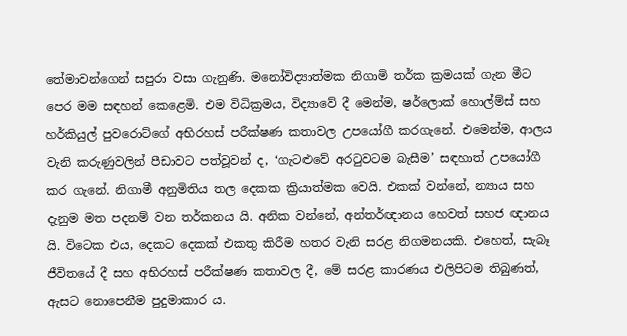තේමාවන්ගෙන් සපුරා වසා ගැනුණි. මනෝවිද්‍යාත්මක නිගාමි තර්ක ක්‍රමයක් ගැන මීට පෙර මම සඳහන් කෙළෙමි. එම විධික්‍රමය, විද්‍යාවේ දී මෙන්ම, ෂර්ලොක් හොල්ම්ස් සහ හර්කියුල් පුවරොට්ගේ අභිරහස් පරීක්ෂණ කතාවල උපයෝගී කරගැනේ. එමෙන්ම, ආලය වැනි කරුණුවලින් පීඩාවට පත්වූවන් ද, ‘ගැටළුවේ අරටුවටම බැසීම’ සඳහාත් උපයෝගී කර ගැනේ. නිගාමී අනුමිතිය තල දෙකක ක්‍රියාත්මක වෙයි. එකක් වන්නේ, න්‍යාය සහ දැනුම මත පදනම් වන තර්කනය යි. අනික වන්නේ, අන්තර්ඥානය හෙවත් සහජ ඥානය යි. විටෙක එය, දෙකට දෙකක් එකතු කිරීම හතර වැනි සරළ නිගමනයකි. එහෙත්, සැබෑ ජීවිතයේ දී සහ අභිරහස් පරීක්ෂණ කතාවල දී, මේ සරළ කාරණය එලිපිටම තිබුණත්, ඇසට නොපෙනීම පුදුමාකාර ය.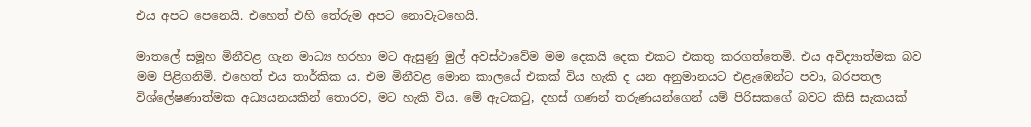එය අපට පෙනෙයි. එහෙත් එහි තේරුම අපට නොවැටහෙයි.

මාතලේ සමූහ මිනීවළ ගැන මාධ්‍ය හරහා මට ඇසුණු මුල් අවස්ථාවේම මම දෙකයි දෙක එකට එකතු කරගත්තෙමි. එය අවිද්‍යාත්මක බව මම පිළිගනිමි. එහෙත් එය තාර්කික ය. එම මිනීවළ මොන කාලයේ එකක් විය හැකි ද යන අනුමානයට එළැඹෙන්ට පවා, බරපතල විශ්ලේෂණාත්මක අධ්‍යයනයකින් තොරව, මට හැකි විය. මේ ඇටකටු, දහස් ගණන් තරුණයන්ගෙන් යම් පිරිසකගේ බවට කිසි සැකයක්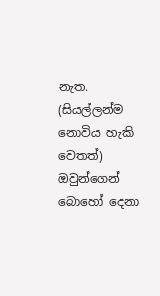නැත. (සියල්ලන්ම නොවිය හැකි වෙතත්) ඔවුන්ගෙන් බොහෝ දෙනා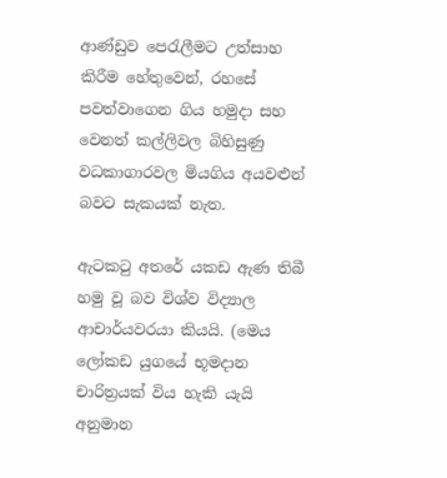ආණ්ඩුව පෙරැලීමට උත්සාහ කිරීම හේතුවෙන්, රහසේ පවත්වාගෙන ගිය හමුදා සහ වෙනත් කල්ලිවල බිහිසුණු වධකාගාරවල මියගිය අයවළුන් බවට සැකයක් නැත.

ඇටකටු අතරේ යකඩ ඇණ තිබී හමු වූ බව විශ්ව විද්‍යාල ආචාර්යවරයා කියයි. (මෙය ලෝකඩ යුගයේ භූමදාන චාරිත්‍රයක් විය හැකි යැයි අනුමාන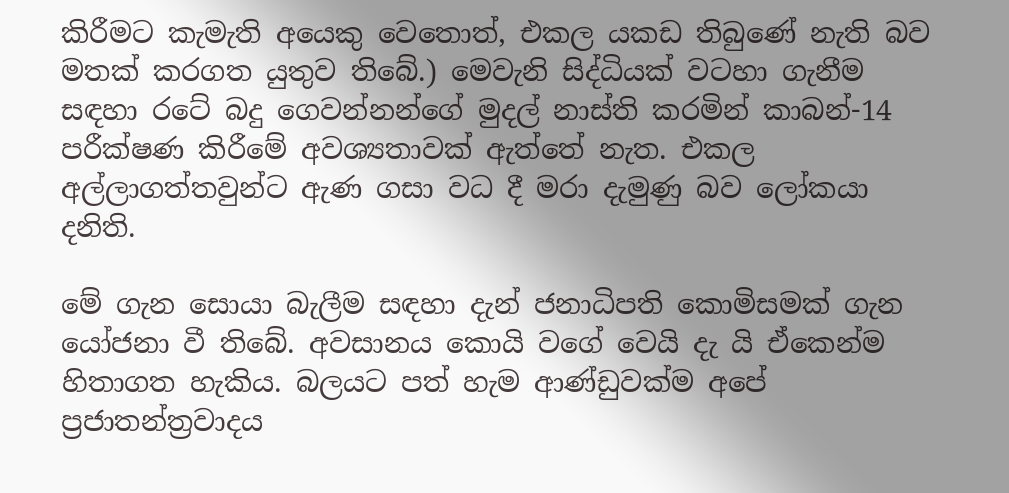කිරීමට කැමැති අයෙකු වෙතොත්, එකල යකඩ තිබුණේ නැති බව මතක් කරගත යුතුව තිබේ.) මෙවැනි සිද්ධියක් වටහා ගැනීම සඳහා රටේ බදු ගෙවන්නන්ගේ මුදල් නාස්ති කරමින් කාබන්-14 පරීක්ෂණ කිරීමේ අවශ්‍යතාවක් ඇත්තේ නැත. එකල අල්ලාගත්තවුන්ට ඇණ ගසා වධ දී මරා දැමුණු බව ලෝකයා දනිති.

මේ ගැන සොයා බැලීම සඳහා දැන් ජනාධිපති කොමිසමක් ගැන යෝජනා වී තිබේ. අවසානය කොයි වගේ වෙයි දැ යි ඒකෙන්ම හිතාගත හැකිය. බලයට පත් හැම ආණ්ඩුවක්ම අපේ ප්‍රජාතන්ත්‍රවාදය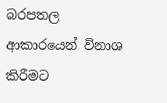බරපතල ආකාරයෙන් විනාශ කිරීමට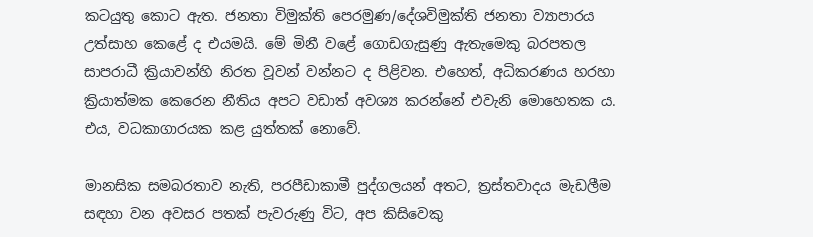කටයුතු කොට ඇත. ජනතා විමුක්ති පෙරමුණ/දේශවිමුක්ති ජනතා ව්‍යාපාරය උත්සාහ කෙළේ ද එයමයි. මේ මිනී වළේ ගොඩගැසුණු ඇතැමෙකු බරපතල සාපරාධී ක්‍රියාවන්හි නිරත වූවන් වන්නට ද පිළිවන. එහෙත්, අධිකරණය හරහා ක්‍රියාත්මක කෙරෙන නීතිය අපට වඩාත් අවශ්‍ය කරන්නේ එවැනි මොහෙතක ය. එය, වධකාගාරයක කළ යුත්තක් නොවේ.

මානසික සමබරතාව නැති, පරපීඩාකාමී පුද්ගලයන් අතට, ත්‍රස්තවාදය මැඩලීම සඳහා වන අවසර පතක් පැවරුණු විට, අප කිසිවෙකු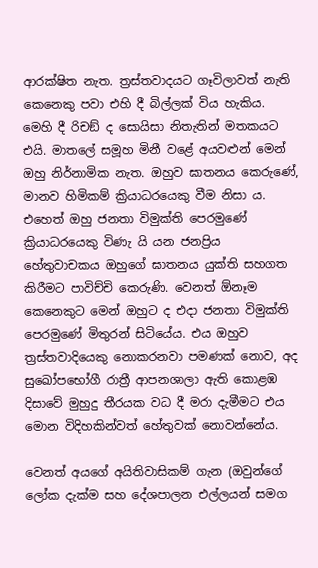ආරක්ෂිත නැත. ත්‍රස්තවාදයට ගෑවිලාවත් නැති කෙනෙකු පවා එහි දී බිල්ලක් විය හැකිය. මෙහි දී රිචඞ් ද සොයිසා නිතැතින් මතකයට එයි. මාතලේ සමූහ මිනී වළේ අයවළුන් මෙන් ඔහු නිර්නාමික නැත. ඔහුව ඝාතනය කෙරුණේ, මානව හිමිකම් ක්‍රියාධරයෙකු වීම නිසා ය. එහෙත් ඔහු ජනතා විමුක්ති පෙරමුණේ ක්‍රියාධරයෙකු විණැ යි යන ජනප්‍රිය හේතුවාචකය ඔහුගේ ඝාතනය යුක්ති සහගත කිරීමට පාවිච්චි කෙරුණි. වෙනත් ඕනෑම කෙනෙකුට මෙන් ඔහුට ද එදා ජනතා විමුක්ති පෙරමුණේ මිතුරන් සිටියේය. එය ඔහුව ත්‍රස්තවාදියෙකු නොකරනවා පමණක් නොව, අද සුඛෝපභෝගී රාත්‍රී ආපනශාලා ඇති කොළඹ දිසාවේ මුහුදු තීරයක වධ දී මරා දැමීමට එය මොන විදිහකින්වත් හේතුවක් නොවන්නේය.

වෙනත් අයගේ අයිතිවාසිකම් ගැන (ඔවුන්ගේ ලෝක දැක්ම සහ දේශපාලන එල්ලයන් සමග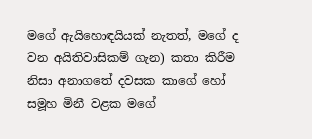මගේ ඇයිහොඳයියක් නැතත්, මගේ ද වන අයිතිවාසිකම් ගැන) කතා කිරීම නිසා අනාගතේ දවසක කාගේ හෝ සමූහ මිනී වළක මගේ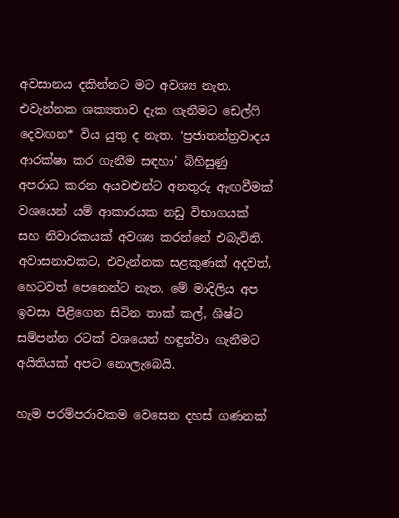අවසානය දකින්නට මට අවශ්‍ය නැත. එවැන්නක ශක්‍යතාව දැක ගැනීමට ඩෙල්ෆි දෙවඟන* විය යුතු ද නැත. ‘ප්‍රජාතන්ත්‍රවාදය ආරක්ෂා කර ගැනීම සඳහා’ බිහිසුණු අපරාධ කරන අයවළුන්ට අනතුරු ඇඟවීමක් වශයෙන් යම් ආකාරයක නඩු විභාගයක් සහ නිවාරකයක් අවශ්‍ය කරන්නේ එබැවිනි. අවාසනාවකට, එවැන්නක සළකුණක් අදවත්, හෙටවත් පෙනෙන්ට නැත. මේ මාදිලිය අප ඉවසා පිළිගෙන සිටින තාක් කල්, ශිෂ්ට සම්පන්න රටක් වශයෙන් හඳුන්වා ගැනීමට අයිතියක් අපට නොලැබෙයි.

හැම පරම්පරාවකම වෙසෙන දහස් ගණනක්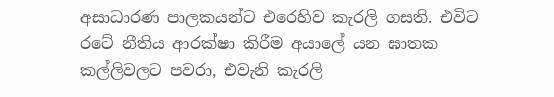අසාධාරණ පාලකයන්ට එරෙහිව කැරලි ගසති. එවිට රටේ නීතිය ආරක්ෂා කිරීම අයාලේ යන ඝාතක කල්ලිවලට පවරා, එවැනි කැරලි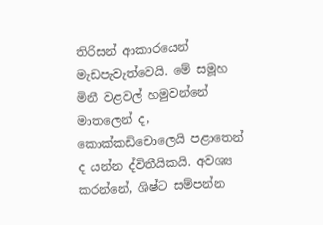තිරිසන් ආකාරයෙන් මැඩපැවැත්වෙයි. මේ සමූහ මිනී වළවල් හමුවන්නේ මාතලෙන් ද, කොක්කඩිචොලෙයි පළාතෙන් ද යන්න ද්විතීයිකයි. අවශ්‍ය කරන්නේ, ශිෂ්ට සම්පන්න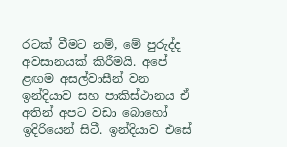රටක් වීමට නම්, මේ පුරුද්ද අවසානයක් කිරීමයි. අපේ ළඟම අසල්වාසීන් වන ඉන්දියාව සහ පාකිස්ථානය ඒ අතින් අපට වඩා බොහෝ ඉදිරියෙන් සිටී. ඉන්දියාව එසේ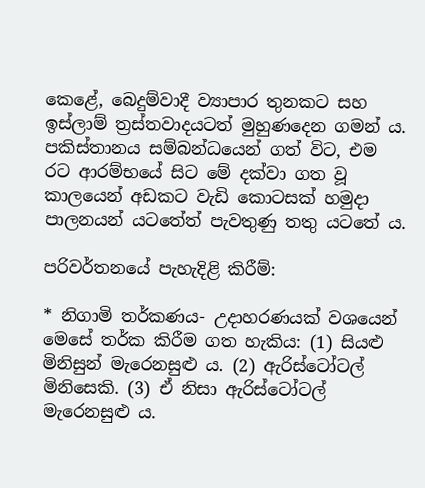කෙළේ, බෙදුම්වාදී ව්‍යාපාර තුනකට සහ ඉස්ලාම් ත්‍රස්තවාදයටත් මුහුණදෙන ගමන් ය. පකිස්තානය සම්බන්ධයෙන් ගත් විට, එම රට ආරම්භයේ සිට මේ දක්වා ගත වූ කාලයෙන් අඩකට වැඩි කොටසක් හමුදා පාලනයන් යටතේත් පැවතුණු තතු යටතේ ය.

පරිවර්තනයේ පැහැදිළි කිරීම්:

* නිගාමි තර්කණය- උදාහරණයක් වශයෙන් මෙසේ තර්ක කිරීම ගත හැකිය: (1) සියළු මිනිසුන් මැරෙනසුළු ය. (2) ඇරිස්ටෝටල් මිනිසෙකි. (3) ඒ නිසා ඇරිස්ටෝටල් මැරෙනසුළු ය.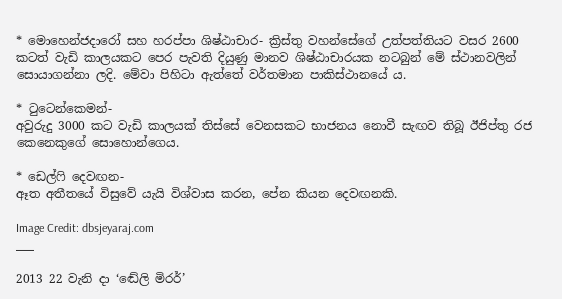* මොහෙන්ජදාරෝ සහ හරප්පා ශිෂ්ඨාචාර- ක්‍රිස්තු වහන්සේගේ උත්පත්තියට වසර 2600 කටත් වැඩි කාලයකට පෙර පැවති දියුණු මානව ශිෂ්ඨාචාරයක නටබුන් මේ ස්ථානවලින් සොයාගන්නා ලදි. මේවා පිහිටා ඇත්තේ වර්තමාන පාකිස්ථානයේ ය.

* ටුටෙන්කෙමන්-
අවුරුදු 3000 කට වැඩි කාලයක් තිස්සේ වෙනසකට භාජනය නොවී සැඟව තිබූ ඊජිප්තු රජ කෙනෙකුගේ සොහොන්ගෙය.

* ඩෙල්ෆි දෙවඟන-
ඈත අතීතයේ විසුවේ යැයි විශ්වාස කරන, පේන කියන දෙවඟනකි.

Image Credit: dbsjeyaraj.com
___

2013 22 වැනි දා ‘ඬේලි මිරර්’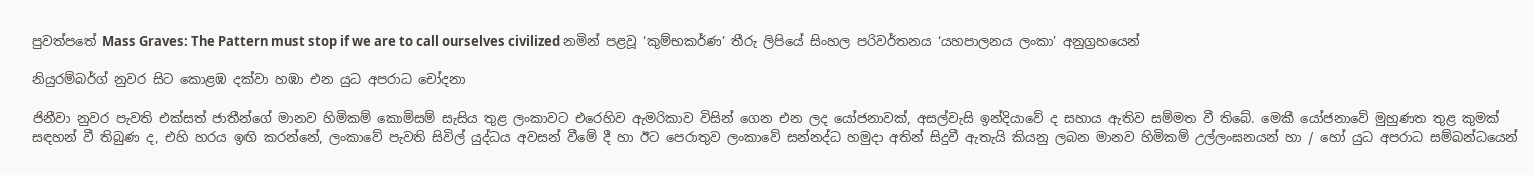පුවත්පතේ Mass Graves: The Pattern must stop if we are to call ourselves civilized නමින් පළවූ ‘කුම්භකර්ණ’ තීරු ලිපියේ සිංහල පරිවර්තනය ‘යහපාලනය ලංකා’ අනුග්‍රහයෙන්

නියුරම්බර්ග් නුවර සිට කොළඹ දක්වා හඹා එන යුධ අපරාධ චෝදනා

ජිනීවා නුවර පැවති එක්සත් ජාතීන්ගේ මානව හිමිකම් කොමිසම් සැසිය තුළ ලංකාවට එරෙහිව ඇමරිකාව විසින් ගෙන එන ලද යෝජනාවක්, අසල්වැසි ඉන්දියාවේ ද සහාය ඇතිව සම්මත වී තිබේ. මෙකී යෝජනාවේ මුහුණත තුළ කුමක් සඳහන් වී තිබුණ ද, එහි හරය ඉඟි කරන්නේ, ලංකාවේ පැවති සිවිල් යුද්ධය අවසන් වීමේ දී හා ඊට පෙරාතුව ලංකාවේ සන්නද්ධ හමුදා අතින් සිදුවී ඇතැයි කියනු ලබන මානව හිමිකම් උල්ලංඝනයන් හා / හෝ යුධ අපරාධ සම්බන්ධයෙන්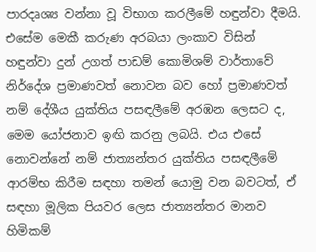පාරදෘශ්‍ය වන්නා වූ විභාග කරලීමේ හඳුන්වා දීමයි. එසේම මෙකී කරුණ අරබයා ලංකාව විසින් හඳුන්වා දුන් උගත් පාඩම් කොමිශම් වාර්තාවේ නිර්දේශ ප්‍රමාණවත් නොවන බව හෝ ප්‍රමාණවත් නම් දේශීය යුක්තිය පසඳලීමේ අරඹන ලෙසට ද, මෙම යෝජනාව ඉඟි කරනු ලබයි. එය එසේ නොවන්නේ නම් ජාත්‍යන්තර යුක්තිය පසඳලීමේ ආරම්භ කිරීම සඳහා තමන් යොමු වන බවටත්, ඒ සඳහා මූලික පියවර ලෙස ජාත්‍යන්තර මානව හිමිකම්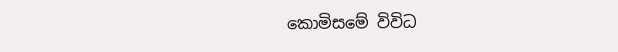කොමිසමේ විවිධ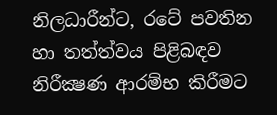නිලධාරීන්ට, රටේ පවතින හා තත්ත්වය පිළිබඳව නිරීක්‍ෂණ ආරම්භ කිරීමට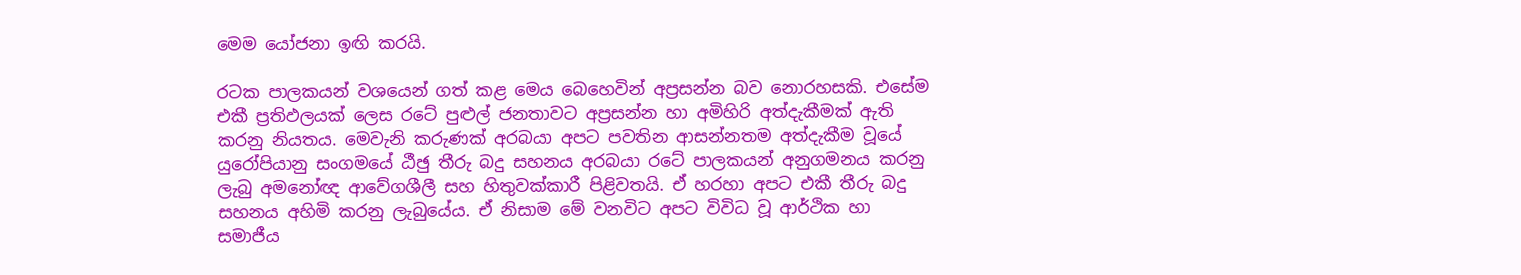මෙම යෝජනා ඉඟි කරයි.

රටක පාලකයන් වශයෙන් ගත් කළ මෙය බෙහෙවින් අප්‍රසන්න බව නොරහසකි. එසේම එකී ප්‍රතිඵලයක් ලෙස රටේ පුළුල් ජනතාවට අප්‍රසන්න හා අමිහිරි අත්දැකීමක් ඇති කරනු නියතය. මෙවැනි කරුණක් අරබයා අපට පවතින ආසන්නතම අත්දැකීම වූයේ යුරෝපියානු සංගමයේ ඨීඡු තීරු බදු සහනය අරබයා රටේ පාලකයන් අනුගමනය කරනු ලැබු අමනෝඥ ආවේගශීලී සහ හිතුවක්කාරී පිළිවතයි. ඒ හරහා අපට එකී තීරු බදු සහනය අහිමි කරනු ලැබුයේය. ඒ නිසාම මේ වනවිට අපට විවිධ වූ ආර්ථික හා සමාජීය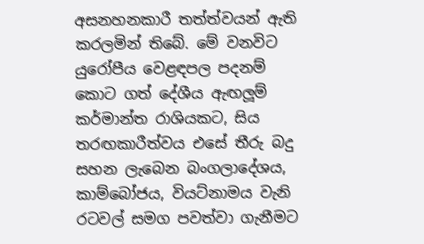අසනහනකාරී තත්ත්වයන් ඇති කරලමින් තිබේ. මේ වනවිට යුරෝපීය වෙළඳපල පදනම් කොට ගත් දේශීය ඇඟලූම් කර්මාන්ත රාශියකට, සිය තරඟකාරීත්වය එසේ තීරු බදු සහන ලැබෙන බංගලාදේශය, කාම්බෝජය, වියට්නාමය වැනි රටවල් සමග පවත්වා ගැනීමට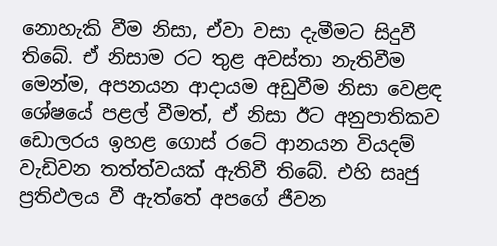නොහැකි වීම නිසා, ඒවා වසා දැමීමට සිදුවී තිබේ. ඒ නිසාම රට තුළ අවස්තා නැතිවීම මෙන්ම, අපනයන ආදායම අඩුවීම නිසා වෙළඳ ශේෂයේ පළල් වීමත්, ඒ නිසා ඊට අනුපාතිකව ඩොලරය ඉහළ ගොස් රටේ ආනයන වියදම් වැඩිවන තත්ත්වයක් ඇතිවී තිබේ. එහි සෘජු ප්‍රතිඵලය වී ඇත්තේ අපගේ ජීවන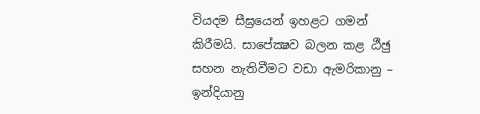වියදම සීඝ්‍රයෙන් ඉහළට ගමන් කිරීමයි. සාපේක්‍ෂව බලන කළ ඨීඡු සහන නැතිවීමට වඩා ඇමරිකානු – ඉන්දියානු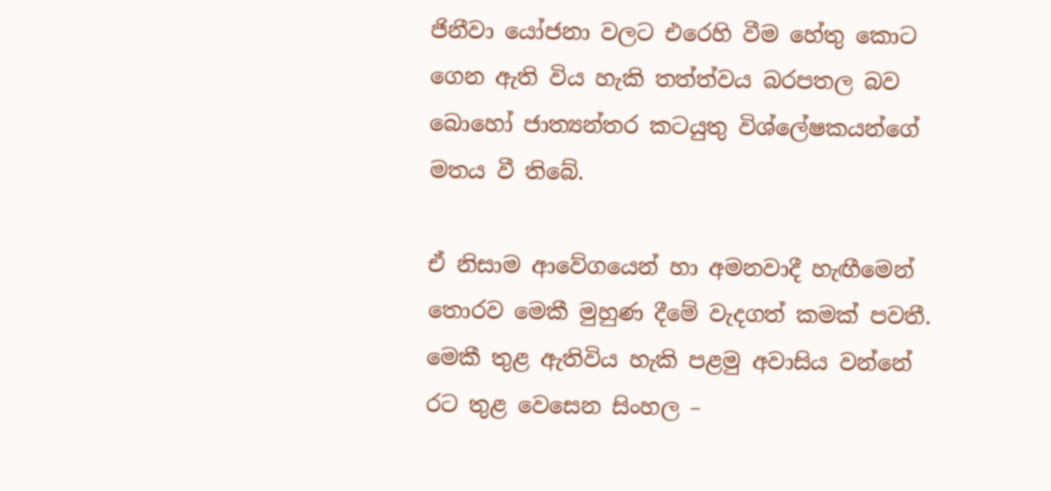ජිනීවා යෝජනා වලට එරෙහි වීම හේතු කොට ගෙන ඇති විය හැකි තත්ත්වය බරපතල බව බොහෝ ජාත්‍යන්තර කටයුතු විශ්ලේෂකයන්ගේ මතය වී තිබේ.

ඒ නිසාම ආවේගයෙන් හා අමනවාදී හැඟීමෙන් තොරව මෙකී මුහුණ දීමේ වැදගත් කමක් පවතී. මෙකී තුළ ඇතිවිය හැකි පළමු අවාසිය වන්නේ රට තුළ වෙසෙන සිංහල –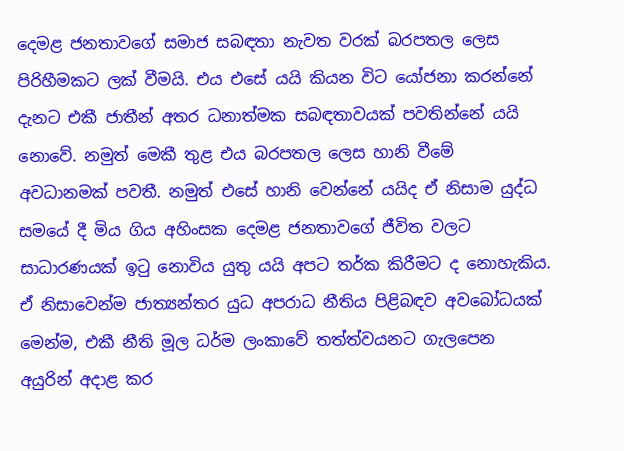දෙමළ ජනතාවගේ සමාජ සබඳතා නැවත වරක් බරපතල ලෙස පිරිහීමකට ලක් වීමයි. එය එසේ යයි කියන විට යෝජනා කරන්නේ දැනට එකී ජාතීන් අතර ධනාත්මක සබඳතාවයක් පවතින්නේ යයි නොවේ. නමුත් මෙකී තුළ එය බරපතල ලෙස හානි වීමේ අවධානමක් පවතී. නමුත් එසේ හානි වෙන්නේ යයිද ඒ නිසාම යුද්ධ සමයේ දී මිය ගිය අහිංසක දෙමළ ජනතාවගේ ජීවිත වලට සාධාරණයක් ඉටු නොවිය යුතු යයි අපට තර්ක කිරීමට ද නොහැකිය. ඒ නිසාවෙන්ම ජාත්‍යන්තර යුධ අපරාධ නීතිය පිළිබඳව අවබෝධයක් මෙන්ම, එකී නීති මූල ධර්ම ලංකාවේ තත්ත්වයනට ගැලපෙන අයුරින් අදාළ කර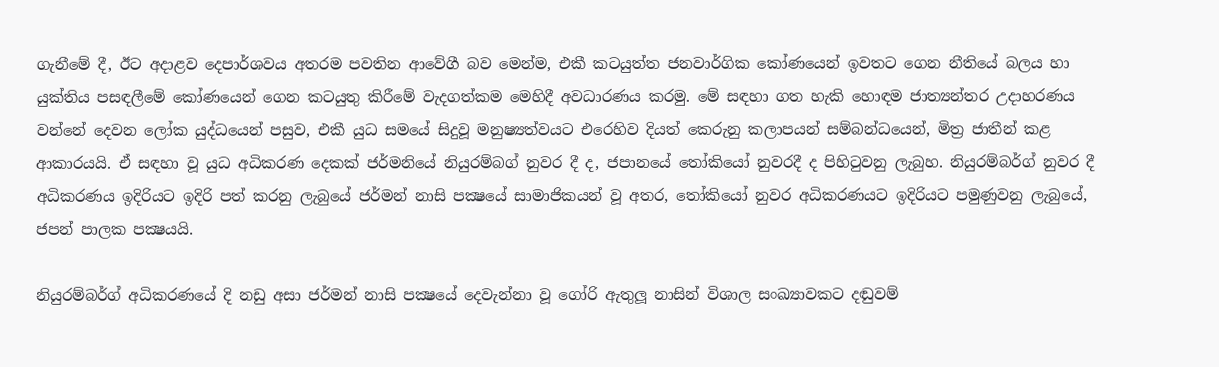ගැනීමේ දී, ඊට අදාළව දෙපාර්ශවය අතරම පවතින ආවේගී බව මෙන්ම, එකී කටයුත්ත ජනවාර්ගික කෝණයෙන් ඉවතට ගෙන නීතියේ බලය හා යුක්තිය පසඳලීමේ කෝණයෙන් ගෙන කටයුතු කිරීමේ වැදගත්කම මෙහිදී අවධාරණය කරමු. මේ සඳහා ගත හැකි හොඳම ජාත්‍යන්තර උදාහරණය වන්නේ දෙවන ලෝක යුද්ධයෙන් පසුව, එකී යුධ සමයේ සිදුවූ මනුෂ්‍යත්වයට එරෙහිව දියත් කෙරුනු කලාපයන් සම්බන්ධයෙන්, මිත්‍ර ජාතීන් කළ ආකාරයයි. ඒ සඳහා වූ යුධ අධිකරණ දෙකක් ජර්මනියේ නියුරම්බග් නුවර දී ද, ජපානයේ තෝකියෝ නුවරදී ද පිහිටුවනු ලැබුහ. නියුරම්බර්ග් නුවර දී අධිකරණය ඉදිරියට ඉදිරි පත් කරනු ලැබුයේ ජර්මන් නාසි පක්‍ෂයේ සාමාජිකයන් වූ අතර, තෝකියෝ නුවර අධිකරණයට ඉදිරියට පමුණුවනු ලැබුයේ, ජපන් පාලක පක්‍ෂයයි.

නියුරම්බර්ග් අධිකරණයේ දි නඩු අසා ජර්මන් නාසි පක්‍ෂයේ දෙවැන්නා වූ ගෝරි ඇතුලූ නාසින් විශාල සංඛ්‍යාවකට දඬුවම්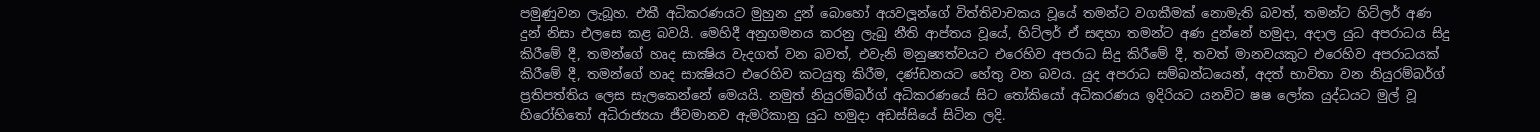පමුණුවන ලැබූහ. එකී අධිකරණයට මුහුන දුන් බොහෝ අයවලූන්ගේ විත්තිවාචකය වූයේ තමන්ට වගකීමක් නොමැති බවත්, තමන්ට හිට්ලර් අණ දුන් නිසා එලසෙ කළ බවයි. මෙහිදී අනුගමනය කරනු ලැබු නීති ආප්තය වූයේ, හිට්ලර් ඒ සඳහා තමන්ට අණ දුන්නේ හමුදා, අදාල යුධ අපරාධය සිදු කිරීමේ දී, තමන්ගේ හෘද සාක්‍ෂිය වැදගත් වන බවත්, එවැනි මනුෂ්‍යත්වයට එරෙහිව අපරාධ සිදු කිරීමේ දී, තවත් මානවයකුට එරෙහිව අපරාධයක් කිරීමේ දී, තමන්ගේ හෘද සාක්‍ෂියට එරෙහිව කටයුතු කිරීම, දණ්ඩනයට හේතු වන බවය. යුද අපරාධ සම්බන්ධයෙන්, අදත් භාවිතා වන නියුරම්බර්ග් ප්‍රතිපත්තිය ලෙස සැලකෙන්නේ මෙයයි. නමුත් නියුරම්බර්ග් අධිකරණයේ සිට තෝකියෝ අධිකරණය ඉදිරියට යනවිට ෂෂ ලෝක යුද්ධයට මුල් වූ හිරෝහිතෝ අධිරාජ්‍යයා ජීවමානව ඇමරිකානු යුධ හමුදා අඩස්සියේ සිටින ලදි.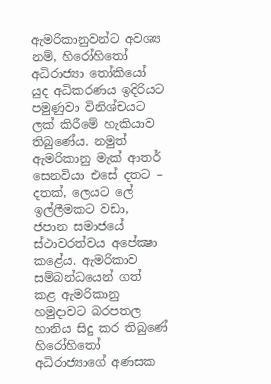ඇමරිකානුවන්ට අවශ්‍ය නම්, හිරෝහිතෝ අධිරාජ්‍යා තෝකියෝ යුද අධිකරණය ඉදිරියට පමුණුවා විනිශ්චයට ලක් කිරීමේ හැකියාව තිබුණේය. නමුත් ඇමරිකානු මැක් ආතර් සෙනවියා එසේ දතට – දතක්, ලෙයට ලේ ඉල්ලීමකට වඩා, ජපාන සමාජයේ ස්ථාවරත්වය අපේක්‍ෂා කළේය. ඇමරිකාව සම්බන්ධයෙන් ගත් කළ ඇමරිකානු හමුදාවට බරපතල හානිය සිදු කර තිබුණේ හිරෝහිතෝ අධිරාජ්‍යාගේ අණසක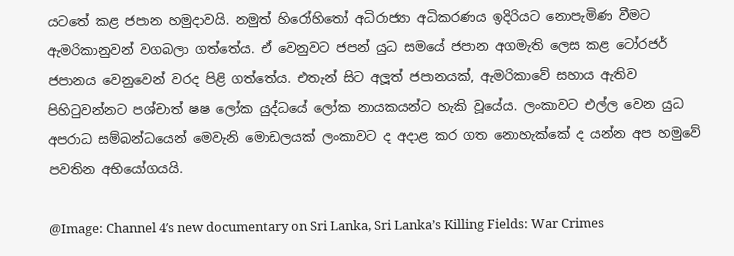යටතේ කළ ජපාන හමුදාවයි. නමුත් හිරෝහිතෝ අධිරාජ්‍යා අධිකරණය ඉදිරියට නොපැමිණ වීමට ඇමරිකානුවන් වගබලා ගත්තේය. ඒ වෙනුවට ජපන් යුධ සමයේ ජපාන අගමැති ලෙස කළ ටෝරජර් ජපානය වෙනුවෙන් වරද පිළි ගත්තේය. එතැන් සිට අලූත් ජපානයක්, ඇමරිකාවේ සහාය ඇතිව පිහිටුවන්නට පශ්චාත් ෂෂ ලෝක යුද්ධයේ ලෝක නායකයන්ට හැකි වූයේය. ලංකාවට එල්ල වෙන යුධ අපරාධ සම්බන්ධයෙන් මෙවැනි මොඩලයක් ලංකාවට ද අදාළ කර ගත නොහැක්කේ ද යන්න අප හමුවේ පවතින අභියෝගයයි.

@Image: Channel 4′s new documentary on Sri Lanka, Sri Lanka’s Killing Fields: War Crimes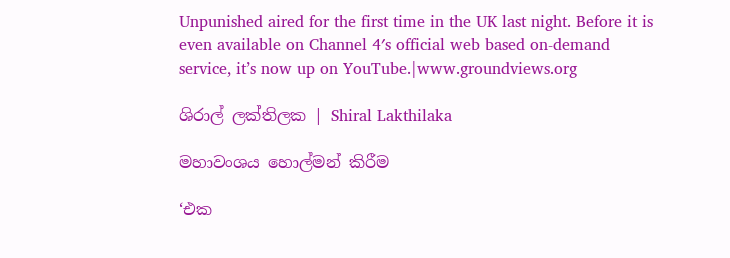Unpunished aired for the first time in the UK last night. Before it is even available on Channel 4′s official web based on-demand service, it’s now up on YouTube.|www.groundviews.org

ශිරාල් ලක්තිලක | Shiral Lakthilaka

මහාවංශය හොල්මන් කිරීම

‘එක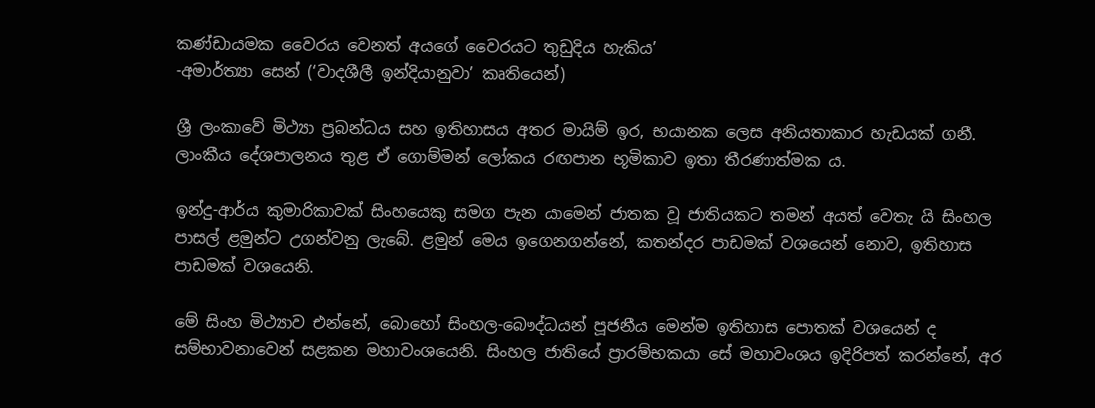කණ්ඩායමක වෛරය වෙනත් අයගේ වෛරයට තුඩුදිය හැකිය’
-අමාර්ත්‍යා සෙන් (‘වාදශීලී ඉන්දියානුවා’ කෘතියෙන්)

ශ්‍රී ලංකාවේ මිථ්‍යා ප්‍රබන්ධය සහ ඉතිහාසය අතර මායිම් ඉර, භයානක ලෙස අනියතාකාර හැඩයක් ගනී. ලාංකීය දේශපාලනය තුළ ඒ ගොම්මන් ලෝකය රඟපාන භූමිකාව ඉතා තීරණාත්මක ය.

ඉන්දු-ආර්ය කුමාරිකාවක් සිංහයෙකු සමග පැන යාමෙන් ජාතක වූ ජාතියකට තමන් අයත් වෙතැ යි සිංහල පාසල් ළමුන්ට උගන්වනු ලැබේ. ළමුන් මෙය ඉගෙනගන්නේ, කතන්දර පාඩමක් වශයෙන් නොව, ඉතිහාස පාඩමක් වශයෙනි.

මේ සිංහ මිථ්‍යාව එන්නේ, බොහෝ සිංහල-බෞද්ධයන් පූජනීය මෙන්ම ඉතිහාස පොතක් වශයෙන් ද සම්භාවනාවෙන් සළකන මහාවංශයෙනි. සිංහල ජාතියේ ප්‍රාරම්භකයා සේ මහාවංශය ඉදිරිපත් කරන්නේ, අර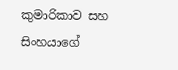කුමාරිකාව සහ සිංහයාගේ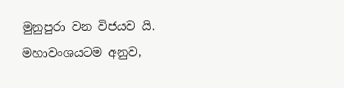මුනුපුරා වන විජයව යි. මහාවංශයටම අනුව,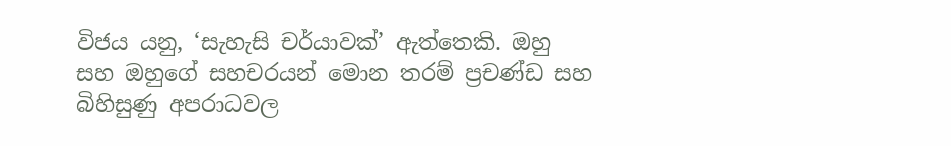විජය යනු, ‘සැහැසි චර්යාවක්’ ඇත්තෙකි. ඔහු සහ ඔහුගේ සහචරයන් මොන තරම් ප්‍රචණ්ඩ සහ බිහිසුණු අපරාධවල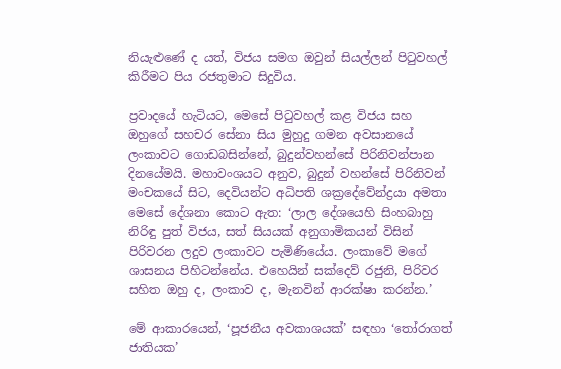නියැළුණේ ද යත්, විජය සමග ඔවුන් සියල්ලන් පිටුවහල් කිරීමට පිය රජතුමාට සිදුවිය.

ප්‍රවාදයේ හැටියට, මෙසේ පිටුවහල් කළ විජය සහ ඔහුගේ සහචර සේනා සිය මුහුදු ගමන අවසානයේ ලංකාවට ගොඩබසින්නේ, බුදුන්වහන්සේ පිරිනිවන්පාන දිනයේමයි. මහාවංශයට අනුව, බුදුන් වහන්සේ පිරිනිවන් මංචකයේ සිට, දෙවියන්ට අධිපති ශක්‍රදේවේන්ද්‍රයා අමතා මෙසේ දේශනා කොට ඇත: ‘ලාල දේශයෙහි සිංහබාහු නිරිඳු පුත් විජය, සත් සියයක් අනුගාමිකයන් විසින් පිරිවරන ලදුව ලංකාවට පැමිණියේය. ලංකාවේ මගේ ශාසනය පිහිටන්නේය. එහෙයින් සක්දෙව් රජුනි, පිරිවර සහිත ඔහු ද, ලංකාව ද, මැනවින් ආරක්ෂා කරන්න.’

මේ ආකාරයෙන්, ‘පූජනීය අවකාශයක්’ සඳහා ‘තෝරාගත් ජාතියක’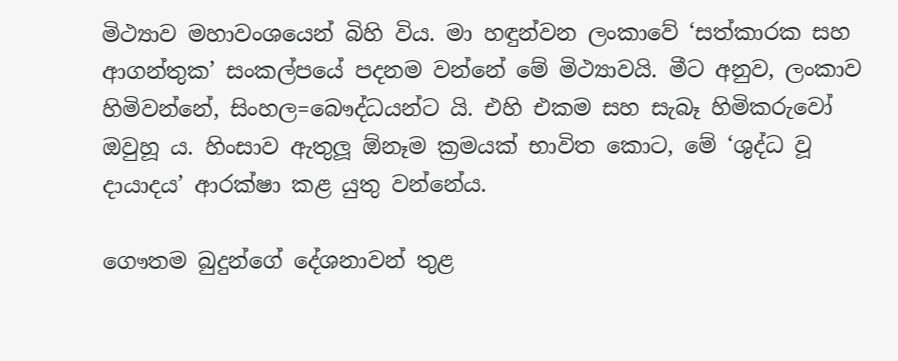මිථ්‍යාව මහාවංශයෙන් බිහි විය. මා හඳුන්වන ලංකාවේ ‘සත්කාරක සහ ආගන්තුක’ සංකල්පයේ පදනම වන්නේ මේ මිථ්‍යාවයි. මීට අනුව, ලංකාව හිමිවන්නේ, සිංහල=බෞද්ධයන්ට යි. එහි එකම සහ සැබෑ හිමිකරුවෝ ඔවුහූ ය. හිංසාව ඇතුලූ ඕනෑම ක්‍රමයක් භාවිත කොට, මේ ‘ශුද්ධ වූ දායාදය’ ආරක්ෂා කළ යුතු වන්නේය.

ගෞතම බුදුන්ගේ දේශනාවන් තුළ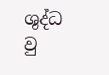ශුද්ධ වු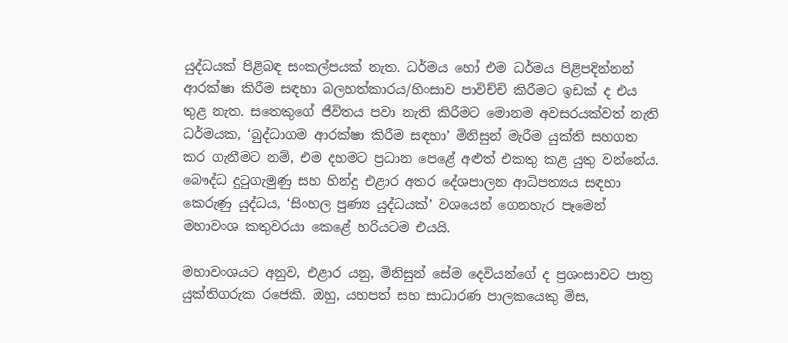යුද්ධයක් පිළිබඳ සංකල්පයක් නැත. ධර්මය හෝ එම ධර්මය පිළිපදින්නන් ආරක්ෂා කිරීම සඳහා බලහත්කාරය/හිංසාව පාවිච්චි කිරීමට ඉඩක් ද එය තුළ නැත. සතෙකුගේ ජීවිතය පවා නැති කිරීමට මොනම අවසරයක්වත් නැති ධර්මයක, ‘බුද්ධාගම ආරක්ෂා කිරීම සඳහා’ මිනිසුන් මැරීම යුක්ති සහගත කර ගැනීමට නම්, එම දහමට ප්‍රධාන පෙළේ අළුත් එකතු කළ යුතු වන්නේය. බෞද්ධ දුටුගැමුණු සහ හින්දු එළාර අතර දේශපාලන ආධිපත්‍යය සඳහා කෙරුණු යුද්ධය, ‘සිංහල පුණ්‍ය යුද්ධයක්’ වශයෙන් ගෙනහැර පෑමෙන් මහාවංශ කතුවරයා කෙළේ හරියටම එයයි.

මහාවංශයට අනුව, එළාර යනු, මිනිසුන් සේම දෙවියන්ගේ ද ප්‍රශංසාවට පාත්‍ර යුක්තිගරුක රජෙකි. ඔහු, යහපත් සහ සාධාරණ පාලකයෙකු මිස,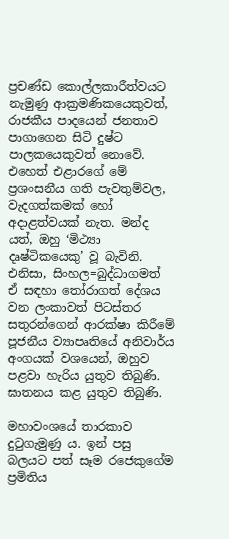ප්‍රචණ්ඩ කොල්ලකාරීත්වයට නැමුණු ආක්‍රමණිකයෙකුවත්, රාජකීය පාදයෙන් ජනතාව පාගාගෙන සිටි දුෂ්ට පාලකයෙකුවත් නොවේ. එහෙත් එළාරගේ මේ ප්‍රශංසනීය ගති පැවතුම්වල, වැදගත්කමක් හෝ අදාළත්වයක් නැත. මන්ද යත්, ඔහු ‘මිථ්‍යා දෘෂ්ටිකයෙකු’ වූ බැවිනි. එනිසා, සිංහල=බුද්ධාගමත් ඒ සඳහා තෝරාගත් දේශය වන ලංකාවත් පිටස්තර සතුරන්ගෙන් ආරක්ෂා කිරීමේ පූජනීය ව්‍යාපෘතියේ අනිවාර්ය අංගයක් වශයෙන්, ඔහුව පළවා හැරිය යුතුව තිබුණි. ඝාතනය කළ යුතුව තිබුණි.

මහාවංශයේ තාරකාව දුටුගැමුණු ය. ඉන් පසු බලයට පත් සෑම රජෙකුගේම ප්‍රමිතිය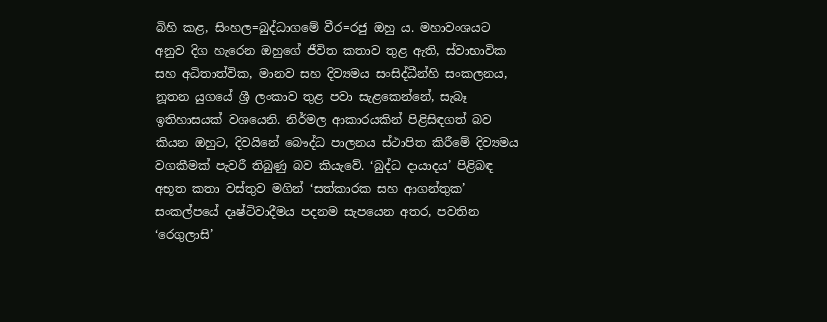බිහි කළ, සිංහල=බුද්ධාගමේ වීර=රජු ඔහු ය. මහාවංශයට අනුව දිග හැරෙන ඔහුගේ ජීවිත කතාව තුළ ඇති, ස්වාභාවික සහ අධිතාත්වික, මානව සහ දිව්‍යමය සංසිද්ධීන්හි සංකලනය, නූතන යුගයේ ශ්‍රී ලංකාව තුළ පවා සැළකෙන්නේ, සැබෑ ඉතිහාසයක් වශයෙනි. නිර්මල ආකාරයකින් පිළිසිඳගත් බව කියන ඔහුට, දිවයිනේ බෞද්ධ පාලනය ස්ථාපිත කිරීමේ දිව්‍යමය වගකීමක් පැවරී තිබුණු බව කියැවේ. ‘බුද්ධ දායාදය’ පිළිබඳ අභූත කතා වස්තුව මගින් ‘සත්කාරක සහ ආගන්තුක’ සංකල්පයේ දෘෂ්ටිවාදීමය පදනම සැපයෙන අතර, පවතින ‘රෙගුලාසි’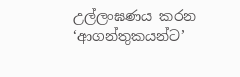උල්ලංඝණය කරන ‘ආගන්තුකයන්ට’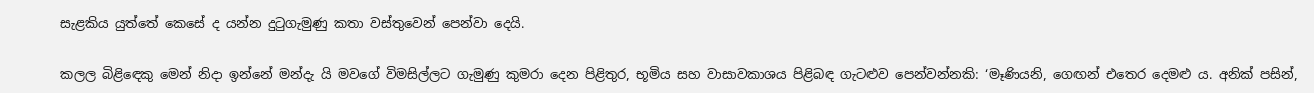සැළකිය යුත්තේ කෙසේ ද යන්න දුටුගැමුණු කතා වස්තුවෙන් පෙන්වා දෙයි.

කලල බිළිඳෙකු මෙන් නිදා ඉන්නේ මන්දැ යි මවගේ විමසිල්ලට ගැමුණු කුමරා දෙන පිළිතුර, භූමිය සහ වාසාවකාශය පිළිබඳ ගැටළුව පෙන්වන්නකි: ‘මෑණියනි, ගෙඟන් එතෙර දෙමළු ය. අනික් පසින්,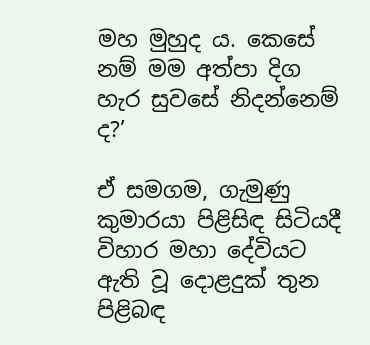මහ මුහුද ය. කෙසේ නම් මම අත්පා දිග හැර සුවසේ නිදන්නෙම් ද?’

ඒ සමගම, ගැමුණු කුමාරයා පිළිසිඳ සිටියදී විහාර මහා දේවියට ඇති වූ දොළදුක් තුන පිළිබඳ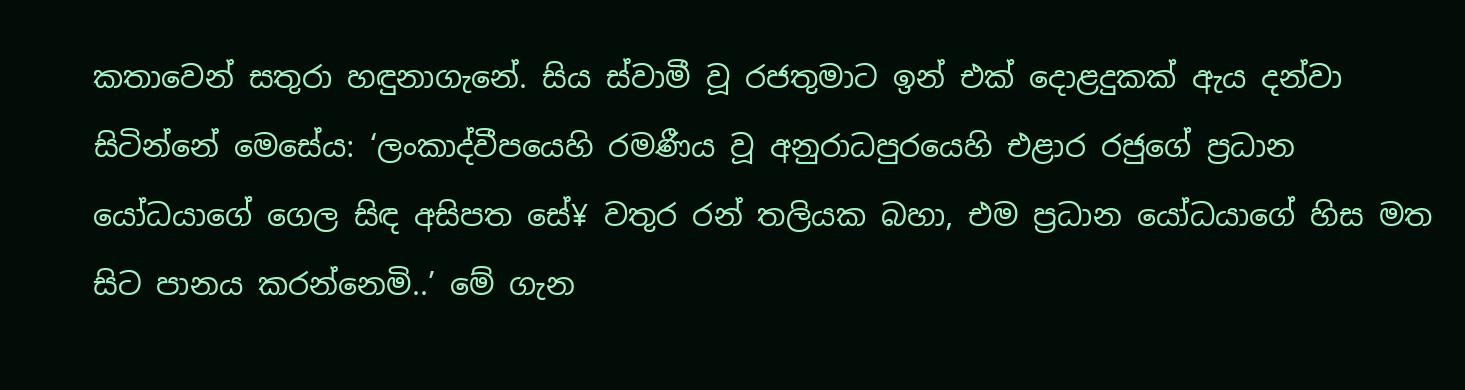කතාවෙන් සතුරා හඳුනාගැනේ. සිය ස්වාමී වූ රජතුමාට ඉන් එක් දොළදුකක් ඇය දන්වා සිටින්නේ මෙසේය: ‘ලංකාද්වීපයෙහි රමණීය වූ අනුරාධපුරයෙහි එළාර රජුගේ ප්‍රධාන යෝධයාගේ ගෙල සිඳ අසිපත සේ¥ වතුර රන් තලියක බහා, එම ප්‍රධාන යෝධයාගේ හිස මත සිට පානය කරන්නෙමි..’ මේ ගැන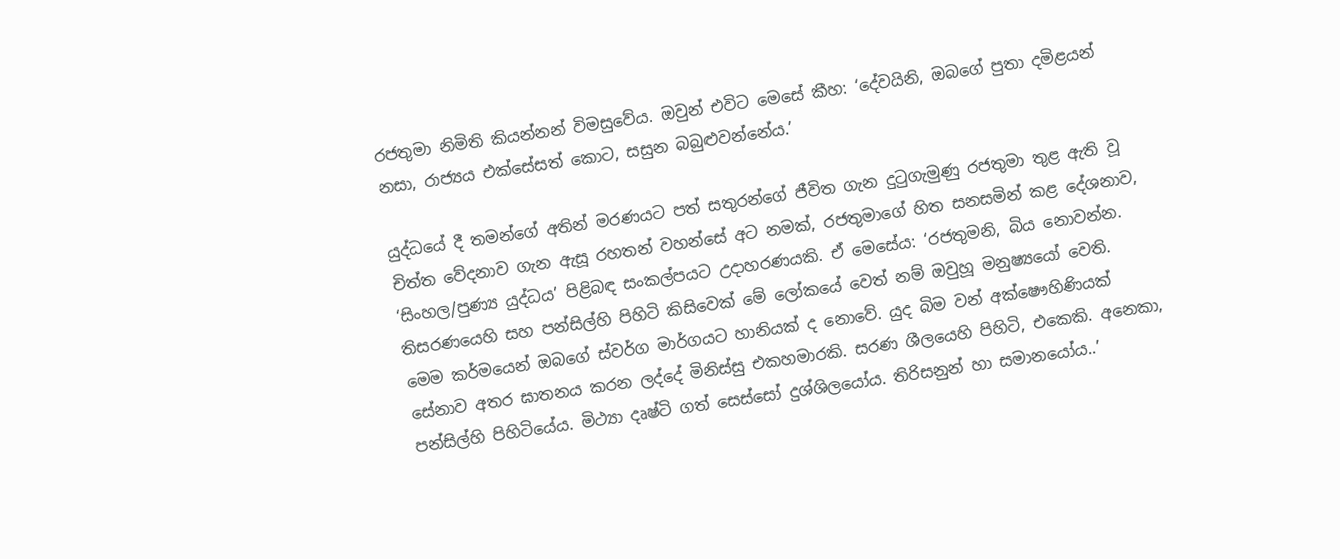රජතුමා නිමිති කියන්නන් විමසුවේය. ඔවුන් එවිට මෙසේ කීහ: ‘දේවයිනි, ඔබගේ පුතා දමිළයන් නසා, රාජ්‍යය එක්සේසත් කොට, සසුන බබුළුවන්නේය.’

යුද්ධයේ දී තමන්ගේ අතින් මරණයට පත් සතුරන්ගේ ජීවිත ගැන දුටුගැමුණු රජතුමා තුළ ඇති වූ චිත්ත වේදනාව ගැන ඇසූ රහතන් වහන්සේ අට නමක්, රජතුමාගේ හිත සනසමින් කළ දේශනාව, ‘සිංහල/පුණ්‍ය යුද්ධය’ පිළිබඳ සංකල්පයට උදාහරණයකි. ඒ මෙසේය: ‘රජතුමනි, බිය නොවන්න. තිසරණයෙහි සහ පන්සිල්හි පිහිටි කිසිවෙක් මේ ලෝකයේ වෙත් නම් ඔවුහූ මනුෂ්‍යයෝ වෙති. මෙම කර්මයෙන් ඔබගේ ස්වර්ග මාර්ගයට හානියක් ද නොවේ. යුද බිම වන් අක්ෂෞහිණියක් සේනාව අතර ඝාතනය කරන ලද්දේ මිනිස්සු එකහමාරකි. සරණ ශීලයෙහි පිහිටි, එකෙකි. අනෙකා, පන්සිල්හි පිහිටියේය. මිථ්‍යා දෘෂ්ටි ගත් සෙස්සෝ දුශ්ශිලයෝය. තිරිසනුන් හා සමානයෝය..’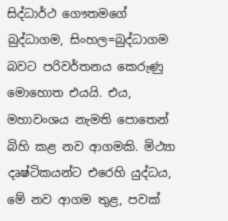සිද්ධාර්ථ ගෞතමගේ බුද්ධාගම, සිංහල=බුද්ධාගම බවට පරිවර්තනය කෙරුණු මොහොත එයයි. එය, මහාවංශය නැමති පොතෙන් බිහි කළ නව ආගමකි. මිථ්‍යා දෘෂ්ටිකයන්ට එරෙහි යුද්ධය, මේ නව ආගම තුළ, පවක්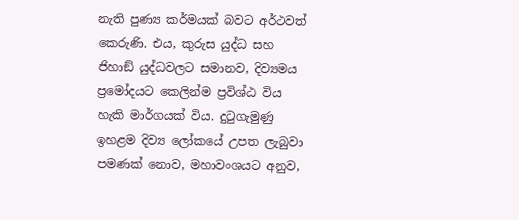නැති පුණ්‍ය කර්මයක් බවට අර්ථවත් කෙරුණි. එය, කුරුස යුද්ධ සහ ජිහාඞ් යුද්ධවලට සමානව, දිව්‍යමය ප්‍රමෝදයට කෙලින්ම ප්‍රවිශ්ඨ විය හැකි මාර්ගයක් විය. දුටුගැමුණු ඉහළම දිව්‍ය ලෝකයේ උපත ලැබුවා පමණක් නොව, මහාවංශයට අනුව,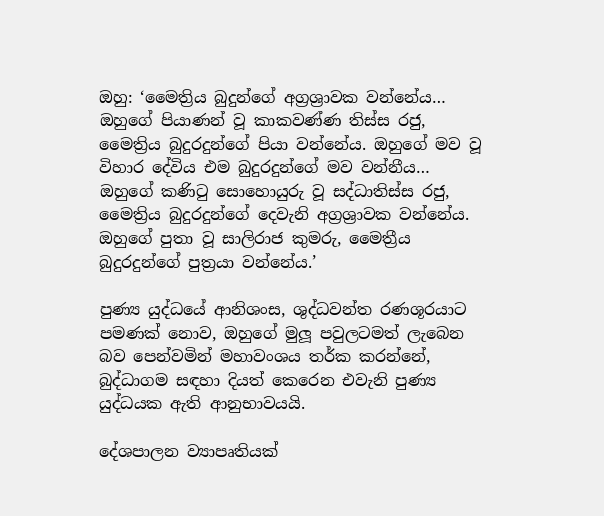ඔහු: ‘මෛත්‍රිය බුදුන්ගේ අග්‍රශ්‍රාවක වන්නේය… ඔහුගේ පියාණන් වූ කාකවණ්ණ තිස්ස රජු, මෛත්‍රිය බුදුරදුන්ගේ පියා වන්නේය. ඔහුගේ මව වූ විහාර දේවිය එම බුදුරදුන්ගේ මව වන්නීය… ඔහුගේ කණිටු සොහොයුරු වූ සද්ධාතිස්ස රජු, මෛත්‍රිය බුදුරදුන්ගේ දෙවැනි අග්‍රශ්‍රාවක වන්නේය. ඔහුගේ පුතා වූ සාලිරාජ කුමරු, මෛත්‍රීය බුදුරදුන්ගේ පුත්‍රයා වන්නේය.’

පුණ්‍ය යුද්ධයේ ආනිශංස, ශුද්ධවන්ත රණශූරයාට පමණක් නොව, ඔහුගේ මුලූ පවුලටමත් ලැබෙන බව පෙන්වමින් මහාවංශය තර්ක කරන්නේ, බුද්ධාගම සඳහා දියත් කෙරෙන එවැනි පුණ්‍ය යුද්ධයක ඇති ආනුභාවයයි.

දේශපාලන ව්‍යාපෘතියක්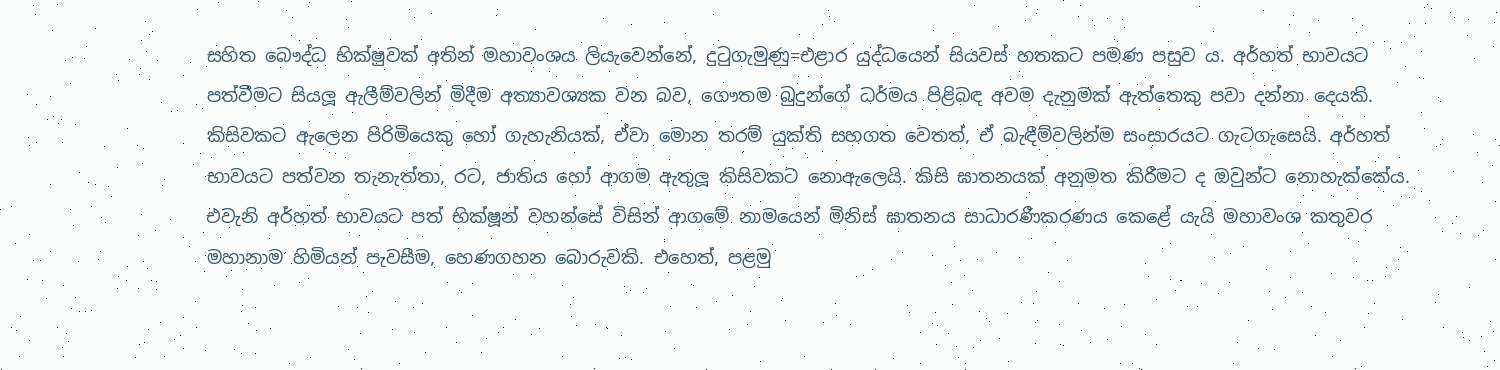සහිත බෞද්ධ භික්ෂුවක් අතින් මහාවංශය ලියැවෙන්නේ, දුටුගැමුණු=එළාර යුද්ධයෙන් සියවස් හතකට පමණ පසුව ය. අර්හත් භාවයට පත්වීමට සියලූ ඇලීම්වලින් මිදීම අත්‍යාවශ්‍යක වන බව, ගෞතම බුදුන්ගේ ධර්මය පිළිබඳ අවම දැනුමක් ඇත්තෙකු පවා දන්නා දෙයකි. කිසිවකට ඇලෙන පිරිමියෙකු හෝ ගැහැනියක්, ඒවා මොන තරම් යුක්ති සහගත වෙතත්, ඒ බැඳීම්වලින්ම සංසාරයට ගැටගැසෙයි. අර්හත් භාවයට පත්වන තැනැත්තා, රට, ජාතිය හෝ ආගම ඇතුලූ කිසිවකට නොඇලෙයි. කිසි ඝාතනයක් අනුමත කිරීමට ද ඔවුන්ට නොහැක්කේය. එවැනි අර්හත් භාවයට පත් භික්ෂූන් වහන්සේ විසින් ආගමේ නාමයෙන් මිනිස් ඝාතනය සාධාරණීකරණය කෙළේ යැයි මහාවංශ කතුවර මහානාම හිමියන් පැවසීම, හෙණගහන බොරුවකි. එහෙත්, පළමු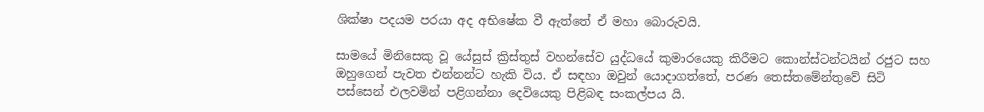ශික්ෂා පදයම පරයා අද අභිෂේක වී ඇත්තේ ඒ මහා බොරුවයි.

සාමයේ මිනිසෙකු වූ යේසුස් ක්‍රිස්තුස් වහන්සේව යුද්ධයේ කුමාරයෙකු කිරීමට කොන්ස්ටන්ටයින් රජුට සහ ඔහුගෙන් පැවත එන්නන්ට හැකි විය. ඒ සඳහා ඔවුන් යොදාගත්තේ, පරණ තෙස්තමේන්තුවේ සිටි පස්සෙන් එලවමින් පළිගන්නා දෙවියෙකු පිළිබඳ සංකල්පය යි.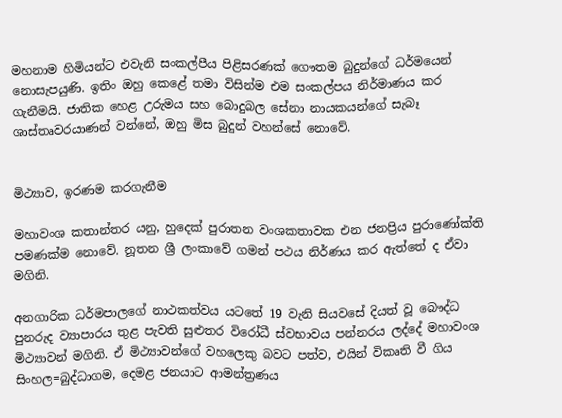මහනාම හිමියන්ට එවැනි සංකල්පීය පිළිසරණක් ගෞතම බුදුන්ගේ ධර්මයෙන් නොසැපයුණි. ඉතිං ඔහු කෙළේ තමා විසින්ම එම සංකල්පය නිර්මාණය කර ගැනීමයි. ජාතික හෙළ උරුමය සහ බොදුබල සේනා නායකයන්ගේ සැබෑ ශාස්තෘවරයාණන් වන්නේ, ඔහු මිස බුදුන් වහන්සේ නොවේ.


මිථ්‍යාව, ඉරණම කරගැනීම

මහාවංශ කතාන්තර යනු, හුදෙක් පුරාතන වංශකතාවක එන ජනප්‍රිය පුරාණෝක්ති පමණක්ම නොවේ. නූතන ශ්‍රී ලංකාවේ ගමන් පථය නිර්ණය කර ඇත්තේ ද ඒවා මගිනි.

අනගාරික ධර්මපාලගේ නාථකත්වය යටතේ 19 වැනි සියවසේ දියත් වූ බෞද්ධ පුනරුද ව්‍යාපාරය තුළ පැවති සුළුතර විරෝධී ස්වභාවය පන්නරය ලද්දේ මහාවංශ මිථ්‍යාවන් මගිනි. ඒ මිථ්‍යාවන්ගේ වහලෙකු බවට පත්ව, එයින් විකෘති වී ගිය සිංහල=බුද්ධාගම, දෙමළ ජනයාට ආමන්ත්‍රණය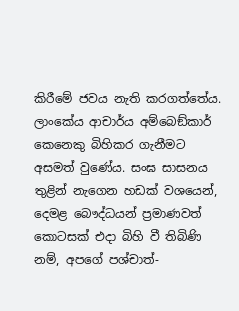කිරීමේ ජවය නැති කරගත්තේය. ලාංකේය ආචාර්ය අම්බෙඞ්කාර් කෙනෙකු බිහිකර ගැනීමට අසමත් වුණේය. සංඝ සාසනය තුළින් නැගෙන හඩක් වශයෙන්, දෙමළ බෞද්ධයන් ප්‍රමාණවත් කොටසක් එදා බිහි වී තිබිණි නම්, අපගේ පශ්චාත්-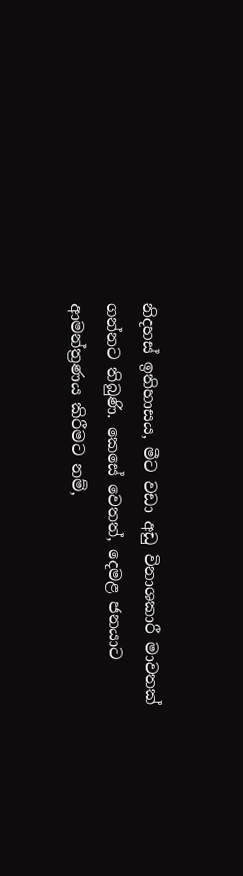නිදහස් ඉතිහාසය, මීට වඩා අඩු විනාශකාරී මාවතක් ගන්නට තිබුණි. කෙසේ වෙතත්, දෙමළ ජනයාට ආමන්ත්‍රණය කිරීමට නම්,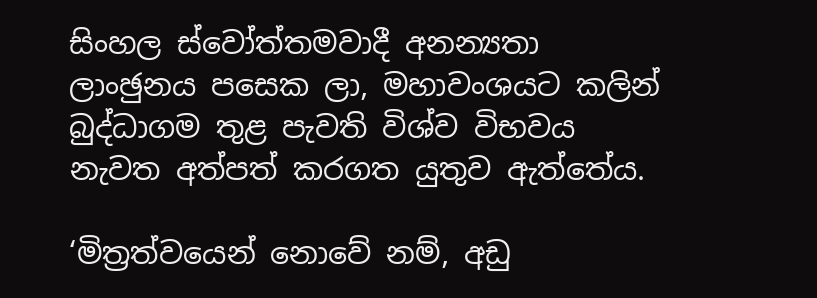සිංහල ස්වෝත්තමවාදී අනන්‍යතා ලාංඡුනය පසෙක ලා, මහාවංශයට කලින් බුද්ධාගම තුළ පැවති විශ්ව විභවය නැවත අත්පත් කරගත යුතුව ඇත්තේය.

‘මිත්‍රත්වයෙන් නොවේ නම්, අඩු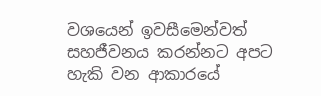වශයෙන් ඉවසීමෙන්වත් සහජීවනය කරන්නට අපට හැකි වන ආකාරයේ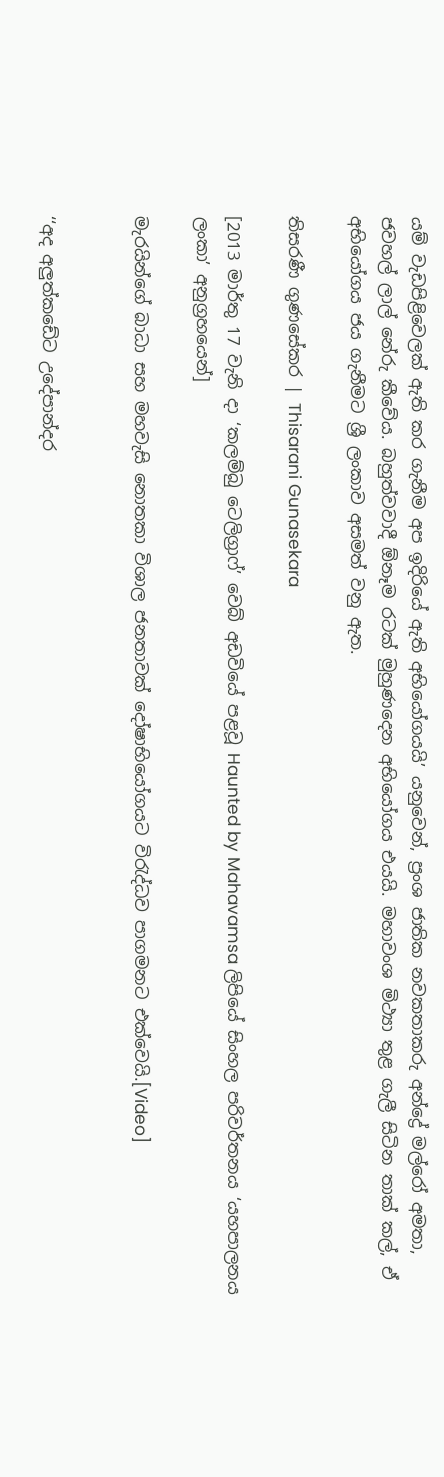යම් වැඩපිළිවෙලක් ඇති කර ගැනීම අප ඉදිරියේ ඇති අභියෝගයයි’ යනුවෙන්, ප්‍රංශ ජාතික නවකතාකරු අන්ද්‍රේ මල්රෝ අමතා, ජවහල් ලාල් නේරු කීවේය. බහුත්වවාදී ඕනෑම රටක් මුහුණදෙන අභියෝගය එයයි. මහාවංශ මිථ්‍යා තුළ ගැලී සිටින තාක් කල්, ඒ අභියෝගය ජය ගැනීමට ශ්‍රී ලංකාව අසමත් වනු ඇත.

තිසරණී ගුණසේකර | Thisarani Gunasekara

[2013 මාර්තු 17 වැනි දා ‘කලම්බු ටෙලිග්‍රාෆ්’ වෙබ් අඩවියේ පළවූ Haunted by Mahavamsa ලිපියේ සිංහල පරිවර්තනය ‘යහපාලනය ලංකා’ අනුග්‍රහයෙන්]

මැරයින්ගේ බාධා සහ මහවැසි නොතකා විශාල ජනතාවක් දෝෂාභියෝගයට විරැද්ධව පාගමනට එක්වෙයි.[Video]


‘‘අද අලුත්කඩේට උදේපාන්දර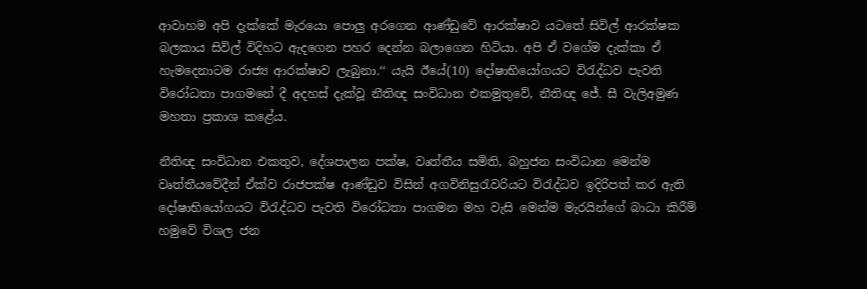ආවාහම අපි දැක්කේ මැරයො පොලු අරගෙන ආණ්ඩුවේ ආරක්ෂාව යටතේ සිවිල් ආරක්ෂක බලකාය සිවිල් විදිහට ඇදගෙන පහර දෙන්න බලාගෙන හිටියා. අපි ඒ වගේම දැක්කා ඒ හැමදෙනාටම රාජ්‍ය ආරක්ෂාව ලැබුනා.‘‘ යැයි ඊයේ(10) දෝෂාභියෝගයට විරැද්ධව පැවති විරෝධතා පාගමනේ දී අදහස් දැක්වූ නීතිඥ සංවිධාන එකමුතුවේ, නීතිඥ ජේ. සී වැලිඅමුණ මහතා ප්‍රකාශ කළේය.

නීතිඥ සංවිධාන එකතුව, දේශපාලන පක්ෂ, වෘත්තීය සමිති, බහුජන සංවිධාන මෙන්ම වෘත්තීයවේදීන් ඒක්ව රාජපක්ෂ ආණ්ඩුව විසින් අගවිනිසුරැවරියට විරැද්ධව ඉදිරිපත් කර ඇති දෝෂාභියෝගයට විරැද්ධව පැවති විරෝධතා පාගමන මහ වැසි මෙන්ම මැරයින්ගේ බාධා කිරීම් හමුවේ විශල ජන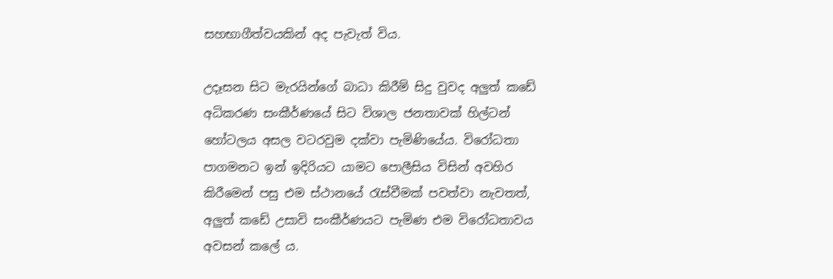සහභාගීත්වයකින් අද පැවැත් විය.

උදෑසන සිට මැරයින්ගේ බාධා කිරීම් සිදු වුවද අලුත් කඩේ අධිකරණ සංකීර්ණයේ සිට විශාල ජනතාවක් හිල්ටන් හෝටලය අසල වටරවුම දක්වා පැමිණියේය. විරෝධතා පාගමනට ඉන් ඉදිරියට යාමට පොලීසිය විසින් අවහිර කිරීමෙන් පසු එම ස්ථානයේ රැස්වීමක් පවත්වා නැවතත්, අලුත් කඩේ උසාවි සංකීර්ණයට පැමිණ එම විරෝධතාවය අවසන් කලේ ය.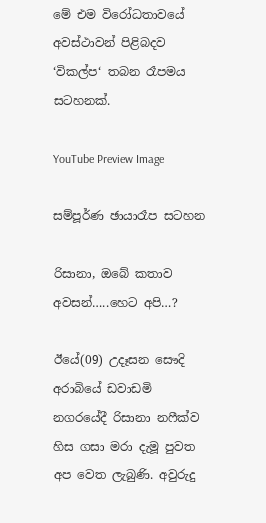මේ එම විරෝධතාවයේ අවස්ථාවන් පිළිබදව ‘විකල්ප‘ තබන රෑපමය සටහනක්.

YouTube Preview Image

සම්පූර්ණ ඡායාරෑප සටහන

රිසානා, ඔබේ කතාව අවසන්…..හෙට අපි…?

ඊයේ(09) උදෑසන සෞදි අරාබියේ ඩවාඩමි නගරයේදී රිසානා නෆීක්ව හිස ගසා මරා දැමූ පුවත අප වෙත ලැබුණි. අවුරුදු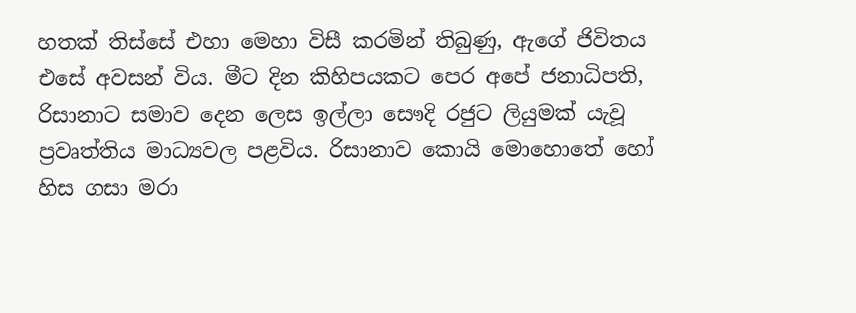හතක් තිස්සේ එහා මෙහා විසී කරමින් තිබුණු, ඇගේ ජිවිතය එසේ අවසන් විය. මීට දින කිහිපයකට පෙර අපේ ජනාධිපති, රිසානාට සමාව දෙන ලෙස ඉල්ලා සෞදි රජුට ලියුමක් යැවූ ප්‍රවෘත්තිය මාධ්‍යවල පළවිය. රිසානාව කොයි මොහොතේ හෝ හිස ගසා මරා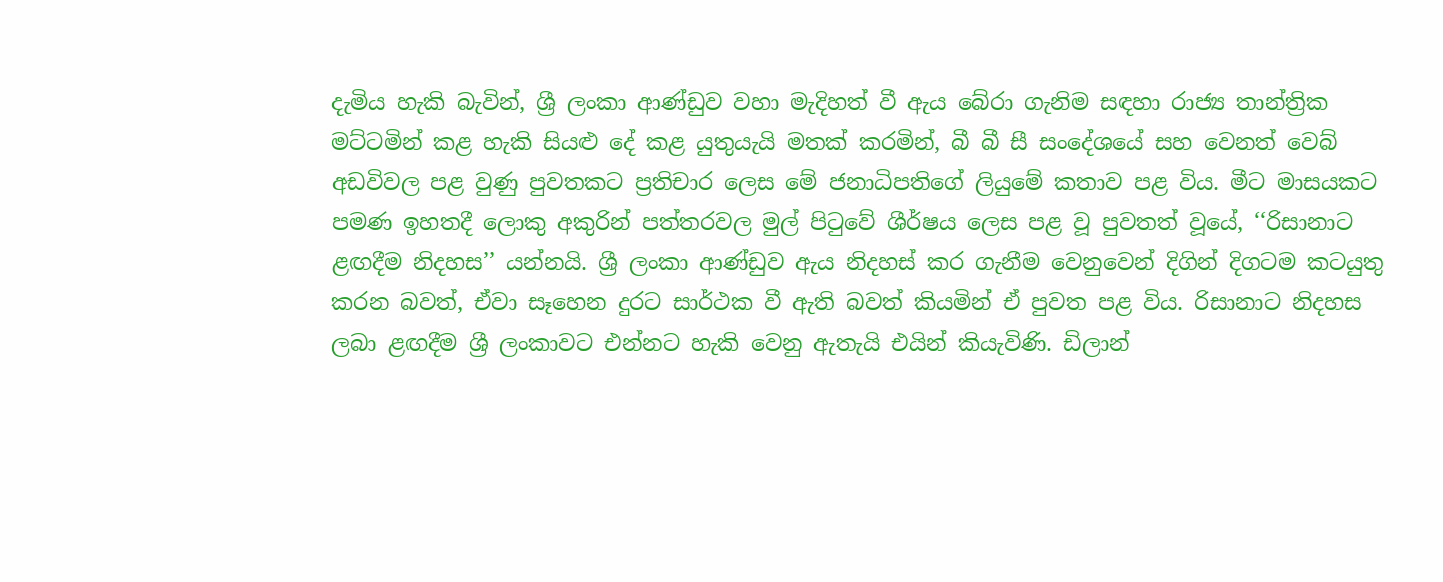දැමිය හැකි බැවින්, ශ්‍රී ලංකා ආණ්ඩුව වහා මැදිහත් වී ඇය බේරා ගැනිම සඳහා රාජ්‍ය තාන්ත්‍රික මට්ටමින් කළ හැකි සියළු දේ කළ යුතුයැයි මතක් කරමින්, බී බී සී සංදේශයේ සහ වෙනත් වෙබ් අඩවිවල පළ වුණු පුවතකට ප්‍රතිචාර ලෙස මේ ජනාධිපතිගේ ලියුමේ කතාව පළ විය. මීට මාසයකට පමණ ඉහතදී ලොකු අකුරින් පත්තරවල මුල් පිටුවේ ශීර්ෂය ලෙස පළ වූ පුවතත් වූයේ, ‘‘රිසානාට ළඟදීම නිදහස’’ යන්නයි. ශ්‍රී ලංකා ආණ්ඩුව ඇය නිදහස් කර ගැනීම වෙනුවෙන් දිගින් දිගටම කටයුතු කරන බවත්, ඒවා සෑහෙන දුරට සාර්ථක වී ඇති බවත් කියමින් ඒ පුවත පළ විය. රිසානාට නිදහස ලබා ළඟදීම ශ්‍රී ලංකාවට එන්නට හැකි වෙනු ඇතැයි එයින් කියැවිණි. ඩිලාන්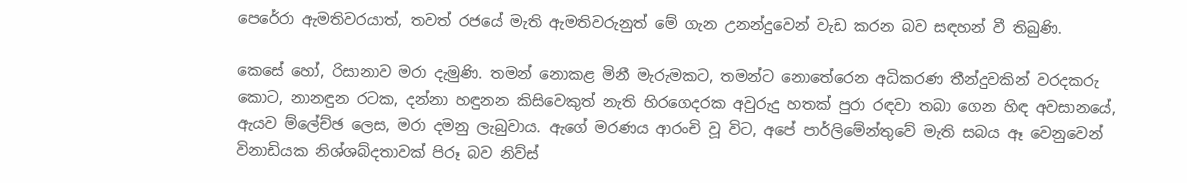පෙරේරා ඇමතිවරයාත්, තවත් රජයේ මැති ඇමතිවරුනුත් මේ ගැන උනන්දුවෙන් වැඩ කරන බව සඳහන් වී තිබුණි.

කෙසේ හෝ, රිසානාව මරා දැමුණි. තමන් නොකළ මිනී මැරුමකට, තමන්ට නොතේරෙන අධිකරණ තීන්දුවකින් වරදකරු කොට, නානඳුන රටක, දන්නා හඳුනන කිසිවෙකුත් නැති හිරගෙදරක අවුරුදු හතක් පුරා රඳවා තබා ගෙන හිඳ අවසානයේ, ඇයව ම්ලේච්ඡ ලෙස, මරා දමනු ලැබුවාය. ඇගේ මරණය ආරංචි වූ විට, අපේ පාර්ලිමේන්තුවේ මැති සබය ඈ වෙනුවෙන් විනාඩියක නිශ්ශබ්දතාවක් පිරූ බව නිව්ස්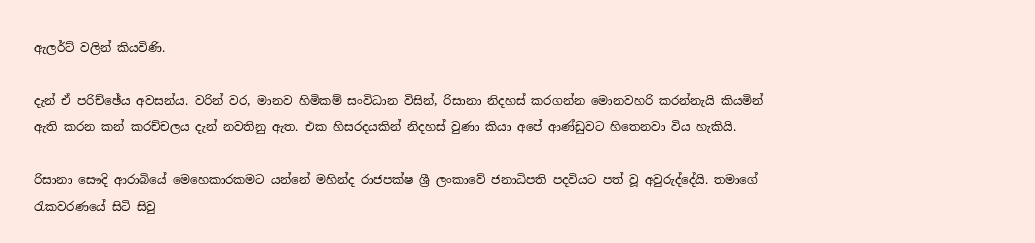ඇලර්ට් වලින් කියවිණි.

දැන් ඒ පරිච්ඡේය අවසන්ය. වරින් වර, මානව හිමිකම් සංවිධාන විසින්, රිසානා නිදහස් කරගන්න මොනවහරි කරන්නැයි කියමින් ඇති කරන කන් කරච්චලය දැන් නවතිනු ඇත. එක හිසරදයකින් නිදහස් වුණා කියා අපේ ආණ්ඩුවට හිතෙනවා විය හැකියි.

රිසානා සෞදි ආරාබියේ මෙහෙකාරකමට යන්නේ මහින්ද රාජපක්ෂ ශ්‍රී ලංකාවේ ජනාධිපති පදවියට පත් වූ අවුරුද්දේයි. තමාගේ රැකවරණයේ සිටි සිවු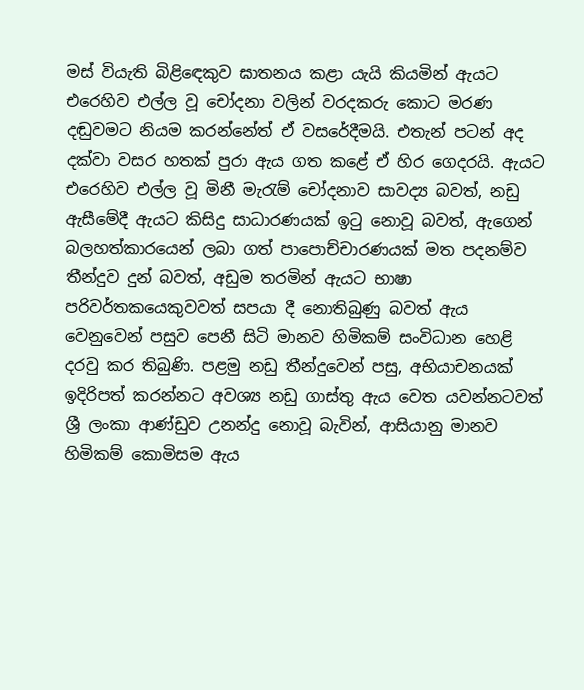මස් වියැති බිළිඳෙකුව ඝාතනය කළා යැයි කියමින් ඇයට එරෙහිව එල්ල වූ චෝදනා වලින් වරදකරු කොට මරණ දඬුවමට නියම කරන්නේත් ඒ වසරේදීමයි. එතැන් පටන් අද දක්වා වසර හතක් පුරා ඇය ගත කළේ ඒ හිර ගෙදරයි. ඇයට එරෙහිව එල්ල වූ මිනී මැරැම් චෝදනාව සාවද්‍ය බවත්, නඩු ඇසීමේදී ඇයට කිසිදු සාධාරණයක් ඉටු නොවූ බවත්, ඇගෙන් බලහත්කාරයෙන් ලබා ගත් පාපොච්චාරණයක් මත පදනම්ව තීන්දුව දුන් බවත්, අඩුම තරමින් ඇයට භාෂා පරිවර්තකයෙකුවවත් සපයා දී නොතිබුණු බවත් ඇය වෙනුවෙන් පසුව පෙනී සිටි මානව හිමිකම් සංවිධාන හෙළි දරවු කර තිබුණි. පළමු නඩු තීන්දුවෙන් පසු, අභියාචනයක් ඉදිරිපත් කරන්නට අවශ්‍ය නඩු ගාස්තු ඇය වෙත යවන්නටවත් ශ්‍රී ලංකා ආණ්ඩුව උනන්දු නොවූ බැවින්, ආසියානු මානව හිමිකම් කොමිසම ඇය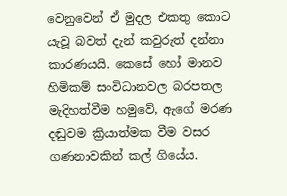වෙනුවෙන් ඒ මුදල එකතු කොට යැවූ බවත් දැන් කවුරුත් දන්නා කාරණයයි. කෙසේ හෝ මානව හිමිකම් සංවිධානවල බරපතල මැදිහත්වීම හමුවේ, ඇගේ මරණ දඬුවම ක්‍රියාත්මක වීම වසර ගණනාවකින් කල් ගියේය.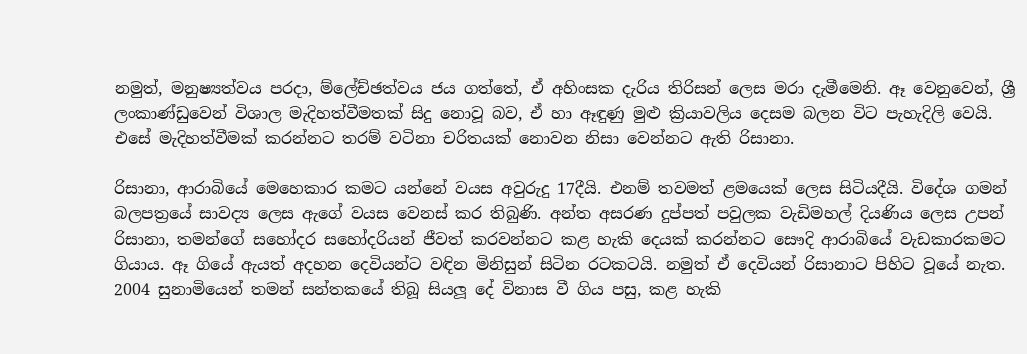නමුත්, මනුෂ්‍යත්වය පරදා, ම්ලේච්ඡත්වය ජය ගත්තේ, ඒ අහිංසක දැරිය තිරිසන් ලෙස මරා දැමීමෙනි. ඈ වෙනුවෙන්, ශ්‍රී ලංකාණ්ඩුවෙන් විශාල මැදිහත්වීමතක් සිදු නොවූ බව, ඒ හා ඈඳුණු මුළු ක්‍රියාවලිය දෙසම බලන විට පැහැදිලි වෙයි. එසේ මැදිහත්වීමක් කරන්නට තරම් වටිනා චරිතයක් නොවන නිසා වෙන්නට ඇති රිසානා.

රිසානා, ආරාබියේ මෙහෙකාර කමට යන්නේ වයස අවුරුදු 17දීයි. එනම් තවමත් ළමයෙක් ලෙස සිටියදීයි. විදේශ ගමන් බලපත්‍රයේ සාවද්‍ය ලෙස ඇගේ වයස වෙනස් කර තිබුණි. අන්ත අසරණ දුප්පත් පවුලක වැඩිමහල් දියණිය ලෙස උපන් රිසානා, තමන්ගේ සහෝදර සහෝදරියන් ජීවත් කරවන්නට කළ හැකි දෙයක් කරන්නට සෞදි ආරාබියේ වැඩකාරකමට ගියාය. ඈ ගියේ ඇයත් අදහන දෙවියන්ට වඳින මිනිසුන් සිටින රටකටයි. නමුත් ඒ දෙවියන් රිසානාට පිහිට වූයේ නැත. 2004 සුනාමියෙන් තමන් සන්තකයේ තිබූ සියලූ දේ විනාස වී ගිය පසු, කළ හැකි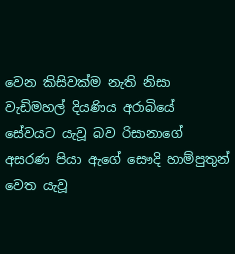වෙන කිසිවක්ම නැති නිසා වැඩිමහල් දියණිය අරාබියේ සේවයට යැවූ බව රිසානාගේ අසරණ පියා ඇගේ සෞදි හාම්පුතුන් වෙත යැවූ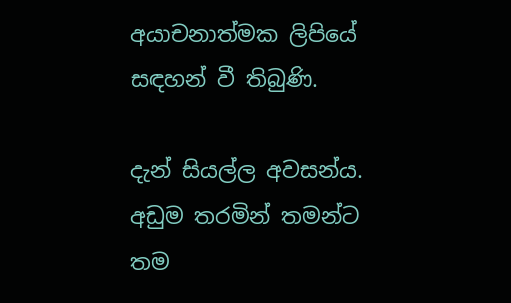අයාචනාත්මක ලිපියේ සඳහන් වී තිබුණි.

දැන් සියල්ල අවසන්ය. අඩුම තරමින් තමන්ට තම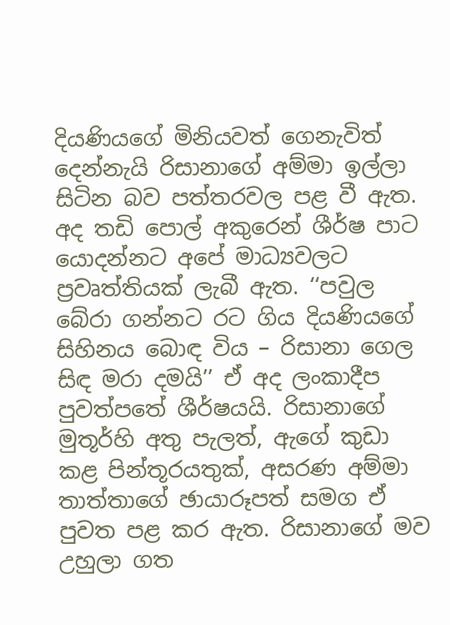දියණියගේ මිනියවත් ගෙනැවිත් දෙන්නැයි රිසානාගේ අම්මා ඉල්ලා සිටින බව පත්තරවල පළ වී ඇත. අද තඩි පොල් අකුරෙන් ශීර්ෂ පාට යොදන්නට අපේ මාධ්‍යවලට ප්‍රවෘත්තියක් ලැබී ඇත. ‘‘පවුල බේරා ගන්නට රට ගිය දියණියගේ සිහිනය බොඳ විය – රිසානා ගෙල සිඳ මරා දමයි’’ ඒ අද ලංකාදීප පුවත්පතේ ශීර්ෂයයි. රිසානාගේ මුතූර්හි අතු පැලත්, ඇගේ කුඩා කළ පින්තූරයතුක්, අසරණ අම්මා තාත්තාගේ ඡායාරූපත් සමග ඒ පුවත පළ කර ඇත. රිසානාගේ මව උහුලා ගත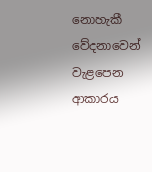නොහැකී වේදනාවෙන් වැළපෙන ආකාරය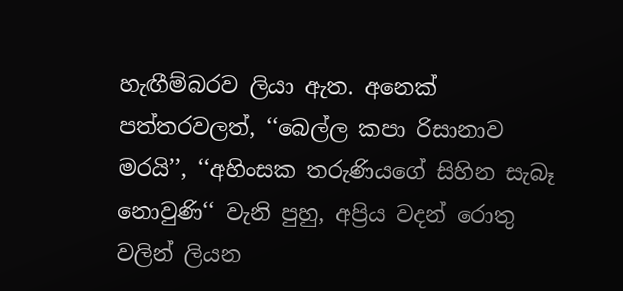හැඟීම්බරව ලියා ඇත. අනෙක් පත්තරවලත්, ‘‘බෙල්ල කපා රිසානාව මරයි’’, ‘‘අහිංසක තරුණියගේ සිහින සැබෑ නොවුණි‘‘ වැනි පුහු, අප්‍රිය වදන් රොතු වලින් ලියන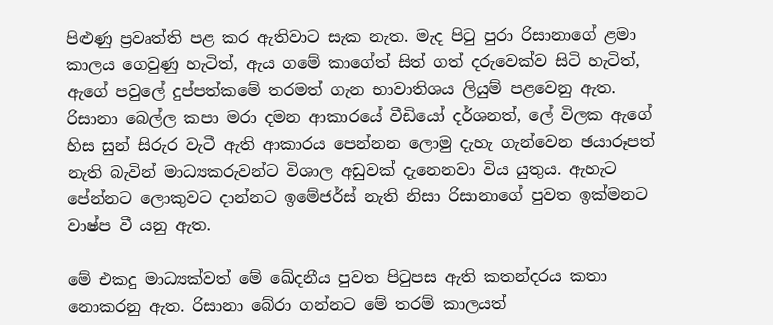පිළුණු ප්‍රවෘත්ති පළ කර ඇතිවාට සැක නැත. මැද පිටු පුරා රිසානාගේ ළමා කාලය ගෙවුණු හැටිත්, ඇය ගමේ කාගේත් සිත් ගත් දරුවෙක්ව සිටි හැටිත්, ඇගේ පවුලේ දුප්පත්කමේ තරමත් ගැන භාවාතිශය ලියුම් පළවෙනු ඇත. රිසානා බෙල්ල කපා මරා දමන ආකාරයේ වීඩියෝ දර්ශනත්, ලේ විලක ඇගේ හිස සුන් සිරුර වැටී ඇති ආකාරය පෙන්නන ලොමු දැහැ ගැන්වෙන ඡයාරූපත් නැති බැවින් මාධ්‍යකරුවන්ට විශාල අඩුවක් දැනෙනවා විය යුතුය. ඇහැට පේන්නට ලොකුවට දාන්නට ඉමේජර්ස් නැති නිසා රිසානාගේ පුවත ඉක්මනට වාෂ්ප වී යනු ඇත.

මේ එකදු මාධ්‍යක්වත් මේ ඛේදනීය පුවත පිටුපස ඇති කතන්දරය කතා නොකරනු ඇත. රිසානා බේරා ගන්නට මේ තරම් කාලයත්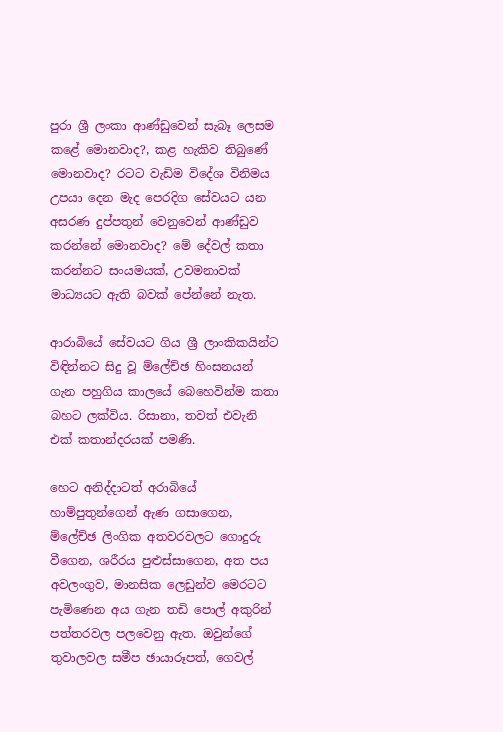පුරා ශ්‍රී ලංකා ආණ්ඩුවෙන් සැබෑ ලෙසම කළේ මොනවාද?, කළ හැකිව තිබුණේ මොනවාද? රටට වැඩිම විදේශ විනිමය උපයා දෙන මැද පෙරදිග සේවයට යන අසරණ දුප්පතුන් වෙනුවෙන් ආණ්ඩුව කරන්නේ මොනවාද? මේ දේවල් කතා කරන්නට සංයමයක්, උවමනාවක් මාධ්‍යයට ඇති බවක් පේන්නේ නැත.

ආරාබියේ සේවයට ගිය ශ්‍රී ලාංකිකයින්ට විඳින්නට සිදු වූ ම්ලේච්ඡ හිංසනයන් ගැන පහුගිය කාලයේ බෙහෙවින්ම කතා බහට ලක්විය. රිසානා, තවත් එවැනි එක් කතාන්දරයක් පමණි.

හෙට අනිද්දාටත් අරාබියේ හාම්පුතුන්ගෙන් ඇණ ගසාගෙන, ම්ලේච්ඡ ලිංගික අතවරවලට ගොදුරු වීගෙන, ශරීරය පුළුස්සාගෙන, අත පය අවලංගුව, මානසික ලෙඩුන්ව මෙරටට පැමිණෙන අය ගැන තඩි පොල් අකුරින් පත්තරවල පලවෙනු ඇත. ඔවුන්ගේ තුවාලවල සමීප ඡායාරූපත්, ගෙවල්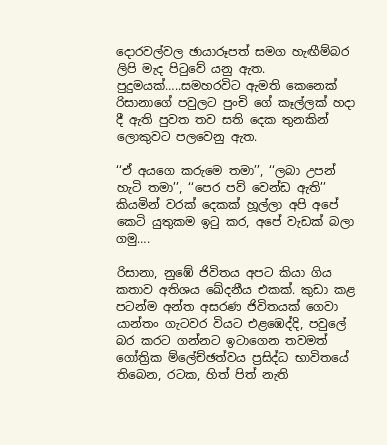දොරවල්වල ඡායාරූපත් සමග හැඟීම්බර ලිපි මැද පිටුවේ යනු ඇත. පුදුමයක්…..සමහරවිට ඇමති කෙනෙක් රිසානාගේ පවුලට පුංචි ගේ කෑල්ලක් හදා දී ඇති පුවත තව සති දෙක තුනකින් ලොකුවට පලවෙනු ඇත.

‘‘ඒ අයගෙ කරුමෙ තමා’’, ‘‘ලබා උපන් හැටි තමා’’, ‘‘පෙර පව් වෙන්ඩ ඇති’’ කියමින් වරක් දෙකක් හූල්ලා අපි අපේ කෙටි යුතුකම ඉටු කර, අපේ වැඩක් බලා ගමු….

රිසානා, නුඹේ ජිවිතය අපට කියා ගිය කතාව අතිශය ඛේදනීය එකක්. කුඩා කළ පටන්ම අන්ත අසරණ ජිවිතයක් ගෙවා යාන්තං ගැටවර වියට එළඹෙද්දි, පවුලේ බර කරට ගන්නට ඉටාගෙන තවමත් ගෝත්‍රික ම්ලේච්ඡත්වය ප්‍රසිද්ධ භාවිතයේ තිබෙන, රටක, හිත් පිත් නැති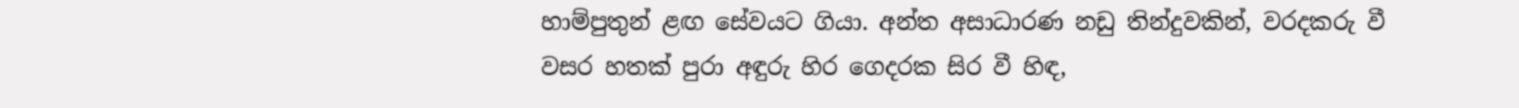හාම්පුතුන් ළඟ සේවයට ගියා. අන්ත අසාධාරණ නඩු තින්දුවකින්, වරදකරු වී වසර හතක් පුරා අඳුරු හිර ගෙදරක සිර වී හිඳ,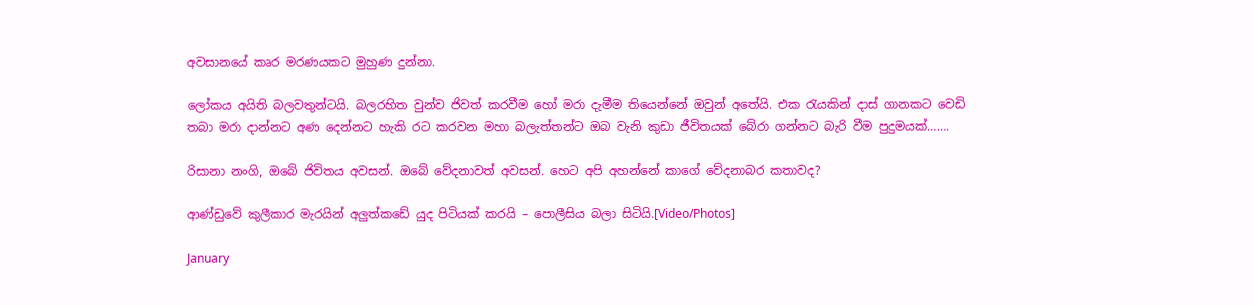අවසානයේ කෘර මරණයකට මුහුණ දුන්නා.

ලෝකය අයිති බලවතුන්ටයි. බලරහිත වුන්ව ජිවත් කරවීම හෝ මරා දැමීම තියෙන්නේ ඔවුන් අතේයි. එක රැයකින් දාස් ගානකට වෙඩි තබා මරා දාන්නට අණ දෙන්නට හැකි රට කරවන මහා බලැත්තන්ට ඔබ වැනි කුඩා ජීවිතයක් බේරා ගන්නට බැරි වීම පුදුමයක්…….

රිසානා නංගි, ඔබේ ජිවිතය අවසන්. ඔබේ වේදනාවත් අවසන්. හෙට අපි අහන්නේ කාගේ වේදනාබර කතාවද?

ආණ්ඩුවේ කුලීකාර මැරයින් අලුත්කඩේ යුද පිටියක් කරයි – පොලීසිය බලා සිටියි.[Video/Photos]

January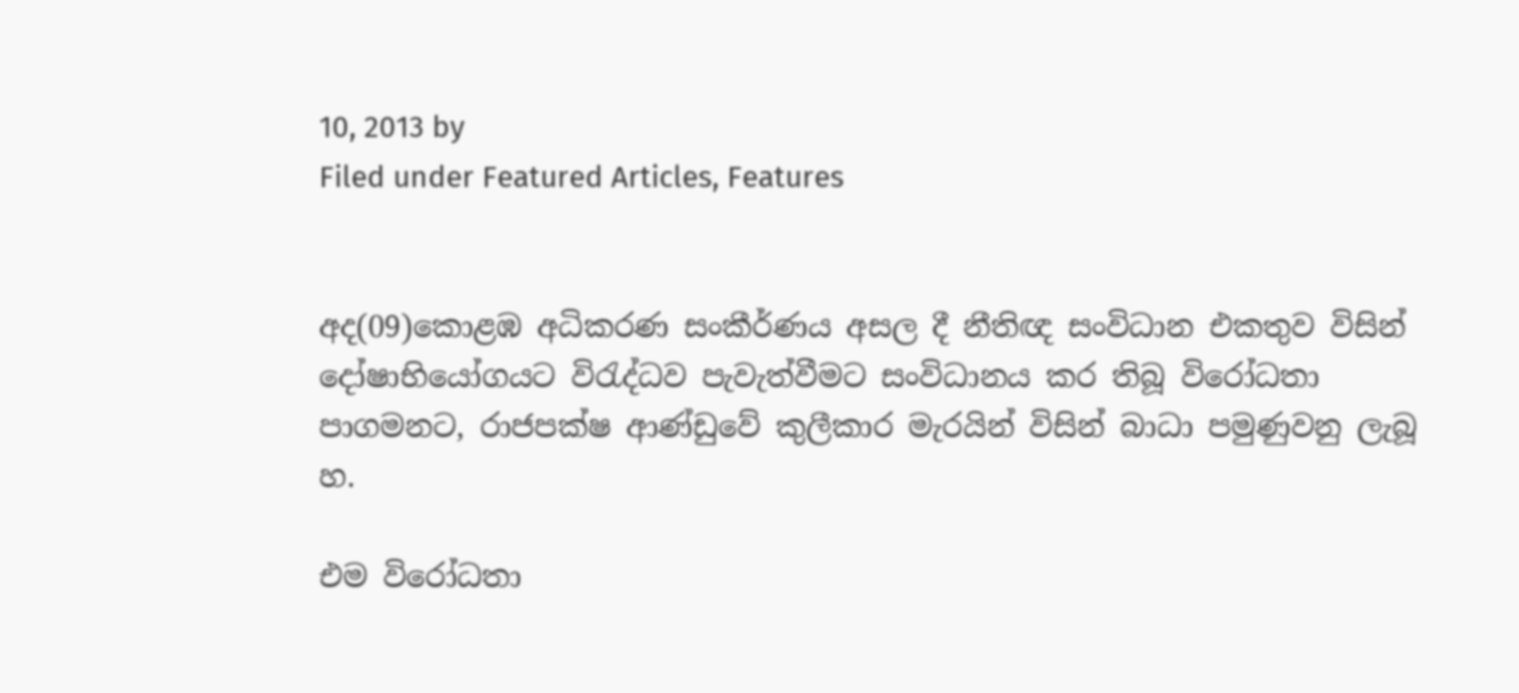10, 2013 by
Filed under Featured Articles, Features


අද(09)කොළඹ අධිකරණ සංකීර්ණය අසල දී නීතිඥ සංවිධාන එකතුව විසින් දෝෂාභියෝගයට විරැද්ධව පැවැත්වීමට සංවිධානය කර තිබූ විරෝධතා පාගමනට, රාජපක්ෂ ආණ්ඩුවේ කුලීකාර මැරයින් විසින් බාධා පමුණුවනු ලැබූ හ.

එම විරෝධතා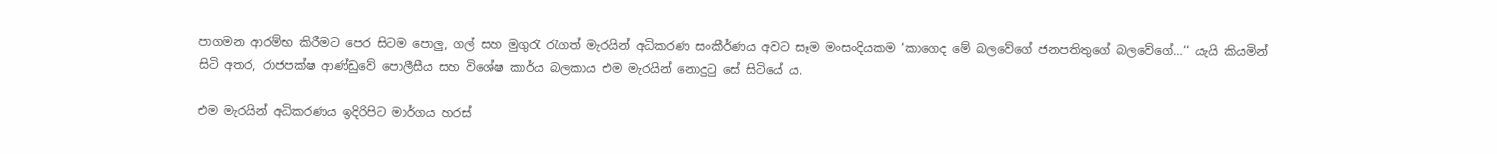පාගමන ආරම්භ කිරීමට පෙර සිටම පොලු, ගල් සහ මුගුරැ රැගත් මැරයින් අධිකරණ සංකීර්ණය අවට සෑම මංසංදියකම ‘කාගෙද මේ බලවේගේ ජනපතිතුගේ බලවේගේ…‘‘ යැයි කියමින් සිටි අතර, රාජපක්ෂ ආණ්ඩුවේ පොලීසීය සහ විශේෂ කාර්ය බලකාය එම මැරයින් නොදුටු සේ සිටියේ ය.

එම මැරයින් අධිකරණය ඉදිරිපිට මාර්ගය හරස්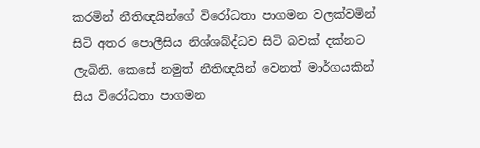කරමින් නීතිඥයින්ගේ විරෝධතා පාගමන වලක්වමින් සිටි අතර පොලීසිය නිශ්ශබ්ද්ධව සිටි බවක් දක්නට ලැබිනි. කෙසේ නමුත් නීතිඥයින් වෙනත් මාර්ගයකින් සිය විරෝධතා පාගමන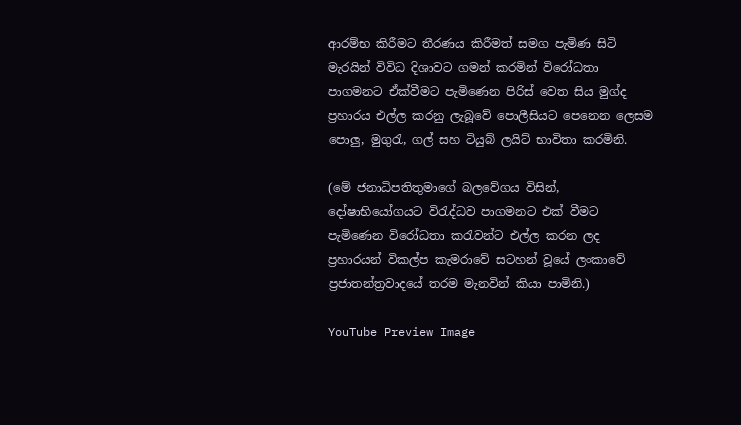ආරම්භ කිරීමට තීරණය කිරීමත් සමග පැමිණ සිටි මැරයින් විවිධ දිශාවට ගමන් කරමින් විරෝධතා පාගමනට ඒක්වීමට පැමි‍ණෙන පිරිස් වෙත සිය මුග්ද ප්‍රහාරය එල්ල කරනු ලැබූවේ පොලීසියට පෙනෙන ලෙසම පොලු, මුගුරැ, ගල් සහ ටියුබ් ලයිට් භාවිතා කරමිනි.

(මේ ජනාධිපතිතුමාගේ බලවේගය විසින්, දෝෂාභියෝගයට විරැද්ධව පාගමනට එක් වීමට පැමිණෙන විරෝධතා කරැවන්ට එල්ල කරන ලද ප්‍රහාරයන් විකල්ප කැමරාවේ සටහන් වූයේ ලංකාවේ ප්‍රජාතන්ත්‍රවාදයේ තරම මැනවින් කියා පාමිනි.)

YouTube Preview Image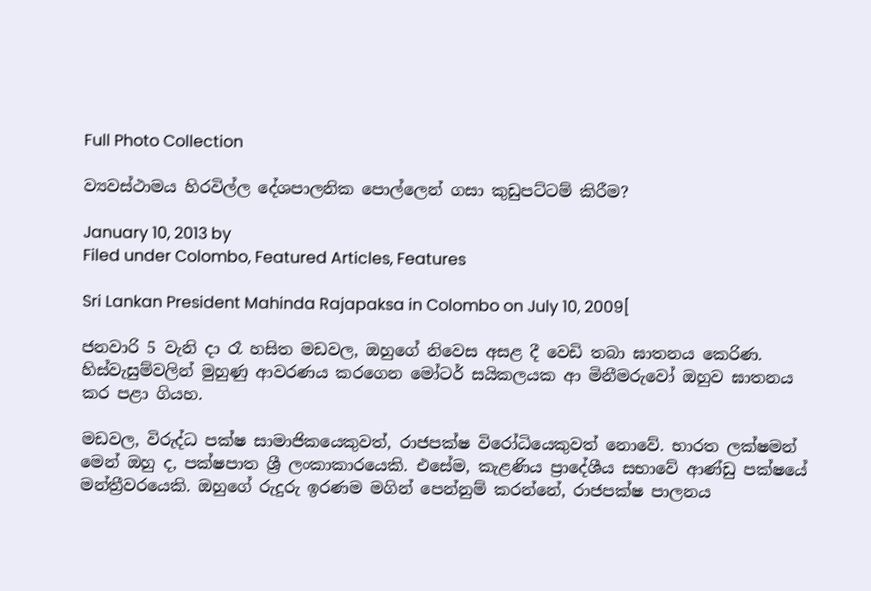Full Photo Collection

ව්‍යවස්ථාමය හිරවිල්ල දේශපාලනික පොල්ලෙන් ගසා කුඩුපට්ටම් කිරීම?

January 10, 2013 by
Filed under Colombo, Featured Articles, Features

Sri Lankan President Mahinda Rajapaksa in Colombo on July 10, 2009[

ජනවාරි 5 වැනි දා රෑ හසිත මඩවල, ඔහුගේ නිවෙස අසළ දී වෙඩි තබා ඝාතනය කෙරිණ. හිස්වැසුම්වලින් මුහුණු ආවරණය කරගෙන මෝටර් සයිකලයක ආ මිනීමරුවෝ ඔහුව ඝාතනය කර පළා ගියහ.

මඩවල, විරුද්ධ පක්ෂ සාමාජිකයෙකුවත්, රාජපක්ෂ විරෝධියෙකුවත් නොවේ. භාරත ලක්ෂමන් මෙන් ඔහු ද, පක්ෂපාත ශ්‍රී ලංකාකාරයෙකි. එසේම, කැළණිය ප්‍රාදේශීය සභාවේ ආණ්ඩු පක්ෂයේ මන්ත්‍රීවරයෙකි. ඔහුගේ රුදුරු ඉරණම මගින් පෙන්නුම් කරන්නේ, රාජපක්ෂ පාලනය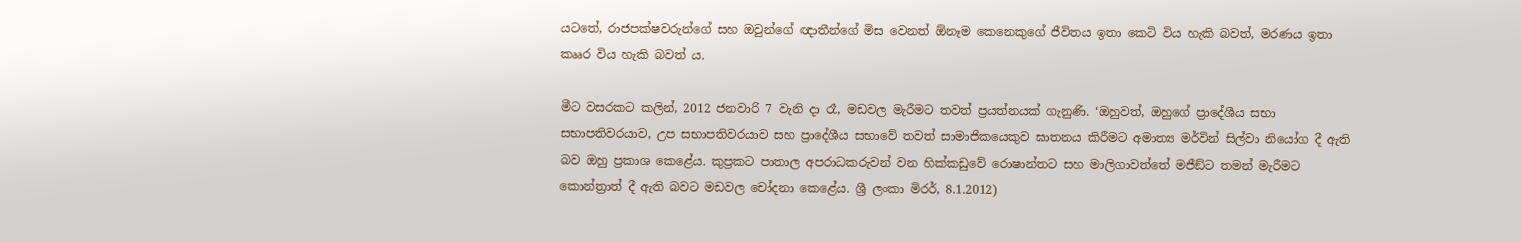යටතේ, රාජපක්ෂවරුන්ගේ සහ ඔවුන්ගේ ඥාතීන්ගේ මිස වෙනත් ඕනෑම කෙනෙකුගේ ජීවිතය ඉතා කෙටි විය හැකි බවත්, මරණය ඉතා කෲර විය හැකි බවත් ය.

මීට වසරකට කලින්, 2012 ජනවාරි 7 වැනි දා රෑ, මඩවල මැරීමට තවත් ප්‍රයත්නයක් ගැනුණි. ‘ඔහුවත්, ඔහුගේ ප්‍රාදේශීය සභා සභාපතිවරයාව, උප සභාපතිවරයාව සහ ප්‍රාදේශීය සභාවේ තවත් සාමාජිකයෙකුව ඝාතනය කිරීමට අමාත්‍ය මර්වින් සිල්වා නියෝග දී ඇති බව ඔහු ප්‍රකාශ කෙළේය. කුප්‍රකට පාතාල අපරාධකරුවන් වන හික්කඩුවේ රොෂාන්තට සහ මාලිගාවත්තේ මජීඞ්ට තමන් මැරීමට කොන්ත්‍රාත් දී ඇති බවට මඩවල චෝදනා කෙළේය. ශ්‍රී ලංකා මිරර්, 8.1.2012)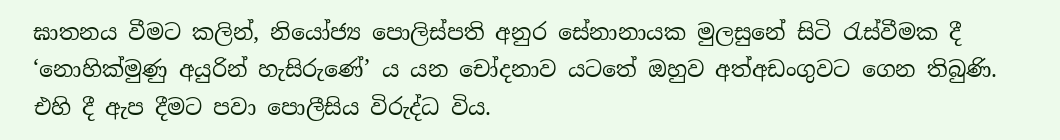ඝාතනය වීමට කලින්, නියෝජ්‍ය පොලිස්පති අනුර සේනානායක මුලසුනේ සිටි රැස්වීමක දී ‘නොහික්මුණු අයුරින් හැසිරුණේ’ ය යන චෝදනාව යටතේ ඔහුව අත්අඩංගුවට ගෙන තිබුණි. එහි දී ඇප දීමට පවා පොලීසිය විරුද්ධ විය.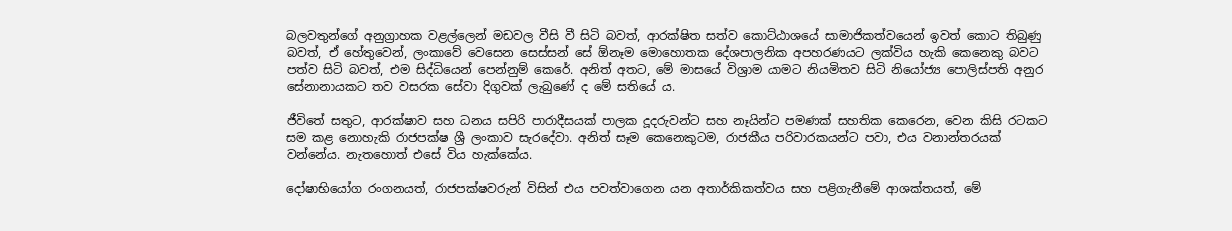බලවතුන්ගේ අනුග්‍රාහක වළල්ලෙන් මඩවල වීසි වී සිටි බවත්, ආරක්ෂිත සත්ව කොට්ඨාශයේ සාමාජිකත්වයෙන් ඉවත් කොට තිබුණු බවත්, ඒ හේතුවෙන්, ලංකාවේ වෙසෙන සෙස්සන් සේ ඕනෑම මොහොතක දේශපාලනික අපහරණයට ලක්විය හැකි කෙනෙකු බවට පත්ව සිටි බවත්, එම සිද්ධියෙන් පෙන්නුම් කෙරේ. අනිත් අතට, මේ මාසයේ විශ්‍රාම යාමට නියමිතව සිටි නියෝජ්‍ය පොලිස්පති අනුර සේනානායකට තව වසරක සේවා දිගුවක් ලැබුණේ ද මේ සතියේ ය.

ජීවිතේ සතුට, ආරක්ෂාව සහ ධනය සපිරි පාරාදීසයක් පාලක දූදරුවන්ට සහ නෑයින්ට පමණක් සහතික කෙරෙන, වෙන කිසි රටකට සම කළ නොහැකි රාජපක්ෂ ශ්‍රී ලංකාව සැරදේවා. අනිත් සෑම කෙනෙකුටම, රාජකීය පරිවාරකයන්ට පවා, එය වනාන්තරයක් වන්නේය. නැතහොත් එසේ විය හැක්කේය.

දෝෂාභියෝග රංගනයත්, රාජපක්ෂවරුන් විසින් එය පවත්වාගෙන යන අතාර්කිකත්වය සහ පළිගැනීමේ ආශක්තයත්, මේ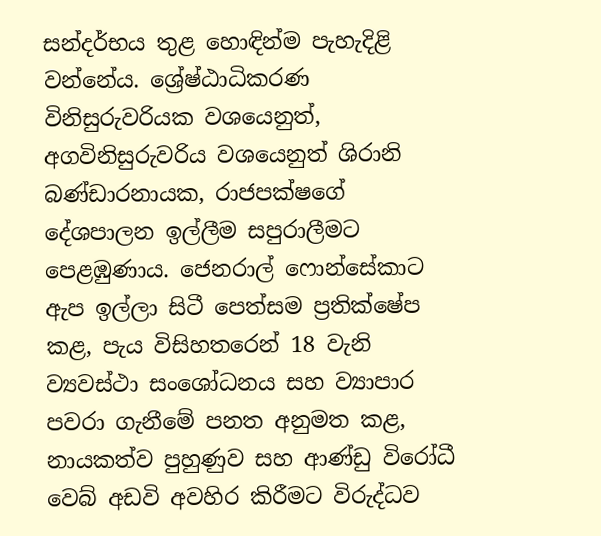සන්දර්භය තුළ හොඳින්ම පැහැදිළි වන්නේය. ශ්‍රේෂ්ඨාධිකරණ විනිසුරුවරියක වශයෙනුත්, අගවිනිසුරුවරිය වශයෙනුත් ශිරානි බණ්ඩාරනායක, රාජපක්ෂගේ දේශපාලන ඉල්ලීම සපුරාලීමට පෙළඹුණාය. ජෙනරාල් ෆොන්සේකාට ඇප ඉල්ලා සිටී පෙත්සම ප්‍රතික්ෂේප කළ, පැය විසිහතරෙන් 18 වැනි ව්‍යවස්ථා සංශෝධනය සහ ව්‍යාපාර පවරා ගැනීමේ පනත අනුමත කළ, නායකත්ව පුහුණුව සහ ආණ්ඩු විරෝධී වෙබ් අඩවි අවහිර කිරීමට විරුද්ධව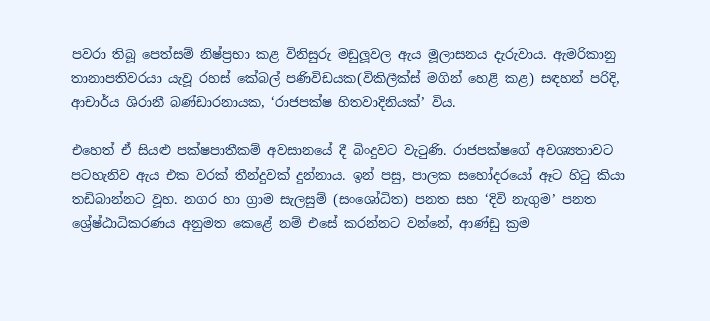පවරා තිබූ පෙත්සම් නිෂ්ප්‍රභා කළ විනිසුරු මඩුලූවල ඇය මූලාසනය දැරුවාය. ඇමරිකානු තානාපතිවරයා යැවූ රහස් කේබල් පණිවිඩයක(විකිලීක්ස් මගින් හෙළි කළ) සඳහන් පරිදි, ආචාර්ය ශිරානී බණ්ඩාරනායක, ‘රාජපක්ෂ හිතවාදිනියක්’ විය.

එහෙත් ඒ සියළු පක්ෂපාතීකම් අවසානයේ දී බිංදුවට වැටුණි. රාජපක්ෂගේ අවශ්‍යතාවට පටහැනිව ඇය එක වරක් තීන්දුවක් දුන්නාය. ඉන් පසු, පාලක සහෝදරයෝ ඈට හිටු කියා තඩිබාන්නට වූහ. නගර හා ග්‍රාම සැලසුම් (සංශෝධිත) පනත සහ ‘දිවි නැගුම’ පනත ශ්‍රේෂ්ඨාධිකරණය අනුමත කෙළේ නම් එසේ කරන්නට වන්නේ, ආණ්ඩු ක්‍රම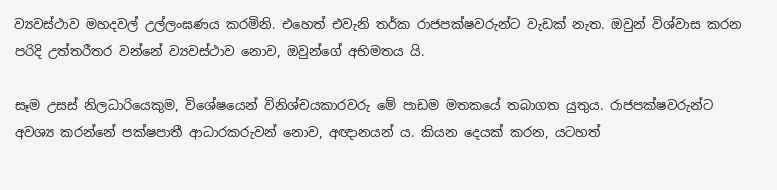ව්‍යවස්ථාව මහදවල් උල්ලංඝණය කරමිනි. එහෙත් එවැනි තර්ක රාජපක්ෂවරුන්ට වැඩක් නැත. ඔවුන් විශ්වාස කරන පරිදි උත්තරීතර වන්නේ ව්‍යවස්ථාව නොව, ඔවුන්ගේ අභිමතය යි.

සෑම උසස් නිලධාරියෙකුම, විශේෂයෙන් විනිශ්චයකාරවරු මේ පාඩම මතකයේ තබාගත යුතුය. රාජපක්ෂවරුන්ට අවශ්‍ය කරන්නේ පක්ෂපාතී ආධාරකරුවන් නොව, අඥානයන් ය. කියන දෙයක් කරන, යටහත්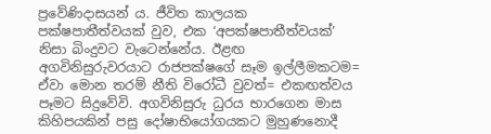ප්‍රවේණිදාසයන් ය. ජීවිත කාලයක පක්ෂපාතීත්වයක් වුව, එක ‘අපක්ෂපාතීත්වයක්’ නිසා බිංදුවට වැටෙන්නේය. ඊළඟ අගවිනිසුරුවරයාට රාජපක්ෂගේ සෑම ඉල්ලීමකටම= ඒවා මොන තරම් නීති විරෝධී වුවත්= එකඟත්වය පෑමට සිදුවේවි. අගවිනිසුරු ධුරය භාරගෙන මාස කිහිපයකින් පසු දෝෂාභියෝගයකට මුහුණනොදී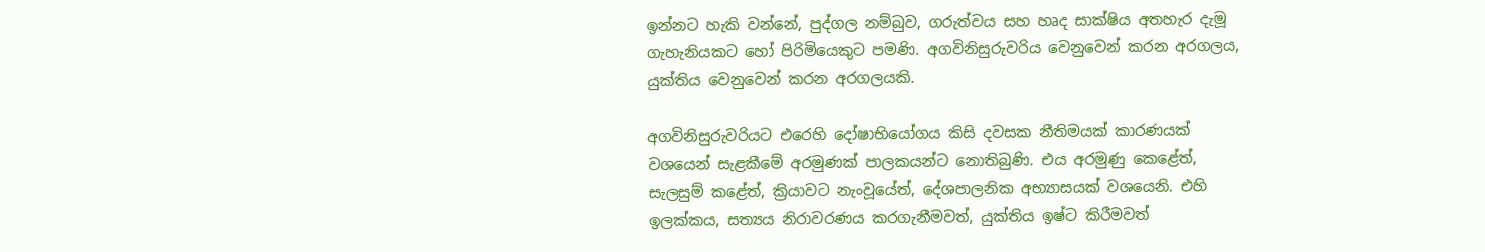ඉන්නට හැකි වන්නේ, පුද්ගල නම්බුව, ගරුත්වය සහ හෘද සාක්ෂිය අතහැර දැමූ ගැහැනියකට හෝ පිරිමියෙකුට පමණි. අගවිනිසුරුවරිය වෙනුවෙන් කරන අරගලය, යුක්තිය වෙනුවෙන් කරන අරගලයකි.

අගවිනිසුරුවරියට එරෙහි දෝෂාභියෝගය කිසි දවසක නීතිමයක් කාරණයක් වශයෙන් සැළකීමේ අරමුණක් පාලකයන්ට නොතිබුණි. එය අරමුණු කෙළේත්, සැලසුම් කළේත්, ක්‍රියාවට නැංවූයේත්, දේශපාලනික අභ්‍යාසයක් වශයෙනි. එහි ඉලක්කය, සත්‍යය නිරාවරණය කරගැනීමවත්, යුක්තිය ඉෂ්ට කිරීමවත්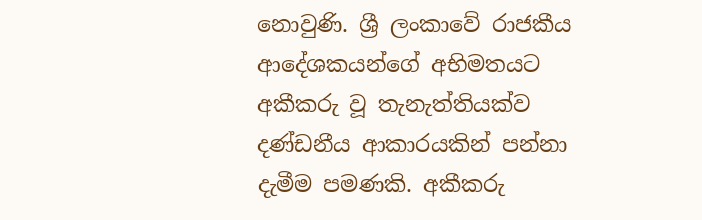නොවුණි. ශ්‍රී ලංකාවේ රාජකීය ආදේශකයන්ගේ අභිමතයට අකීකරු වූ තැනැත්තියක්ව දණ්ඩනීය ආකාරයකින් පන්නා දැමීම පමණකි. අකීකරු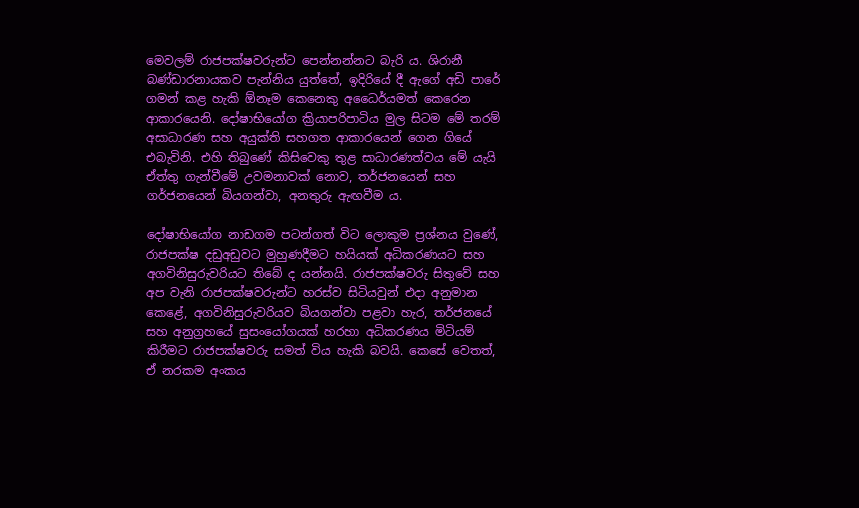මෙවලම් රාජපක්ෂවරුන්ට පෙන්නන්නට බැරි ය. ශිරානී බණ්ඩාරනායකව පැන්නිය යුත්තේ, ඉදිරියේ දී ඇගේ අඩි පාරේ ගමන් කළ හැකි ඕනෑම කෙනෙකු අධෛර්යමත් කෙරෙන ආකාරයෙනි. දෝෂාභියෝග ක්‍රියාපරිපාටිය මුල සිටම මේ තරම් අසාධාරණ සහ අයුක්ති සහගත ආකාරයෙන් ගෙන ගියේ එබැවිනි. එහි තිබුණේ කිසිවෙකු තුළ සාධාරණත්වය මේ යැයි ඒත්තු ගැන්වීමේ උවමනාවක් නොව, තර්ජනයෙන් සහ ගර්ජනයෙන් බියගන්වා, අනතුරු ඇඟවීම ය.

දෝෂාභියෝග නාඩගම පටන්ගත් විට ලොකුම ප්‍රශ්නය වුණේ, රාජපක්ෂ දඩුඅඩුවට මුහුණදීමට හයියක් අධිකරණයට සහ අගවිනිසුරුවරියට තිබේ ද යන්නයි. රාජපක්ෂවරු සිතුවේ සහ අප වැනි රාජපක්ෂවරුන්ට හරස්ව සිටියවුන් එදා අනුමාන කෙළේ, අගවිනිසුරුවරියව බියගන්වා පළවා හැර, තර්ජනයේ සහ අනුග්‍රහයේ සුසංයෝගයක් හරහා අධිකරණය මිටියම් කිරීමට රාජපක්ෂවරු සමත් විය හැකි බවයි. කෙසේ වෙතත්, ඒ නරකම අංකය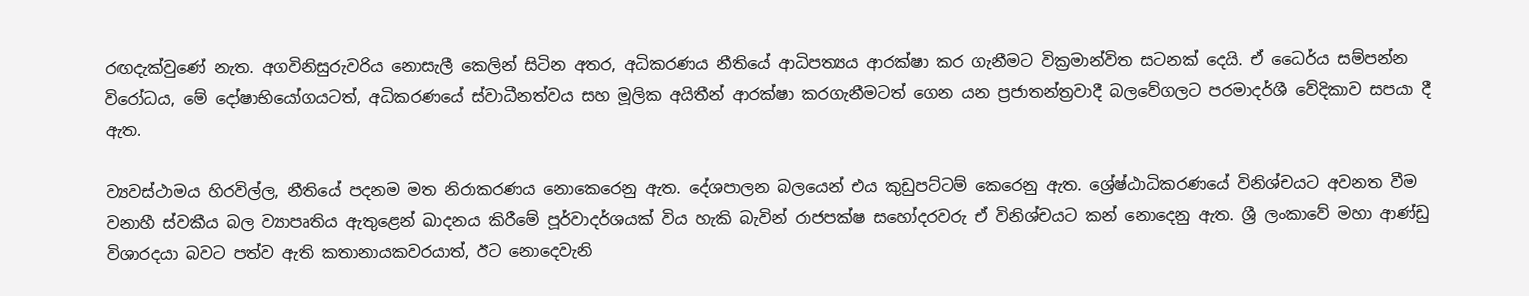රඟදැක්වුණේ නැත. අගවිනිසුරුවරිය නොසැලී කෙලින් සිටින අතර, අධිකරණය නීතියේ ආධිපත්‍යය ආරක්ෂා කර ගැනීමට වික්‍රමාන්විත සටනක් දෙයි. ඒ ධෛර්ය සම්පන්න විරෝධය, මේ දෝෂාභියෝගයටත්, අධිකරණයේ ස්වාධීනත්වය සහ මූලික අයිතීන් ආරක්ෂා කරගැනීමටත් ගෙන යන ප්‍රජාතන්ත්‍රවාදී බලවේගලට පරමාදර්ශී වේදිකාව සපයා දී ඇත.

ව්‍යවස්ථාමය හිරවිල්ල, නීතියේ පදනම මත නිරාකරණය නොකෙරෙනු ඇත. දේශපාලන බලයෙන් එය කුඩුපට්ටම් කෙරෙනු ඇත. ශ්‍රේෂ්ඨාධිකරණයේ විනිශ්චයට අවනත වීම වනාහී ස්වකීය බල ව්‍යාපෘතිය ඇතුළෙන් ඛාදනය කිරීමේ පූර්වාදර්ශයක් විය හැකි බැවින් රාජපක්ෂ සහෝදරවරු ඒ විනිශ්චයට කන් නොදෙනු ඇත. ශ්‍රී ලංකාවේ මහා ආණ්ඩු විශාරදයා බවට පත්ව ඇති කතානායකවරයාත්, ඊට නොදෙවැනි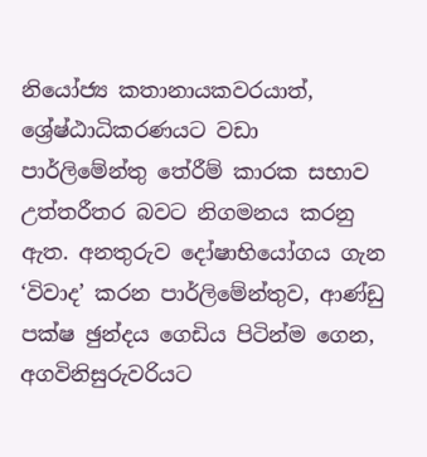නියෝජ්‍ය කතානායකවරයාත්, ශ්‍රේෂ්ඨාධිකරණයට වඩා පාර්ලිමේන්තු තේරීම් කාරක සභාව උත්තරීතර බවට නිගමනය කරනු ඇත. අනතුරුව දෝෂාභියෝගය ගැන ‘විවාද’ කරන පාර්ලිමේන්තුව, ආණ්ඩු පක්ෂ ඡුන්දය ගෙඩිය පිටින්ම ගෙන, අගවිනිසුරුවරියට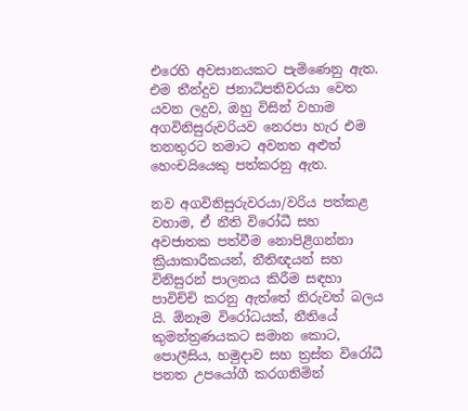එරෙහි අවසානයකට පැමිණෙනු ඇත. එම තීන්දුව ජනාධිපතිවරයා වෙත යවන ලදුව, ඔහු විසින් වහාම අගවිනිසුරුවරියව නෙරපා හැර එම තනතුරට තමාට අවනත අළුත් හෙංචයියෙකු පත්කරනු ඇත.

නව අගවිනිසුරුවරයා/වරිය පත්කළ වහාම, ඒ නීති විරෝධී සහ අවජාතක පත්වීම නොපිළිගන්නා ක්‍රියාකාරීකයන්, නීතිඥයන් සහ විනිසුරන් පාලනය කිරීම සඳහා පාවිච්චි කරනු ඇත්තේ නිරුවත් බලය යි. ඕනෑම විරෝධයක්, නීතියේ කුමන්ත්‍රණයකට සමාන කොට, පොලීසිය, හමුදාව සහ ත්‍රස්ත විරෝධී පනත උපයෝගී කරගනිමින්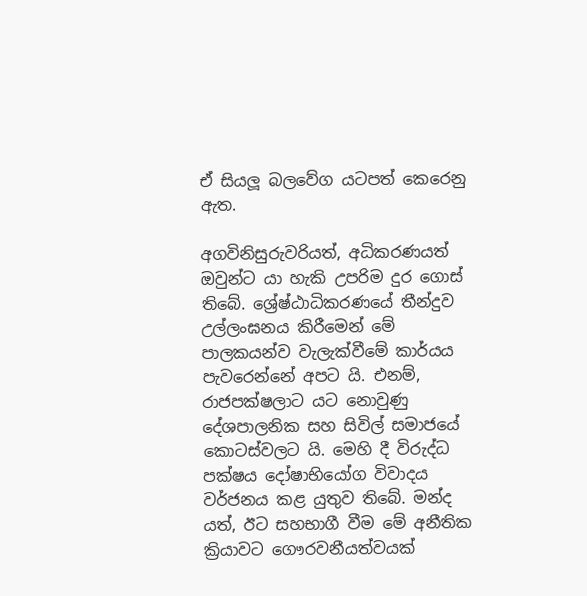ඒ සියලූ බලවේග යටපත් කෙරෙනු ඇත.

අගවිනිසුරුවරියත්, අධිකරණයත් ඔවුන්ට යා හැකි උපරිම දුර ගොස් තිබේ. ශ්‍රේෂ්ඨාධිකරණයේ තීන්දුව උල්ලංඝනය කිරීමෙන් මේ පාලකයන්ව වැලැක්වීමේ කාර්යය පැවරෙන්නේ අපට යි. එනම්, රාජපක්ෂලාට යට නොවුණු දේශපාලනික සහ සිවිල් සමාජයේ කොටස්වලට යි. මෙහි දී විරුද්ධ පක්ෂය දෝෂාභියෝග විවාදය වර්ජනය කළ යුතුව තිබේ. මන්ද යත්, ඊට සහභාගී වීම මේ අනීතික ක්‍රියාවට ගෞරවනීයත්වයක්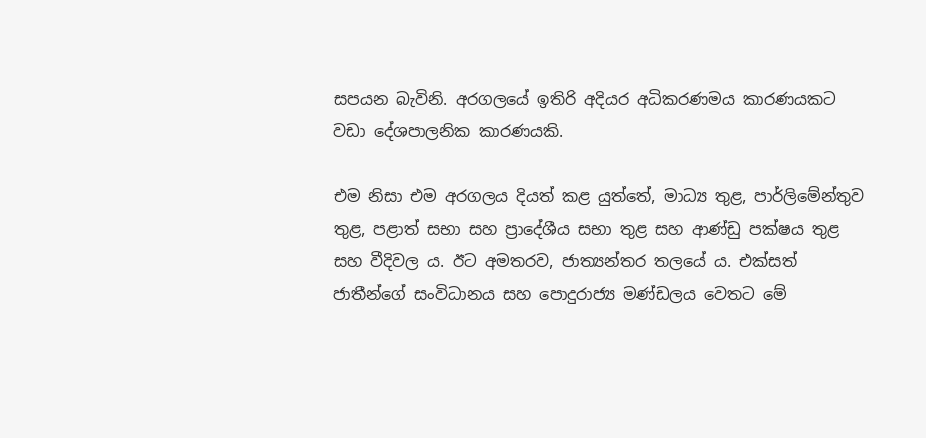සපයන බැවිනි. අරගලයේ ඉතිරි අදියර අධිකරණමය කාරණයකට වඩා දේශපාලනික කාරණයකි.

එම නිසා එම අරගලය දියත් කළ යුත්තේ, මාධ්‍ය තුළ, පාර්ලිමේන්තුව තුළ, පළාත් සභා සහ ප්‍රාදේශීය සභා තුළ සහ ආණ්ඩු පක්ෂය තුළ සහ වීදිවල ය. ඊට අමතරව, ජාත්‍යන්තර තලයේ ය. එක්සත් ජාතීන්ගේ සංවිධානය සහ පොදුරාජ්‍ය මණ්ඩලය වෙතට මේ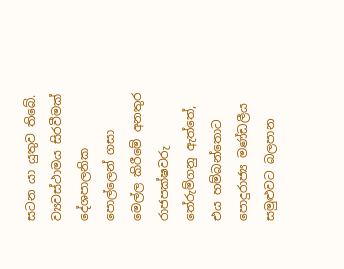සටන යා යුතුව තිබේ. ව්‍යවස්ථාමය සිරවීමක් දේශපාලනික පොල්ලෙන් ගසා මෙල්ල කිරීමේ අනතුර රාජපක්ෂවරු තේරුම්ගනු ඇත්තේ, එය හම්බන්තොට පොදුරාජ්‍ය මණ්ඩලීය සමුළුවට බලපාන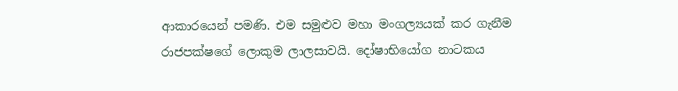ආකාරයෙන් පමණි. එම සමුළුව මහා මංගල්‍යයක් කර ගැනීම රාජපක්ෂගේ ලොකුම ලාලසාවයි. දෝෂාභියෝග නාටකය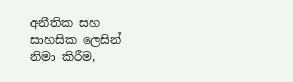අනීතික සහ සාහසික ලෙසින් නිමා කිරීම,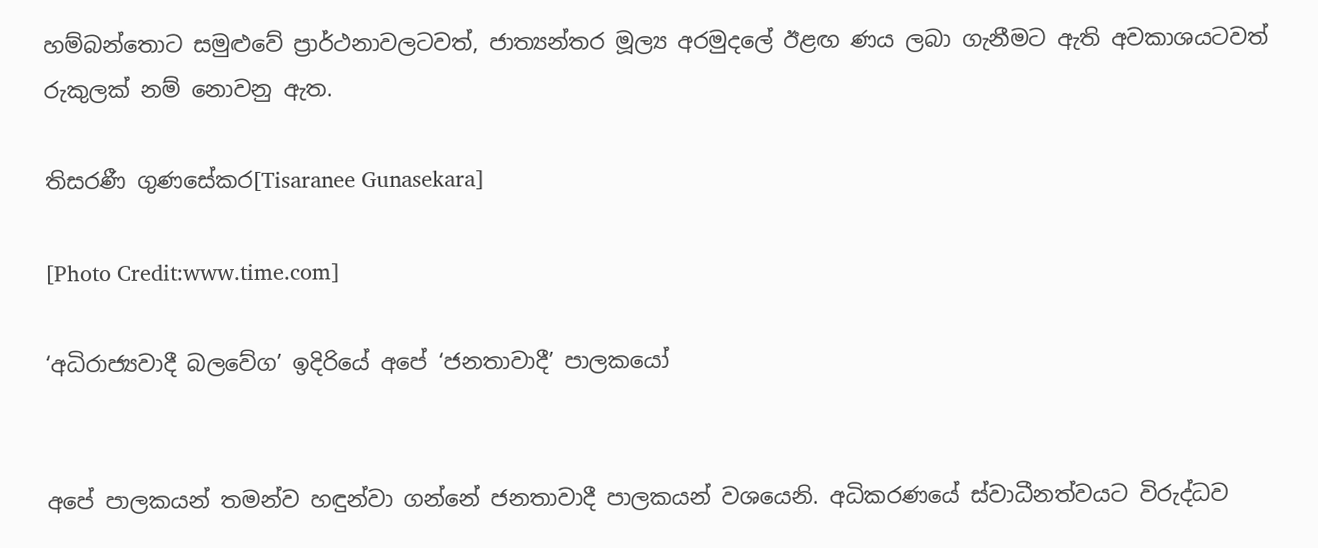හම්බන්තොට සමුළුවේ ප්‍රාර්ථනාවලටවත්, ජාත්‍යන්තර මූල්‍ය අරමුදලේ ඊළඟ ණය ලබා ගැනීමට ඇති අවකාශයටවත් රුකුලක් නම් නොවනු ඇත.

තිසරණී ගුණසේකර[Tisaranee Gunasekara]

[Photo Credit:www.time.com]

‘අධිරාජ්‍යවාදී බලවේග’ ඉදිරියේ අපේ ‘ජනතාවාදී’ පාලකයෝ


අපේ පාලකයන් තමන්ව හඳුන්වා ගන්නේ ජනතාවාදී පාලකයන් වශයෙනි. අධිකරණයේ ස්වාධීනත්වයට විරුද්ධව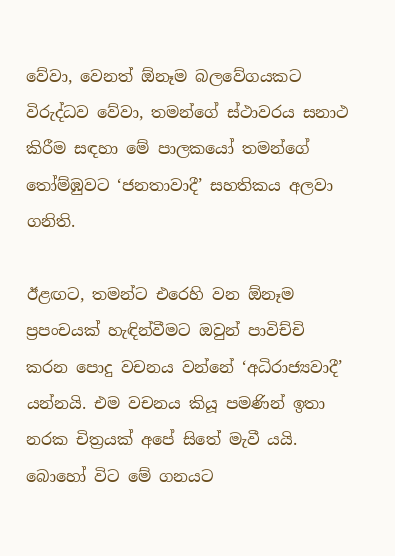වේවා, වෙනත් ඕනෑම බලවේගයකට විරුද්ධව වේවා, තමන්ගේ ස්ථාවරය සනාථ කිරීම සඳහා මේ පාලකයෝ තමන්ගේ තෝම්ඹුවට ‘ජනතාවාදී’ සහතිකය අලවා ගනිති.

ඊළඟට, තමන්ට එරෙහි වන ඕනෑම ප්‍රපංචයක් හැඳින්වීමට ඔවුන් පාවිච්චි කරන පොදු වචනය වන්නේ ‘අධිරාජ්‍යවාදී’ යන්නයි. එම වචනය කියූ පමණින් ඉතා නරක චිත්‍රයක් අපේ සිතේ මැවී යයි. බොහෝ විට මේ ගනයට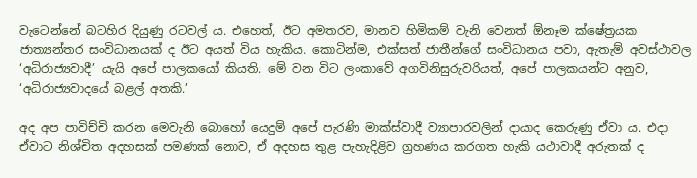වැටෙන්නේ බටහිර දියුණු රටවල් ය. එහෙත්, ඊට අමතරව, මානව හිමිකම් වැනි වෙනත් ඕනෑම ක්ෂේත්‍රයක ජාත්‍යන්තර සංවිධානයක් ද ඊට අයත් විය හැකිය. කොටින්ම, එක්සත් ජාතීන්ගේ සංවිධානය පවා, ඇතැම් අවස්ථාවල ‘අධිරාජ්‍යවාදී’ යැයි අපේ පාලකයෝ කියති. මේ වන විට ලංකාවේ අගවිනිසුරුවරියත්, අපේ පාලකයන්ට අනුව, ‘අධිරාජ්‍යවාදයේ බළල් අතකි.’

අද අප පාවිච්චි කරන මෙවැනි බොහෝ යෙදුම් අපේ පැරණි මාක්ස්වාදී ව්‍යාපාරවලින් දායාද කෙරුණු ඒවා ය. එදා ඒවාට නිශ්චිත අදහසක් පමණක් නොව, ඒ අදහස තුළ පැහැදිළිව ග්‍රහණය කරගත හැකි යථාවාදී අරුතක් ද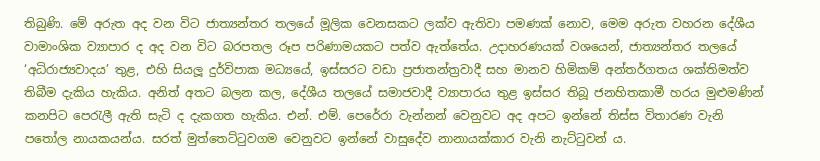තිබුණි. මේ අරුත අද වන විට ජාත්‍යන්තර තලයේ මූලික වෙනසකට ලක්ව ඇතිවා පමණක් නොව, මෙම අරුත වහරන දේශීය වාමාංශික ව්‍යාපාර ද අද වන විට බරපතල රූප පරිණාමයකට පත්ව ඇත්තේය. උදාහරණයක් වශයෙන්, ජාත්‍යන්තර තලයේ ‘අධිරාජ්‍යවාදය’ තුළ, එහි සියලූ දුර්විපාක මධ්‍යයේ, ඉස්සරට වඩා ප්‍රජාතන්ත්‍රවාදී සහ මානව හිමිකම් අන්තර්ගතය ශක්තිමත්ව තිබීම දැකිය හැකිය. අනිත් අතට බලන කල, දේශීය තලයේ සමාජවාදී ව්‍යාපාරය තුළ ඉස්සර තිබූ ජනහිතකාමී හරය මුළුමණින් කනපිට පෙරැලී ඇති සැටි ද දැකගත හැකිය. එන්. එම්. පෙරේරා වැන්නන් වෙනුවට අද අපට ඉන්නේ තිස්ස විතාරණ වැනි පතෝල නායකයන්ය. සරත් මුත්තෙට්ටුවගම වෙනුවට ඉන්නේ වාසුදේව නානායක්කාර වැනි නැට්ටුවන් ය.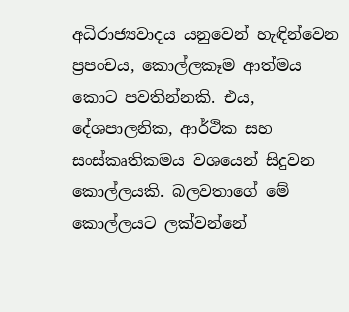අධිරාජ්‍යවාදය යනුවෙන් හැඳින්වෙන ප්‍රපංචය, කොල්ලකෑම ආත්මය කොට පවතින්නකි. එය, දේශපාලනික, ආර්ථික සහ සංස්කෘතිකමය වශයෙන් සිදුවන කොල්ලයකි. බලවතාගේ මේ කොල්ලයට ලක්වන්නේ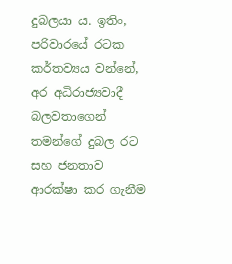දුබලයා ය. ඉතිං, පරිවාරයේ රටක කර්තව්‍යය වන්නේ, අර අධිරාජ්‍යවාදී බලවතාගෙන් තමන්ගේ දුබල රට සහ ජනතාව ආරක්ෂා කර ගැනීම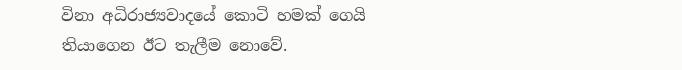විනා අධිරාජ්‍යවාදයේ කොටි හමක් ගෙයි තියාගෙන ඊට තැලීම නොවේ.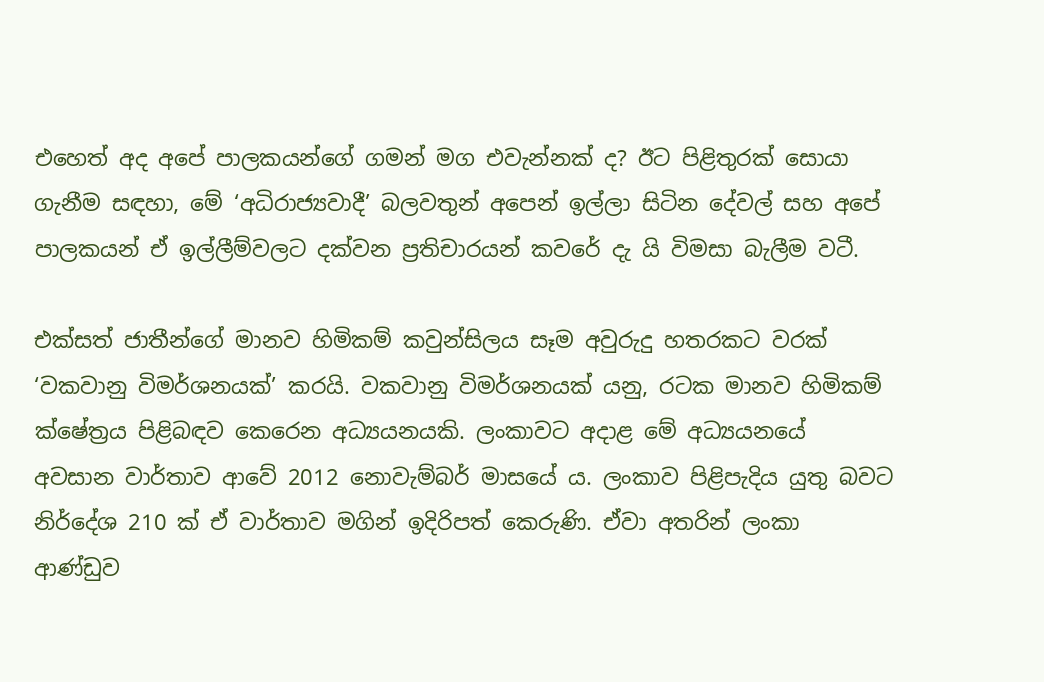එහෙත් අද අපේ පාලකයන්ගේ ගමන් මග එවැන්නක් ද? ඊට පිළිතුරක් සොයා ගැනීම සඳහා, මේ ‘අධිරාජ්‍යවාදී’ බලවතුන් අපෙන් ඉල්ලා සිටින දේවල් සහ අපේ පාලකයන් ඒ ඉල්ලීම්වලට දක්වන ප්‍රතිචාරයන් කවරේ දැ යි විමසා බැලීම වටී.

එක්සත් ජාතීන්ගේ මානව හිමිකම් කවුන්සිලය සෑම අවුරුදු හතරකට වරක් ‘වකවානු විමර්ශනයක්’ කරයි. වකවානු විමර්ශනයක් යනු, රටක මානව හිමිකම් ක්ෂේත්‍රය පිළිබඳව කෙරෙන අධ්‍යයනයකි. ලංකාවට අදාළ මේ අධ්‍යයනයේ අවසාන වාර්තාව ආවේ 2012 නොවැම්බර් මාසයේ ය. ලංකාව පිළිපැදිය යුතු බවට නිර්දේශ 210 ක් ඒ වාර්තාව මගින් ඉදිරිපත් කෙරුණි. ඒවා අතරින් ලංකා ආණ්ඩුව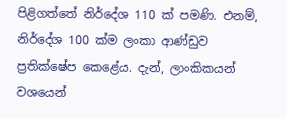පිළිගත්තේ නිර්දේශ 110 ක් පමණි. එනම්, නිර්දේශ 100 ක්ම ලංකා ආණ්ඩුව ප්‍රතික්ෂේප කෙළේය. දැන්, ලාංකිකයන් වශයෙන්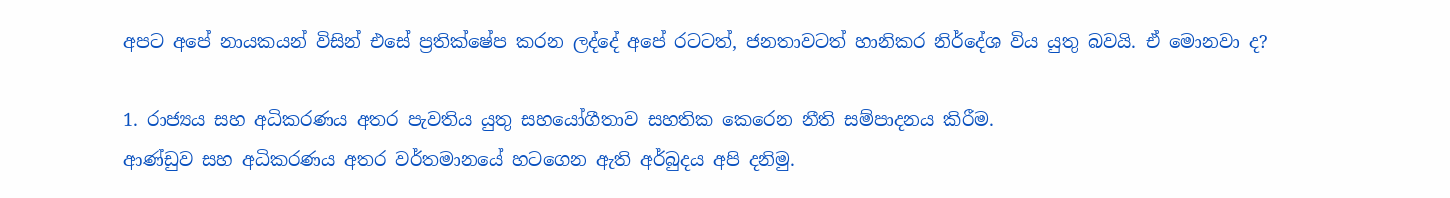අපට අපේ නායකයන් විසින් එසේ ප්‍රතික්ෂේප කරන ලද්දේ අපේ රටටත්, ජනතාවටත් හානිකර නිර්දේශ විය යුතු බවයි. ඒ මොනවා ද?

1. රාජ්‍යය සහ අධිකරණය අතර පැවතිය යුතු සහයෝගීතාව සහතික කෙරෙන නීති සම්පාදනය කිරීම.
ආණ්ඩුව සහ අධිකරණය අතර වර්තමානයේ හටගෙන ඇති අර්බුදය අපි දනිමු.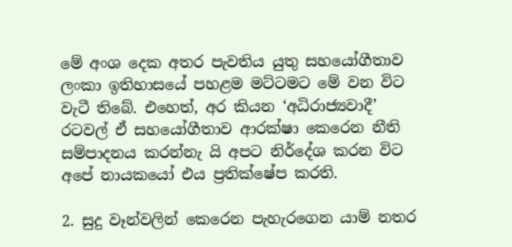මේ අංශ දෙක අතර පැවතිය යුතු සහයෝගීතාව ලංකා ඉතිහාසයේ පහළම මට්ටමට මේ වන විට වැටී තිබේ. එහෙත්, අර කියන ‘අධිරාජ්‍යවාදී’ රටවල් ඒ සහයෝගීතාව ආරක්ෂා කෙරෙන නීති සම්පාදනය කරන්නැ යි අපට නිර්දේශ කරන විට අපේ නායකයෝ එය ප්‍රතික්ෂේප කරති.

2. සුදු වෑන්වලින් කෙරෙන පැහැරගෙන යාම් නතර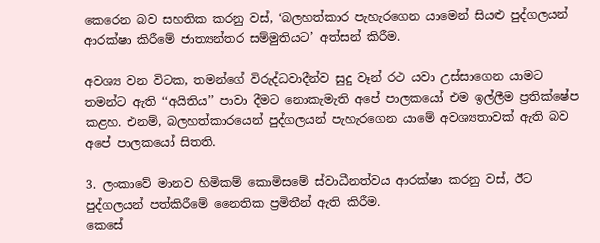කෙරෙන බව සහතික කරනු වස්, ‘බලහත්කාර පැහැරගෙන යාමෙන් සියළු පුද්ගලයන් ආරක්ෂා කිරීමේ ජාත්‍යන්තර සම්මුතියට’ අත්සන් කිරීම.

අවශ්‍ය වන විටක, තමන්ගේ විරුද්ධවාදීන්ව සුදු වෑන් රථ යවා උස්සාගෙන යාමට තමන්ට ඇති ‘‘අයිතිය’’ පාවා දීමට නොකැමැති අපේ පාලකයෝ එම ඉල්ලීම ප්‍රතික්ෂේප කළහ. එනම්, බලහත්කාරයෙන් පුද්ගලයන් පැහැරගෙන යාමේ අවශ්‍යතාවක් ඇති බව අපේ පාලකයෝ සිතති.

3. ලංකාවේ මානව හිමිකම් කොමිසමේ ස්වාධීනත්වය ආරක්ෂා කරනු වස්, ඊට පුද්ගලයන් පත්කිරීමේ නෛතික ප්‍රමිතීන් ඇති කිරීම.
කෙසේ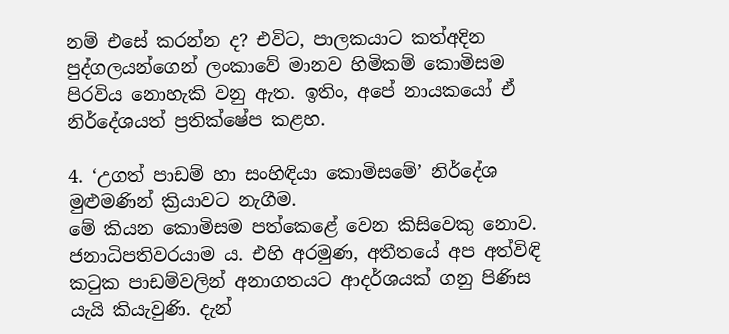නම් එසේ කරන්න ද? එවිට, පාලකයාට කත්අදින පුද්ගලයන්ගෙන් ලංකාවේ මානව හිමිකම් කොමිසම පිරවිය නොහැකි වනු ඇත. ඉතිං, අපේ නායකයෝ ඒ නිර්දේශයත් ප්‍රතික්ෂේප කළහ.

4. ‘උගත් පාඩම් හා සංහිඳියා කොමිසමේ’ නිර්දේශ මුළුමණින් ක්‍රියාවට නැගීම.
මේ කියන කොමිසම පත්කෙළේ වෙන කිසිවෙකු නොව. ජනාධිපතිවරයාම ය. එහි අරමුණ, අතීතයේ අප අත්විඳි කටුක පාඩම්වලින් අනාගතයට ආදර්ශයක් ගනු පිණිස යැයි කියැවුණි. දැන්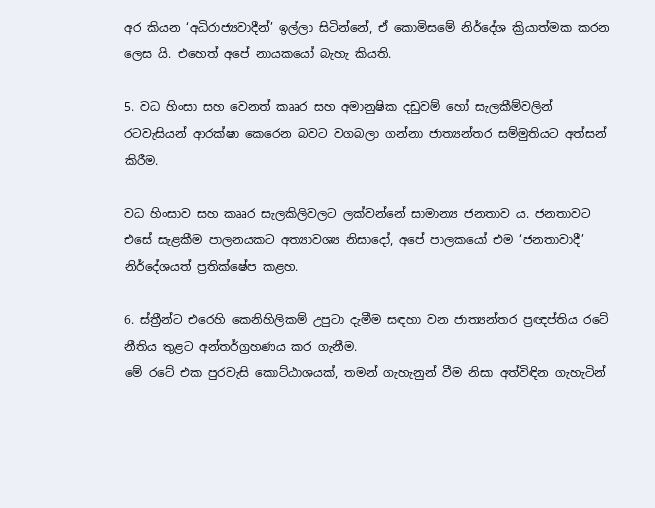අර කියන ‘අධිරාජ්‍යවාදීන්’ ඉල්ලා සිටින්නේ, ඒ කොමිසමේ නිර්දේශ ක්‍රියාත්මක කරන ලෙස යි. එහෙත් අපේ නායකයෝ බැහැ කියති.

5. වධ හිංසා සහ වෙනත් කෲර සහ අමානුෂික දඩුවම් හෝ සැලකීම්වලින් රටවැසියන් ආරක්ෂා කෙරෙන බවට වගබලා ගන්නා ජාත්‍යන්තර සම්මුතියට අත්සන් කිරීම.

වධ හිංසාව සහ කෲර සැලකිලිවලට ලක්වන්නේ සාමාන්‍ය ජනතාව ය. ජනතාවට එසේ සැළකීම පාලනයකට අත්‍යාවශ්‍ය නිසාදෝ, අපේ පාලකයෝ එම ‘ජනතාවාදී’ නිර්දේශයත් ප්‍රතික්ෂේප කළහ.

6. ස්ත්‍රීන්ට එරෙහි කෙනිහිලිකම් උපුටා දැමීම සඳහා වන ජාත්‍යන්තර ප්‍රඥප්තිය රටේ නීතිය තුළට අන්තර්ග්‍රහණය කර ගැනීම.
මේ රටේ එක පුරවැසි කොට්ඨාශයක්, තමන් ගැහැනුන් වීම නිසා අත්විඳින ගැහැටින්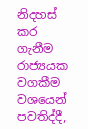නිදහස් කර ගැනීම රාජ්‍යයක වගකීම වශයෙන් පවතිද්දී,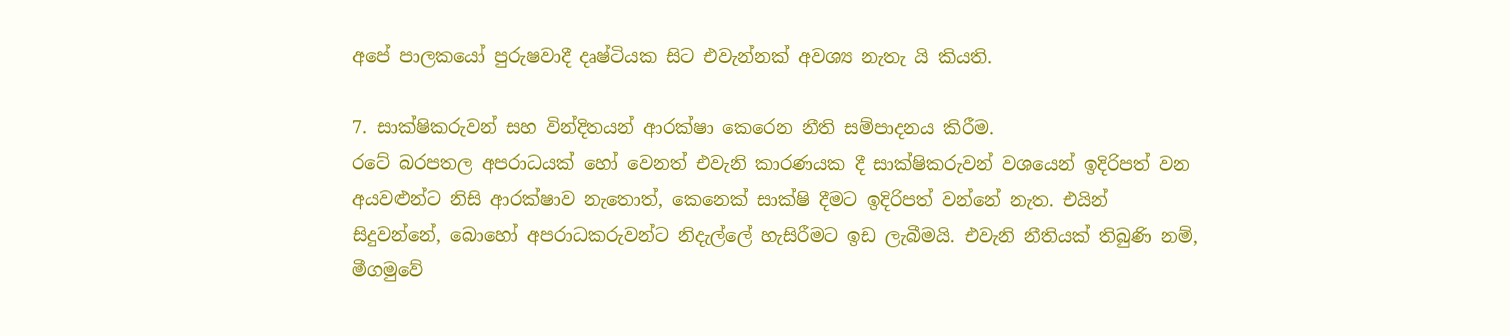අපේ පාලකයෝ පුරුෂවාදී දෘෂ්ටියක සිට එවැන්නක් අවශ්‍ය නැතැ යි කියති.

7. සාක්ෂිකරුවන් සහ වින්දිතයන් ආරක්ෂා කෙරෙන නීති සම්පාදනය කිරීම.
රටේ බරපතල අපරාධයක් හෝ වෙනත් එවැනි කාරණයක දී සාක්ෂිකරුවන් වශයෙන් ඉදිරිපත් වන අයවළුන්ට නිසි ආරක්ෂාව නැතොත්, කෙනෙක් සාක්ෂි දීමට ඉදිරිපත් වන්නේ නැත. එයින් සිදුවන්නේ, බොහෝ අපරාධකරුවන්ට නිදැල්ලේ හැසිරීමට ඉඩ ලැබීමයි. එවැනි නීතියක් තිබුණි නම්, මීගමුවේ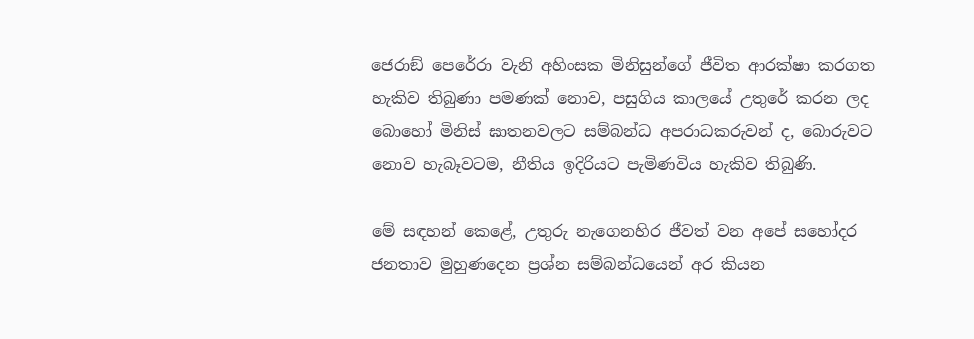ජෙරාඞ් පෙරේරා වැනි අහිංසක මිනිසුන්ගේ ජීවිත ආරක්ෂා කරගත හැකිව තිබුණා පමණක් නොව, පසුගිය කාලයේ උතුරේ කරන ලද බොහෝ මිනිස් ඝාතනවලට සම්බන්ධ අපරාධකරුවන් ද, බොරුවට නොව හැබෑවටම, නීතිය ඉදිරියට පැමිණවිය හැකිව තිබුණි.

මේ සඳහන් කෙළේ, උතුරු නැගෙනහිර ජීවත් වන අපේ සහෝදර ජනතාව මුහුණදෙන ප්‍රශ්න සම්බන්ධයෙන් අර කියන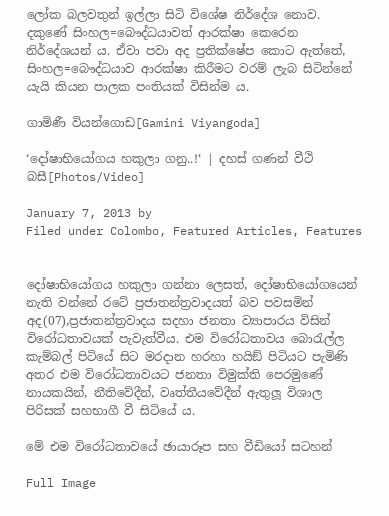ලෝක බලවතුන් ඉල්ලා සිටි විශේෂ නිර්දේශ නොව. දකුණේ සිංහල=බෞද්ධයාවත් ආරක්ෂා කෙරෙන නිර්දේශයන් ය. ඒවා පවා අද ප්‍රතික්ෂේප කොට ඇත්තේ, සිංහල=බෞද්ධයාව ආරක්ෂා කිරීමට වරම් ලැබ සිටින්නේ යැයි කියන පාලක පංතියක් විසින්ම ය.

ගාමිණී වියන්ගොඩ[Gamini Viyangoda]

‘දෝෂාභියෝගය හකුලා ගනු..!‘ | දහස් ගණන් වීථි බසී[Photos/Video]

January 7, 2013 by
Filed under Colombo, Featured Articles, Features


දෝෂාභියෝගය හකුලා ගන්නා ලෙසත්, දෝෂාභියෝගයෙන් නැති වන්නේ රටේ ප්‍රජාතන්ත්‍රවාදයත් බව පවසමින් අද(07),ප්‍රජාතන්ත්‍රවාදය සදහා ජනතා ව්‍යාපාරය විසින් විරෝධතාවයක් පැවැත්වීය. එම විරෝධතාවය බොරැල්ල කැම්බල් පිටියේ සිට මරදාන හරහා හයිඞ් පිටියට පැමිණි අතර එම විරෝධතාවයට ජනතා විමුක්ති පෙරමුණේ නායකයින්, නීතිවේදීන්, වෘත්තීයවේදීන් ඇතුලූ විශාල පිරිසක් සහභාගී වී සිටියේ ය.

මේ එම විරෝධතාවයේ ඡායාරූප සහ වීඩියෝ සටහන්

Full Image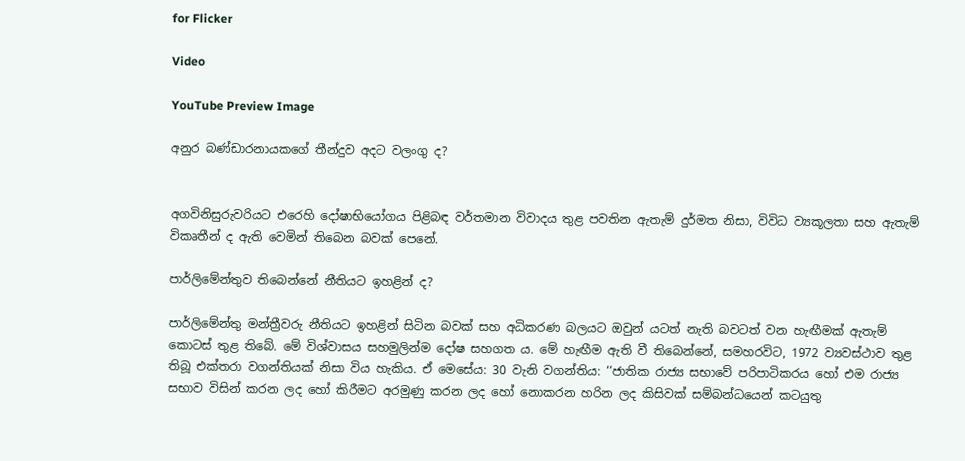for Flicker

Video

YouTube Preview Image

අනුර බණ්ඩාරනායකගේ තීන්දුව අදට වලංගු ද?


අගවිනිසුරුවරියට එරෙහි දෝෂාභියෝගය පිළිබඳ වර්තමාන විවාදය තුළ පවතින ඇතැම් දුර්මත නිසා, විවිධ ව්‍යකූලතා සහ ඇතැම් විකෘතීන් ද ඇති වෙමින් තිබෙන බවක් පෙනේ.

පාර්ලිමේන්තුව තිබෙන්නේ නීතියට ඉහළින් ද?

පාර්ලිමේන්තු මන්ත්‍රීවරු නීතියට ඉහළින් සිටින බවක් සහ අධිකරණ බලයට ඔවුන් යටත් නැති බවටත් වන හැඟීමක් ඇතැම් කොටස් තුළ තිබේ. මේ විශ්වාසය සහමුලින්ම දෝෂ සහගත ය. මේ හැඟීම ඇති වී තිබෙන්නේ, සමහරවිට, 1972 ව්‍යවස්ථාව තුළ තිබූ එක්තරා වගන්තියක් නිසා විය හැකිය. ඒ මෙසේය: 30 වැනි වගන්තිය: ‘‘ජාතික රාජ්‍ය සභාවේ පරිපාටිකරය හෝ එම රාජ්‍ය සභාව විසින් කරන ලද හෝ කිරීමට අරමුණු කරන ලද හෝ නොකරන හරින ලද කිසිවක් සම්බන්ධයෙන් කටයුතු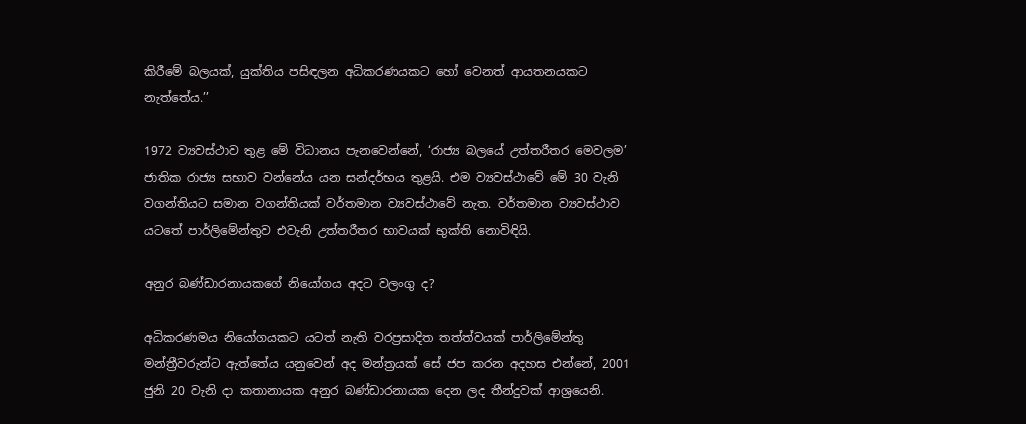කිරීමේ බලයක්, යුක්තිය පසිඳලන අධිකරණයකට හෝ වෙනත් ආයතනයකට නැත්තේය.’’

1972 ව්‍යවස්ථාව තුළ මේ විධානය පැනවෙන්නේ, ‘රාජ්‍ය බලයේ උත්තරීතර මෙවලම’ ජාතික රාජ්‍ය සභාව වන්නේය යන සන්දර්භය තුළයි. එම ව්‍යවස්ථාවේ මේ 30 වැනි වගන්තියට සමාන වගන්තියක් වර්තමාන ව්‍යවස්ථාවේ නැත. වර්තමාන ව්‍යවස්ථාව යටතේ පාර්ලිමේන්තුව එවැනි උත්තරීතර භාවයක් භුක්ති නොවිඳියි.

අනුර බණ්ඩාරනායකගේ නියෝගය අදට වලංගු ද?

අධිකරණමය නියෝගයකට යටත් නැති වරප්‍රසාදිත තත්ත්වයක් පාර්ලිමේන්තු මන්ත්‍රීවරුන්ට ඇත්තේය යනුවෙන් අද මන්ත්‍රයක් සේ ජප කරන අදහස එන්නේ, 2001 ජුනි 20 වැනි දා කතානායක අනුර බණ්ඩාරනායක දෙන ලද තීන්දුවක් ආශ්‍රයෙනි.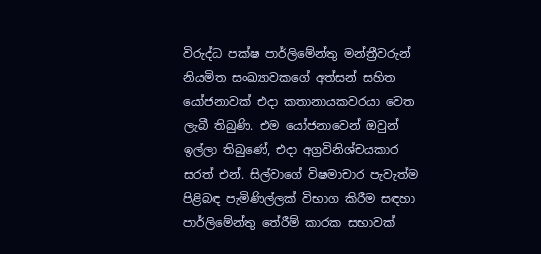විරුද්ධ පක්ෂ පාර්ලිමේන්තු මන්ත්‍රීවරුන් නියමිත සංඛ්‍යාවකගේ අත්සන් සහිත යෝජනාවක් එදා කතානායකවරයා වෙත ලැබී තිබුණි. එම යෝජනාවෙන් ඔවුන් ඉල්ලා තිබුණේ, එදා අග්‍රවිනිශ්චයකාර සරත් එන්. සිල්වාගේ විෂමාචාර පැවැත්ම පිළිබඳ පැමිණිල්ලක් විභාග කිරීම සඳහා පාර්ලිමේන්තු තේරීම් කාරක සභාවක්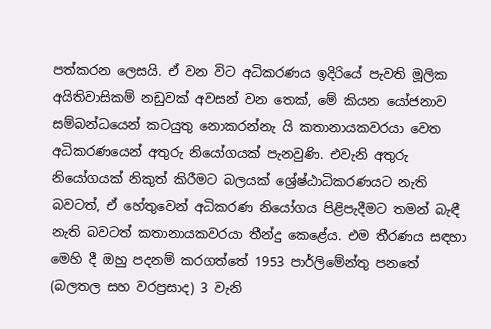පත්කරන ලෙසයි. ඒ වන විට අධිකරණය ඉදිරියේ පැවති මූලික අයිතිවාසිකම් නඩුවක් අවසන් වන තෙක්, මේ කියන යෝජනාව සම්බන්ධයෙන් කටයුතු නොකරන්නැ යි කතානායකවරයා වෙත අධිකරණයෙන් අතුරු නියෝගයක් පැනවුණි. එවැනි අතුරු නියෝගයක් නිකුත් කිරීමට බලයක් ශ්‍රේෂ්ඨාධිකරණයට නැති බවටත්, ඒ හේතුවෙන් අධිකරණ නියෝගය පිළිපැදීමට තමන් බැඳී නැති බවටත් කතානායකවරයා තීන්දු කෙළේය. එම තීරණය සඳහා මෙහි දී ඔහු පදනම් කරගත්තේ 1953 පාර්ලිමේන්තු පනතේ (බලතල සහ වරප්‍රසාද) 3 වැනි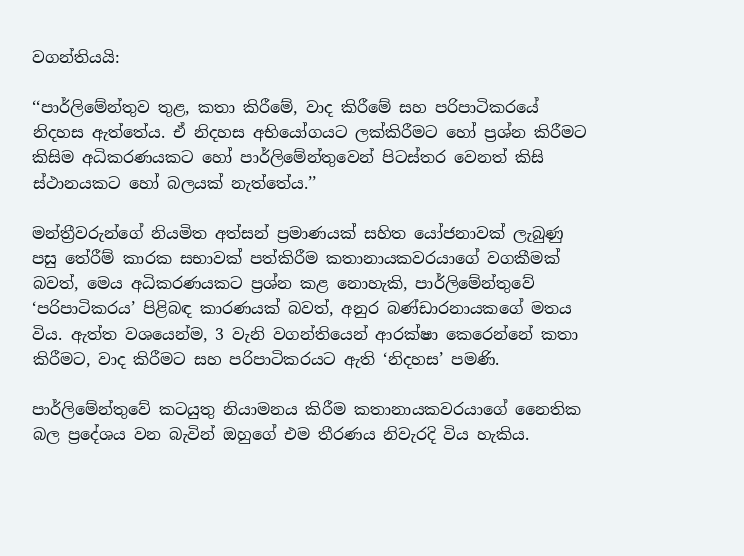වගන්තියයි:

‘‘පාර්ලිමේන්තුව තුළ, කතා කිරීමේ, වාද කිරීමේ සහ පරිපාටිකරයේ නිදහස ඇත්තේය. ඒ නිදහස අභියෝගයට ලක්කිරීමට හෝ ප්‍රශ්න කිරීමට කිසිම අධිකරණයකට හෝ පාර්ලිමේන්තුවෙන් පිටස්තර වෙනත් කිසි ස්ථානයකට හෝ බලයක් නැත්තේය.’’

මන්ත්‍රීවරුන්ගේ නියමිත අත්සන් ප්‍රමාණයක් සහිත යෝජනාවක් ලැබුණු පසු තේරීම් කාරක සභාවක් පත්කිරීම කතානායකවරයාගේ වගකීමක් බවත්, මෙය අධිකරණයකට ප්‍රශ්න කළ නොහැකි, පාර්ලිමේන්තුවේ ‘පරිපාටිකරය’ පිළිබඳ කාරණයක් බවත්, අනුර බණ්ඩාරනායකගේ මතය විය. ඇත්ත වශයෙන්ම, 3 වැනි වගන්තියෙන් ආරක්ෂා කෙරෙන්නේ කතා කිරීමට, වාද කිරීමට සහ පරිපාටිකරයට ඇති ‘නිදහස’ පමණි.

පාර්ලිමේන්තුවේ කටයුතු නියාමනය කිරීම කතානායකවරයාගේ නෛතික බල ප්‍රදේශය වන බැවින් ඔහුගේ එම තීරණය නිවැරදි විය හැකිය.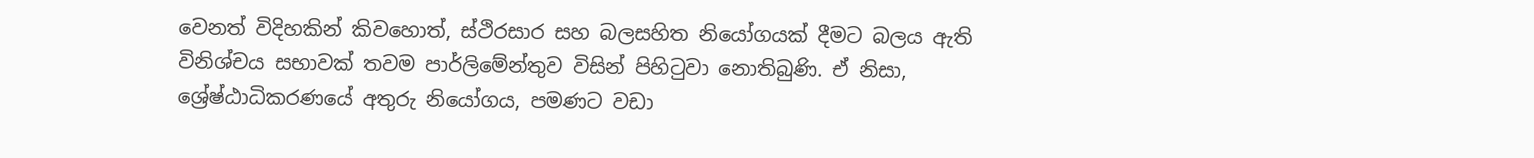වෙනත් විදිහකින් කිවහොත්, ස්ථිරසාර සහ බලසහිත නියෝගයක් දීමට බලය ඇති විනිශ්චය සභාවක් තවම පාර්ලිමේන්තුව විසින් පිහිටුවා නොතිබුණි. ඒ නිසා, ශ්‍රේෂ්ඨාධිකරණයේ අතුරු නියෝගය, පමණට වඩා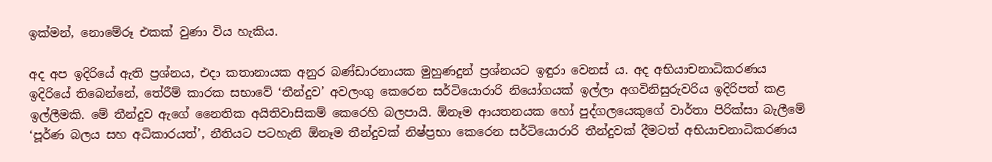ඉක්මන්, නොමේරූ එකක් වුණා විය හැකිය.

අද අප ඉදිරියේ ඇති ප්‍රශ්නය, එදා කතානායක අනුර බණ්ඩාරනායක මුහුණදුන් ප්‍රශ්නයට ඉඳුරා වෙනස් ය. අද අභියාචනාධිකරණය ඉදිරියේ තිබෙන්නේ, තේරීම් කාරක සභාවේ ‘තීන්දුව’ අවලංගු කෙරෙන සර්ටියොරාරි නියෝගයක් ඉල්ලා අගවිනිසුරුවරිය ඉදිරිපත් කළ ඉල්ලීමකි. මේ තීන්දුව ඇගේ නෛතික අයිතිවාසිකම් කෙරෙහි බලපායි. ඕනෑම ආයතනයක හෝ පුද්ගලයෙකුගේ වාර්තා පිරික්සා බැලීමේ ‘පූර්ණ බලය සහ අධිකාරයත්’, නීතියට පටහැනි ඕනෑම තීන්දුවක් නිෂ්ප්‍රභා කෙරෙන සර්ටියොරාරි තීන්දුවක් දීමටත් අභියාචනාධිකරණය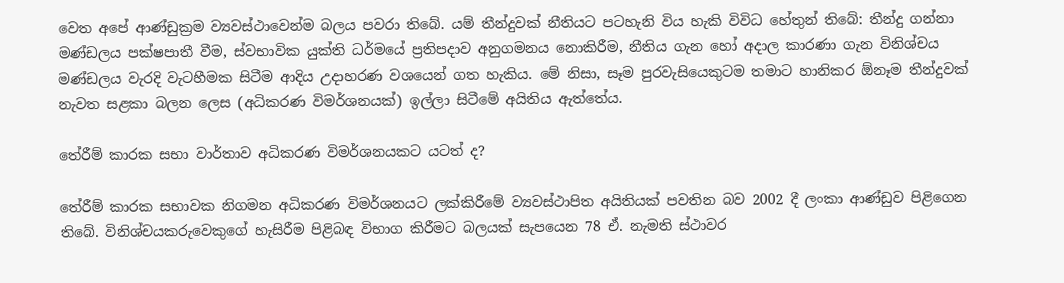වෙත අපේ ආණ්ඩුක්‍රම ව්‍යවස්ථාවෙන්ම බලය පවරා තිබේ. යම් තීන්දුවක් නීතියට පටහැනි විය හැකි විවිධ හේතුන් තිබේ: තීන්දු ගන්නා මණ්ඩලය පක්ෂපාතී වීම, ස්වභාවික යුක්ති ධර්මයේ ප්‍රතිපදාව අනුගමනය නොකිරීම, නීතිය ගැන හෝ අදාල කාරණා ගැන විනිශ්චය මණ්ඩලය වැරදි වැටහීමක සිටීම ආදිය උදාහරණ වශයෙන් ගත හැකිය. මේ නිසා, සෑම පුරවැසියෙකුටම තමාට හානිකර ඕනෑම තීන්දුවක් නැවත සළකා බලන ලෙස (අධිකරණ විමර්ශනයක්) ඉල්ලා සිටීමේ අයිතිය ඇත්තේය.

තේරීම් කාරක සභා වාර්තාව අධිකරණ විමර්ශනයකට යටත් ද?

තේරීම් කාරක සභාවක නිගමන අධිකරණ විමර්ශනයට ලක්කිරීමේ ව්‍යවස්ථාපිත අයිතියක් පවතින බව 2002 දී ලංකා ආණ්ඩුව පිළිගෙන තිබේ. විනිශ්චයකරුවෙකුගේ හැසිරීම පිළිබඳ විභාග කිරීමට බලයක් සැපයෙන 78 ඒ. නැමති ස්ථාවර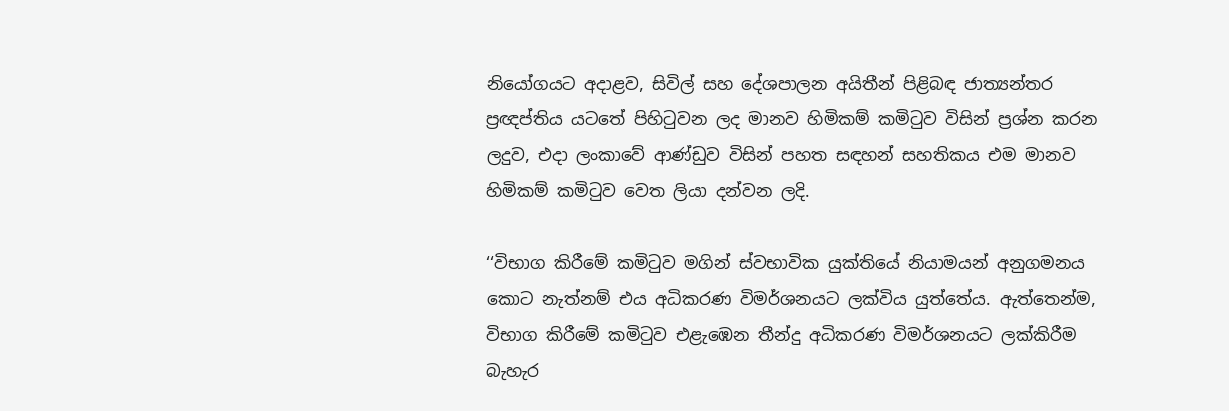නියෝගයට අදාළව, සිවිල් සහ දේශපාලන අයිතීන් පිළිබඳ ජාත්‍යන්තර ප්‍රඥප්තිය යටතේ පිහිටුවන ලද මානව හිමිකම් කමිටුව විසින් ප්‍රශ්න කරන ලදුව, එදා ලංකාවේ ආණ්ඩුව විසින් පහත සඳහන් සහතිකය එම මානව හිමිකම් කමිටුව වෙත ලියා දන්වන ලදි.

‘‘විභාග කිරීමේ කමිටුව මගින් ස්වභාවික යුක්තියේ නියාමයන් අනුගමනය කොට නැත්නම් එය අධිකරණ විමර්ශනයට ලක්විය යුත්තේය. ඇත්තෙන්ම, විභාග කිරීමේ කමිටුව එළැඹෙන තීන්දු අධිකරණ විමර්ශනයට ලක්කිරීම බැහැර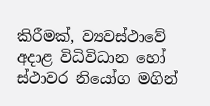කිරීමක්, ව්‍යවස්ථාවේ අදාළ විධිවිධාන හෝ ස්ථාවර නියෝග මගින්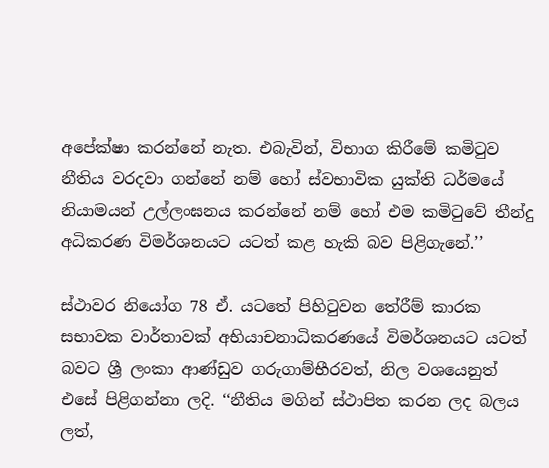අපේක්ෂා කරන්නේ නැත. එබැවින්, විභාග කිරීමේ කමිටුව නීතිය වරදවා ගන්නේ නම් හෝ ස්වභාවික යුක්ති ධර්මයේ නියාමයන් උල්ලංඝනය කරන්නේ නම් හෝ එම කමිටුවේ තීන්දු අධිකරණ විමර්ශනයට යටත් කළ හැකි බව පිළිගැනේ.’’

ස්ථාවර නියෝග 78 ඒ. යටතේ පිහිටුවන තේරීම් කාරක සභාවක වාර්තාවක් අභියාචනාධිකරණයේ විමර්ශනයට යටත් බවට ශ්‍රී ලංකා ආණ්ඩුව ගරුගාම්භීරවත්, නිල වශයෙනුත් එසේ පිළිගන්නා ලදි. ‘‘නීතිය මගින් ස්ථාපිත කරන ලද බලය ලත්,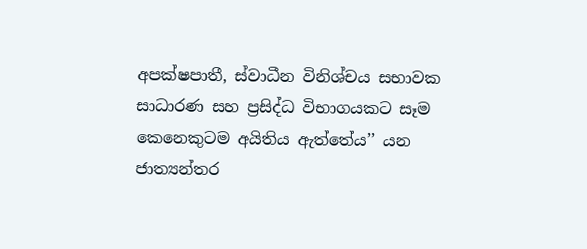අපක්ෂපාතී, ස්වාධීන විනිශ්චය සභාවක සාධාරණ සහ ප්‍රසිද්ධ විභාගයකට සෑම කෙනෙකුටම අයිතිය ඇත්තේය’’ යන ජාත්‍යන්තර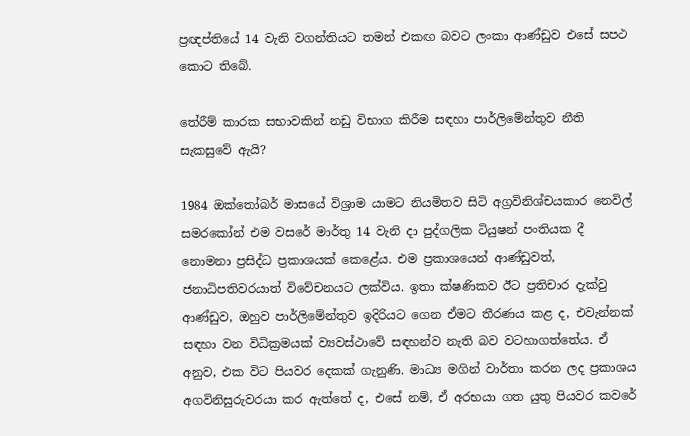ප්‍රඥප්තියේ 14 වැනි වගන්තියට තමන් එකඟ බවට ලංකා ආණ්ඩුව එසේ සපථ කොට තිබේ.

තේරීම් කාරක සභාවකින් නඩු විභාග කිරීම සඳහා පාර්ලිමේන්තුව නීති සැකසුවේ ඇයි?

1984 ඔක්තෝබර් මාසයේ විශ්‍රාම යාමට නියමිතව සිටි අග්‍රවිනිශ්චයකාර නෙවිල් සමරකෝන් එම වසරේ මාර්තු 14 වැනි දා පුද්ගලික ටියුෂන් පංතියක දී නොමනා ප්‍රසිද්ධ ප්‍රකාශයක් කෙළේය. එම ප්‍රකාශයෙන් ආණ්ඩුවත්, ජනාධිපතිවරයාත් විවේචනයට ලක්විය. ඉතා ක්ෂණිකව ඊට ප්‍රතිචාර දැක්වු ආණ්ඩුව, ඔහුව පාර්ලිමේන්තුව ඉදිරියට ගෙන ඒමට තීරණය කළ ද, එවැන්නක් සඳහා වන විධික්‍රමයක් ව්‍යවස්ථාවේ සඳහන්ව නැති බව වටහාගත්තේය. ඒ අනුව, එක විට පියවර දෙකක් ගැනුණි. මාධ්‍ය මගින් වාර්තා කරන ලද ප්‍රකාශය අගවිනිසුරුවරයා කර ඇත්තේ ද, එසේ නම්, ඒ අරභයා ගත යුතු පියවර කවරේ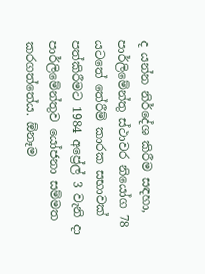ද යන්න නිර්දේශ කිරීම සඳහා, පාර්ලිමේන්තු ස්ථාවර නියෝග 78 යටතේ තේරීම් කාරක සභාවක් පත්කිරීමට 1984 අප්‍රේල් 3 වැනි දා පාර්ලිමේන්තුව යෝජනා සම්මත කරගත්තේය. ඕනෑම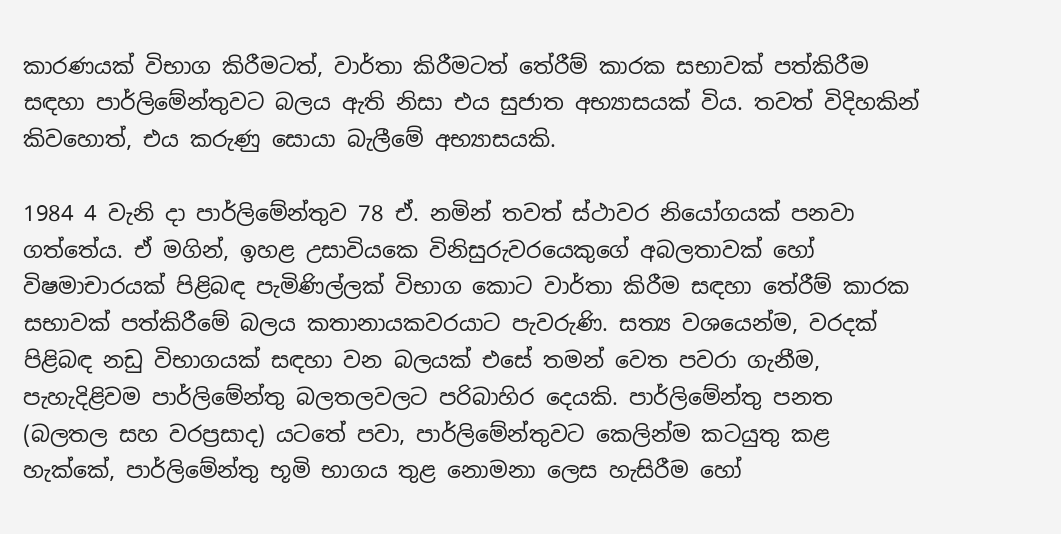කාරණයක් විභාග කිරීමටත්, වාර්තා කිරීමටත් තේරීම් කාරක සභාවක් පත්කිරීම සඳහා පාර්ලිමේන්තුවට බලය ඇති නිසා එය සුජාත අභ්‍යාසයක් විය. තවත් විදිහකින් කිවහොත්, එය කරුණු සොයා බැලීමේ අභ්‍යාසයකි.

1984 4 වැනි දා පාර්ලිමේන්තුව 78 ඒ. නමින් තවත් ස්ථාවර නියෝගයක් පනවා ගත්තේය. ඒ මගින්, ඉහළ උසාවියකෙ විනිසුරුවරයෙකුගේ අබලතාවක් හෝ විෂමාචාරයක් පිළිබඳ පැමිණිල්ලක් විභාග කොට වාර්තා කිරීම සඳහා තේරීම් කාරක සභාවක් පත්කිරීමේ බලය කතානායකවරයාට පැවරුණි. සත්‍ය වශයෙන්ම, වරදක් පිළිබඳ නඩු විභාගයක් සඳහා වන බලයක් එසේ තමන් වෙත පවරා ගැනීම, පැහැදිළිවම පාර්ලිමේන්තු බලතලවලට පරිබාහිර දෙයකි. පාර්ලිමේන්තු පනත (බලතල සහ වරප්‍රසාද) යටතේ පවා, පාර්ලිමේන්තුවට කෙලින්ම කටයුතු කළ හැක්කේ, පාර්ලිමේන්තු භූමි භාගය තුළ නොමනා ලෙස හැසිරීම හෝ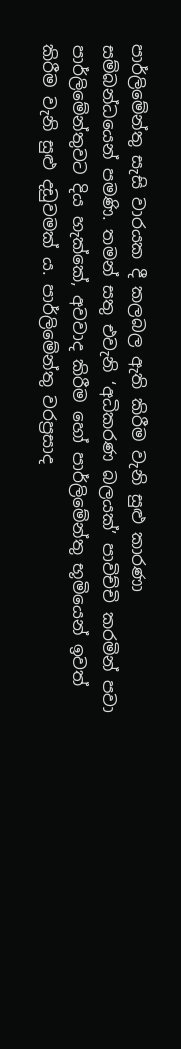පාර්ලිමේන්තු සැසි වාරයක දී කලබල ඇති කිරීම වැනි සුළු කාරණා සම්බන්ධයෙන් පමණි. තමන් සතු එවැනි ‘අධිකරණ බලයක්’ පාවිච්චි කරමින් පවා පාර්ලිමේන්තුවට දිය හැක්කේ, අවවාද කිරීම හෝ පාර්ලිමේන්තු භූමියෙන් ඉවත් කිරීම වැනි සුළු දඩුවමක් ය. පාර්ලිමේන්තු වරප්‍රසාද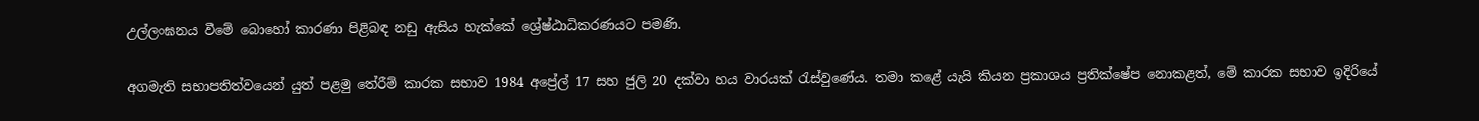උල්ලංඝනය වීමේ බොහෝ කාරණා පිළිබඳ නඩු ඇසිය හැක්කේ ශ්‍රේෂ්ඨාධිකරණයට පමණි.

අගමැති සභාපතිත්වයෙන් යුත් පළමු තේරීම් කාරක සභාව 1984 අප්‍රේල් 17 සහ ජුලි 20 දක්වා හය වාරයක් රැස්වුණේය. තමා කළේ යැයි කියන ප්‍රකාශය ප්‍රතික්ෂේප නොකළත්, මේ කාරක සභාව ඉදිරියේ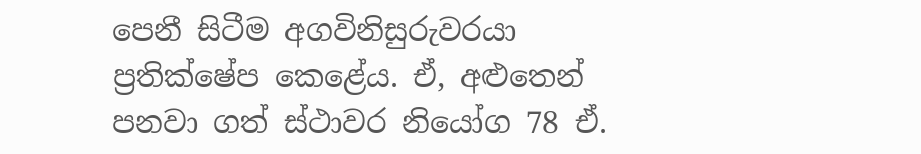පෙනී සිටීම අගවිනිසුරුවරයා ප්‍රතික්ෂේප කෙළේය. ඒ, අළුතෙන් පනවා ගත් ස්ථාවර නියෝග 78 ඒ.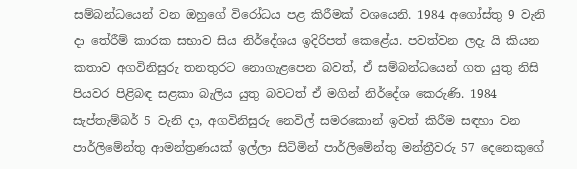සම්බන්ධයෙන් වන ඔහුගේ විරෝධය පළ කිරීමක් වශයෙනි. 1984 අගෝස්තු 9 වැනි දා තේරීම් කාරක සභාව සිය නිර්දේශය ඉදිරිපත් කෙළේය. පවත්වන ලදැ යි කියන කතාව අගවිනිසුරු තනතුරට නොගැළපෙන බවත්, ඒ සම්බන්ධයෙන් ගත යුතු නිසි පියවර පිළිබඳ සළකා බැලිය යුතු බවටත් ඒ මගින් නිර්දේශ කෙරුණි. 1984 සැප්තැම්බර් 5 වැනි දා, අගවිනිසුරු නෙවිල් සමරකොන් ඉවත් කිරීම සඳහා වන පාර්ලිමේන්තු ආමන්ත්‍රණයක් ඉල්ලා සිටිමින් පාර්ලිමේන්තු මන්ත්‍රීවරු 57 දෙනෙකුගේ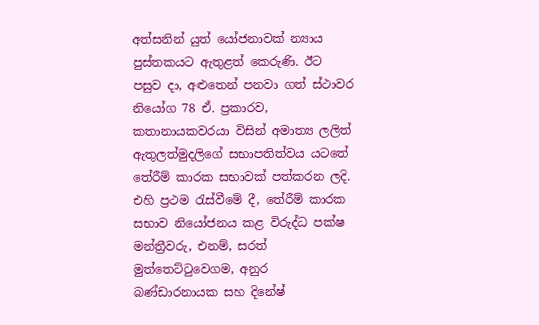අත්සනින් යුත් යෝජනාවක් න්‍යාය පුස්තකයට ඇතුළත් කෙරුණි. ඊට පසුව දා, අළුතෙන් පනවා ගත් ස්ථාවර නියෝග 78 ඒ. ප්‍රකාරව, කතානායකවරයා විසින් අමාත්‍ය ලලිත් ඇතුලත්මුදලිගේ සභාපතිත්වය යටතේ තේරීම් කාරක සභාවක් පත්කරන ලදි. එහි ප්‍රථම රැස්වීමේ දී, තේරීම් කාරක සභාව නියෝජනය කළ විරුද්ධ පක්ෂ මන්ත්‍රීවරු, එනම්, සරත් මුත්තෙට්ටුවෙගම, අනුර බණ්ඩාරනායක සහ දිනේෂ්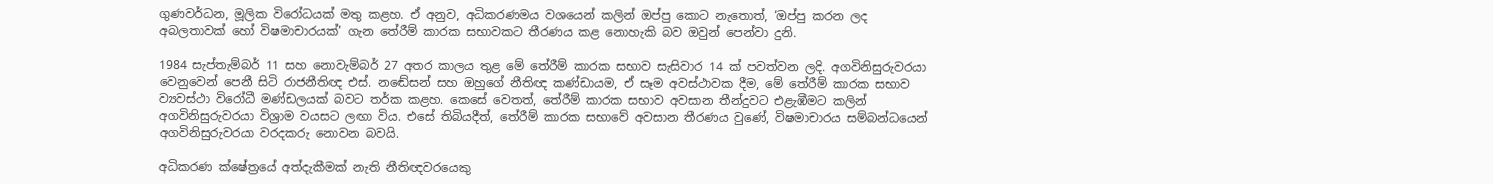ගුණවර්ධන, මූලික විරෝධයක් මතු කළහ. ඒ අනුව, අධිකරණමය වශයෙන් කලින් ඔප්පු කොට නැතොත්, ‘ඔප්පු කරන ලද අබලතාවක් හෝ විෂමාචාරයක්’ ගැන තේරීම් කාරක සභාවකට තීරණය කළ නොහැකි බව ඔවුන් පෙන්වා දුනි.

1984 සැප්තැම්බර් 11 සහ නොවැම්බර් 27 අතර කාලය තුළ මේ තේරීම් කාරක සභාව සැසිවාර 14 ක් පවත්වන ලදි. අගවිනිසුරුවරයා වෙනුවෙන් පෙනී සිටි රාජනීතිඥ එස්. නඬේසන් සහ ඔහුගේ නීතිඥ කණ්ඩායම, ඒ සෑම අවස්ථාවක දීම, මේ තේරීම් කාරක සභාව ව්‍යවස්ථා විරෝධී මණ්ඩලයක් බවට තර්ක කළහ. කෙසේ වෙතත්, තේරීම් කාරක සභාව අවසාන තීන්දුවට එළැඹීමට කලින් අගවිනිසුරුවරයා විශ්‍රාම වයසට ලඟා විය. එසේ තිබියදීත්, තේරීම් කාරක සභාවේ අවසාන තීරණය වුණේ, විෂමාචාරය සම්බන්ධයෙන් අගවිනිසුරුවරයා වරදකරු නොවන බවයි.

අධිකරණ ක්ෂේත්‍රයේ අත්දැකීමක් නැති නීතිඥවරයෙකු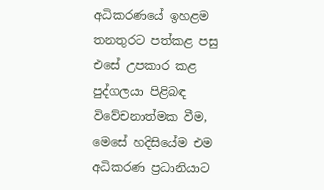අධිකරණයේ ඉහළම තනතුරට පත්කළ පසු එසේ උපකාර කළ පුද්ගලයා පිළිබඳ විවේචනාත්මක වීම, මෙසේ හදිසියේම එම අධිකරණ ප්‍රධානියාට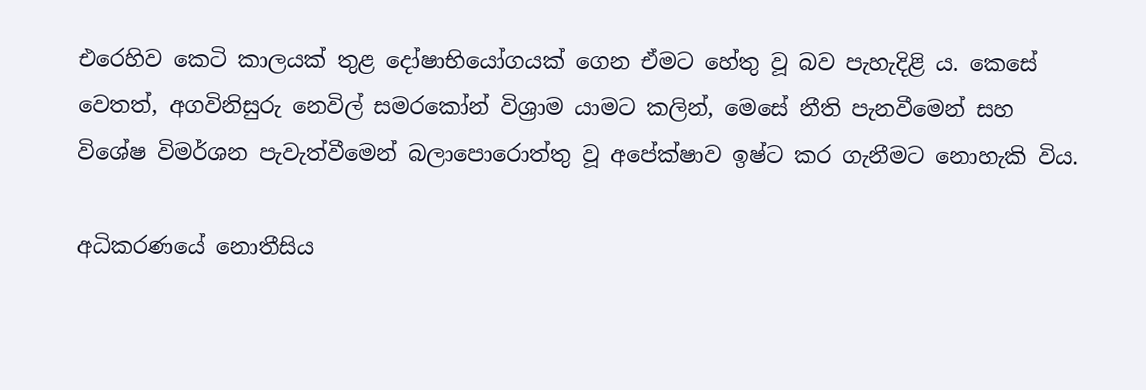එරෙහිව කෙටි කාලයක් තුළ දෝෂාභියෝගයක් ගෙන ඒමට හේතු වූ බව පැහැදිළි ය. කෙසේ වෙතත්, අගවිනිසුරු නෙවිල් සමරකෝන් විශ්‍රාම යාමට කලින්, මෙසේ නීති පැනවීමෙන් සහ විශේෂ විමර්ශන පැවැත්වීමෙන් බලාපොරොත්තු වූ අපේක්ෂාව ඉෂ්ට කර ගැනීමට නොහැකි විය.

අධිකරණයේ නොතීසිය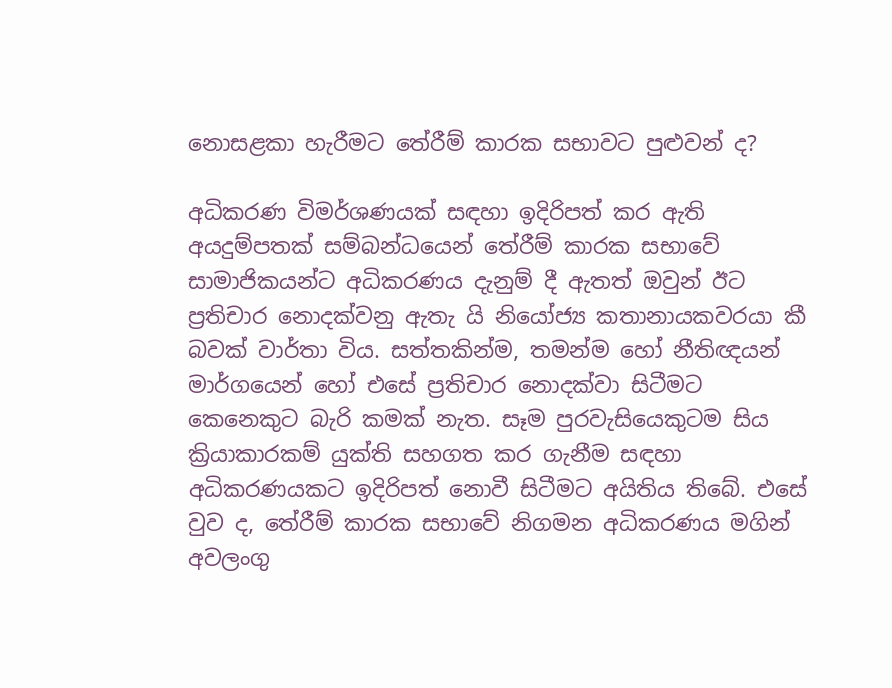නොසළකා හැරීමට තේරීම් කාරක සභාවට පුළුවන් ද?

අධිකරණ විමර්ශණයක් සඳහා ඉදිරිපත් කර ඇති අයදුම්පතක් සම්බන්ධයෙන් තේරීම් කාරක සභාවේ සාමාජිකයන්ට අධිකරණය දැනුම් දී ඇතත් ඔවුන් ඊට ප්‍රතිචාර නොදක්වනු ඇතැ යි නියෝජ්‍ය කතානායකවරයා කී බවක් වාර්තා විය. සත්තකින්ම, තමන්ම හෝ නීතිඥයන් මාර්ගයෙන් හෝ එසේ ප්‍රතිචාර නොදක්වා සිටීමට කෙනෙකුට බැරි කමක් නැත. සෑම පුරවැසියෙකුටම සිය ක්‍රියාකාරකම් යුක්ති සහගත කර ගැනීම සඳහා අධිකරණයකට ඉදිරිපත් නොවී සිටීමට අයිතිය තිබේ. එසේ වුව ද, තේරීම් කාරක සභාවේ නිගමන අධිකරණය මගින් අවලංගු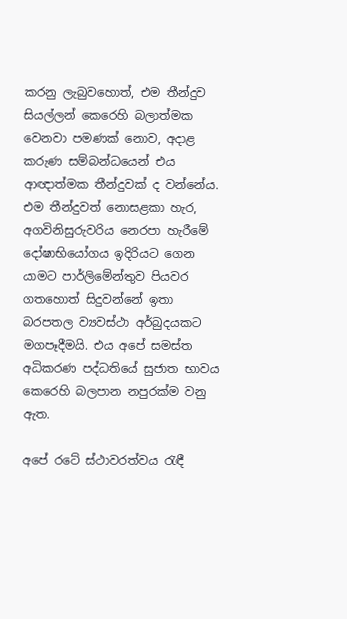කරනු ලැබුවහොත්, එම තීන්දුව සියල්ලන් කෙරෙහි බලාත්මක වෙනවා පමණක් නොව, අදාළ කරුණ සම්බන්ධයෙන් එය ආඥාත්මක තීන්දුවක් ද වන්නේය. එම තීන්දුවත් නොසළකා හැර, අගවිනිසුරුවරිය නෙරපා හැරීමේ දෝෂාභියෝගය ඉදිරියට ගෙන යාමට පාර්ලිමේන්තුව පියවර ගතහොත් සිදුවන්නේ ඉතා බරපතල ව්‍යවස්ථා අර්බුදයකට මගපෑදීමයි. එය අපේ සමස්ත අධිකරණ පද්ධතියේ සුජාත භාවය කෙරෙහි බලපාන නපුරක්ම වනු ඇත.

අපේ රටේ ස්ථාවරත්වය රැඳී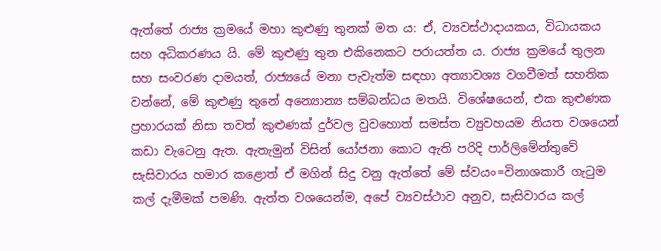ඇත්තේ රාජ්‍ය ක්‍රමයේ මහා කුළුණු තුනක් මත ය: ඒ, ව්‍යවස්ථාදායකය, විධායකය සහ අධිකරණය යි. මේ කුළුණු තුන එකිනෙකට පරායත්ත ය. රාජ්‍ය ක්‍රමයේ තුලන සහ සංවරණ දාමයත්, රාජ්‍යයේ මනා පැවැත්ම සඳහා අත්‍යාවශ්‍ය වගවීමත් සහතික වන්නේ, මේ කුළුණු තුනේ අන්‍යොන්‍ය සම්බන්ධය මතයි. විශේෂයෙන්, එක කුළුණක ප්‍රහාරයක් නිසා තවත් කුළුණක් දුර්වල වුවහොත් සමස්ත ව්‍යුවහයම නියත වශයෙන් කඩා වැටෙනු ඇත. ඇතැමුන් විසින් යෝජනා කොට ඇති පරිදි පාර්ලිමේන්තුවේ සැසිවාරය හමාර කළොත් ඒ මගින් සිදු වනු ඇත්තේ මේ ස්වයං=විනාශකාරී ගැටුම කල් දැමීමක් පමණි. ඇත්ත වශයෙන්ම, අපේ ව්‍යවස්ථාව අනුව, සැසිවාරය කල්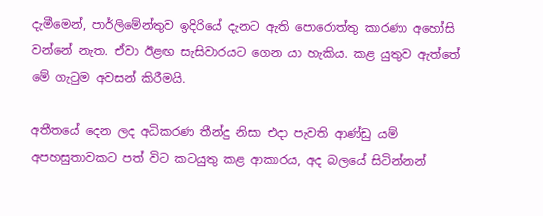දැමීමෙන්, පාර්ලිමේන්තුව ඉදිරියේ දැනට ඇති පොරොත්තු කාරණා අහෝසි වන්නේ නැත. ඒවා ඊළඟ සැසිවාරයට ගෙන යා හැකිය. කළ යුතුව ඇත්තේ මේ ගැටුම අවසන් කිරීමයි.

අතීතයේ දෙන ලද අධිකරණ තීන්දු නිසා එදා පැවති ආණ්ඩු යම් අපහසුතාවකට පත් විට කටයුතු කළ ආකාරය, අද බලයේ සිටින්නන්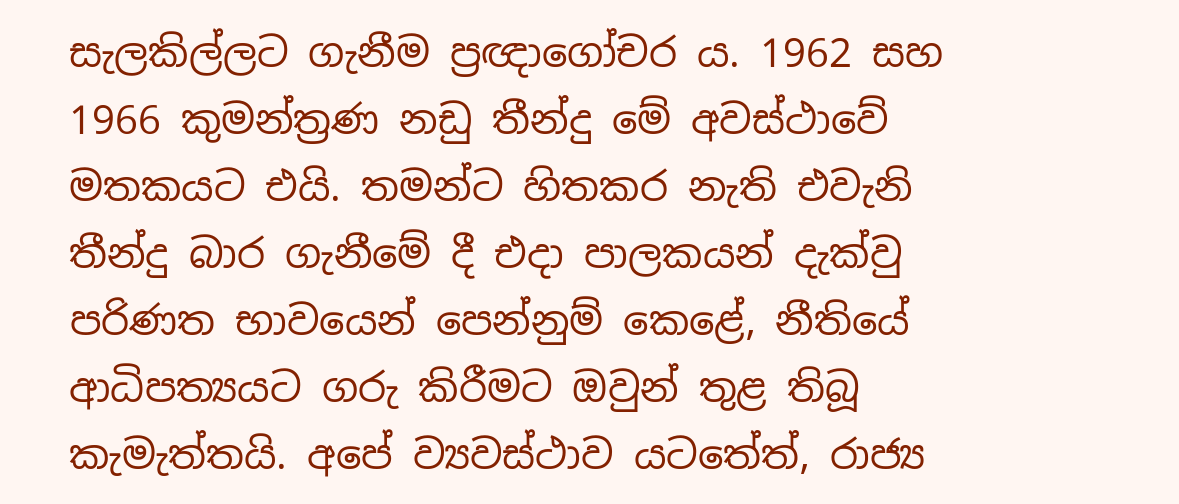සැලකිල්ලට ගැනීම ප්‍රඥාගෝචර ය. 1962 සහ 1966 කුමන්ත්‍රණ නඩු තීන්දු මේ අවස්ථාවේ මතකයට එයි. තමන්ට හිතකර නැති එවැනි තීන්දු බාර ගැනීමේ දී එදා පාලකයන් දැක්වු පරිණත භාවයෙන් පෙන්නුම් කෙළේ, නීතියේ ආධිපත්‍යයට ගරු කිරීමට ඔවුන් තුළ තිබූ කැමැත්තයි. අපේ ව්‍යවස්ථාව යටතේත්, රාජ්‍ය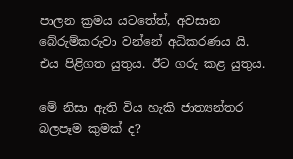පාලන ක්‍රමය යටතේත්, අවසාන බේරුම්කරුවා වන්නේ අධිකරණය යි. එය පිළිගත යුතුය. ඊට ගරු කළ යුතුය.

මේ නිසා ඇති විය හැකි ජාත්‍යන්තර බලපෑම කුමක් ද?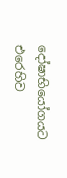දෝෂාභියෝගයට එරෙහිව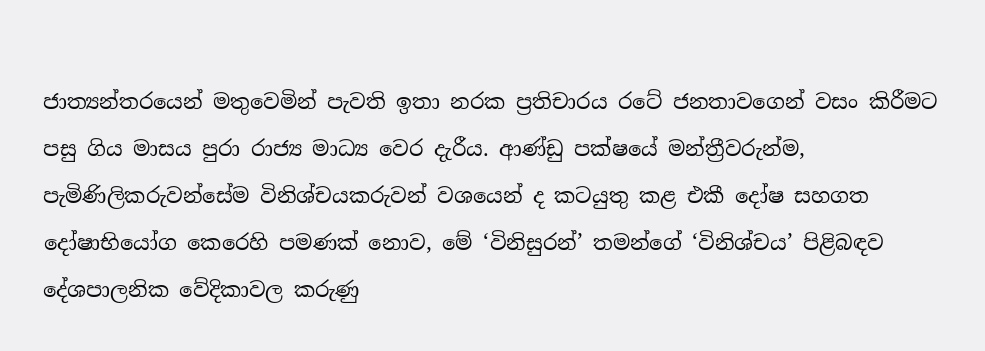ජාත්‍යන්තරයෙන් මතුවෙමින් පැවති ඉතා නරක ප්‍රතිචාරය රටේ ජනතාවගෙන් වසං කිරීමට පසු ගිය මාසය පුරා රාජ්‍ය මාධ්‍ය වෙර දැරීය. ආණ්ඩු පක්ෂයේ මන්ත්‍රීවරුන්ම, පැමිණිලිකරුවන්සේම විනිශ්චයකරුවන් වශයෙන් ද කටයුතු කළ එකී දෝෂ සහගත දෝෂාභියෝග කෙරෙහි පමණක් නොව, මේ ‘විනිසුරන්’ තමන්ගේ ‘විනිශ්චය’ පිළිබඳව දේශපාලනික වේදිකාවල කරුණු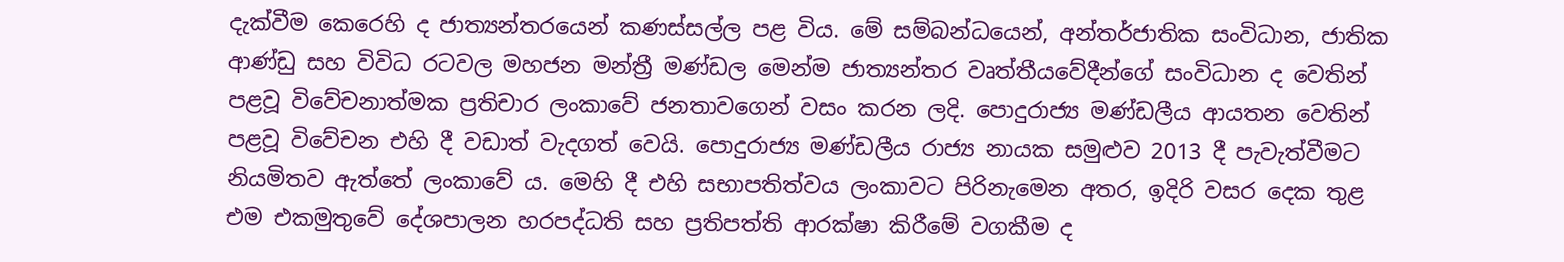දැක්වීම කෙරෙහි ද ජාත්‍යන්තරයෙන් කණස්සල්ල පළ විය. මේ සම්බන්ධයෙන්, අන්තර්ජාතික සංවිධාන, ජාතික ආණ්ඩු සහ විවිධ රටවල මහජන මන්ත්‍රී මණ්ඩල මෙන්ම ජාත්‍යන්තර වෘත්තීයවේදීන්ගේ සංවිධාන ද වෙතින් පළවූ විවේචනාත්මක ප්‍රතිචාර ලංකාවේ ජනතාවගෙන් වසං කරන ලදි. පොදුරාජ්‍ය මණ්ඩලීය ආයතන වෙතින් පළවූ විවේචන එහි දී වඩාත් වැදගත් වෙයි. පොදුරාජ්‍ය මණ්ඩලීය රාජ්‍ය නායක සමුළුව 2013 දී පැවැත්වීමට නියමිතව ඇත්තේ ලංකාවේ ය. මෙහි දී එහි සභාපතිත්වය ලංකාවට පිරිනැමෙන අතර, ඉදිරි වසර දෙක තුළ එම එකමුතුවේ දේශපාලන හරපද්ධති සහ ප්‍රතිපත්ති ආරක්ෂා කිරීමේ වගකීම ද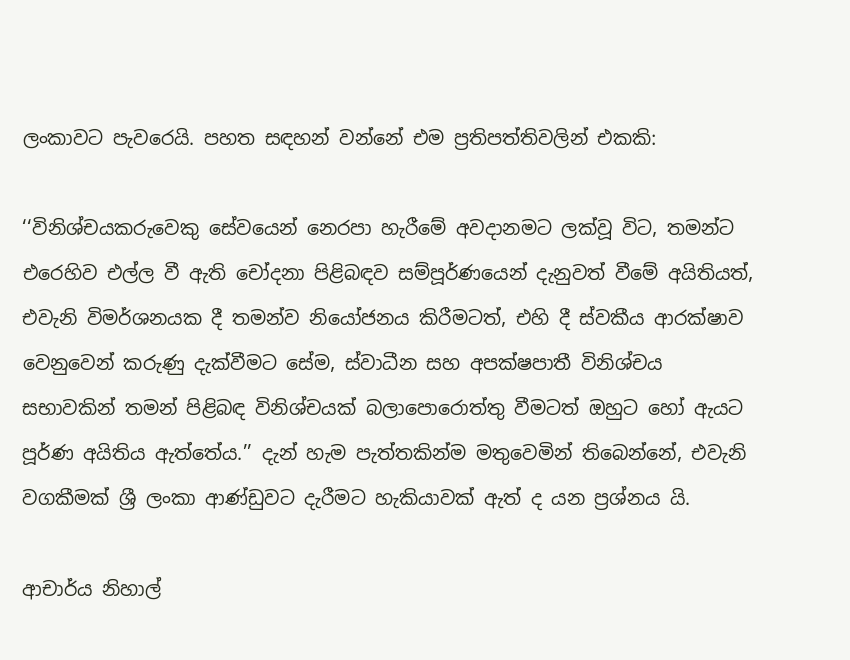ලංකාවට පැවරෙයි. පහත සඳහන් වන්නේ එම ප්‍රතිපත්තිවලින් එකකි:

‘‘විනිශ්චයකරුවෙකු සේවයෙන් නෙරපා හැරීමේ අවදානමට ලක්වූ විට, තමන්ට එරෙහිව එල්ල වී ඇති චෝදනා පිළිබඳව සම්පූර්ණයෙන් දැනුවත් වීමේ අයිතියත්, එවැනි විමර්ශනයක දී තමන්ව නියෝජනය කිරීමටත්, එහි දී ස්වකීය ආරක්ෂාව වෙනුවෙන් කරුණු දැක්වීමට සේම, ස්වාධීන සහ අපක්ෂපාතී විනිශ්චය සභාවකින් තමන් පිළිබඳ විනිශ්චයක් බලාපොරොත්තු වීමටත් ඔහුට හෝ ඇයට පූර්ණ අයිතිය ඇත්තේය.’’ දැන් හැම පැත්තකින්ම මතුවෙමින් තිබෙන්නේ, එවැනි වගකීමක් ශ්‍රී ලංකා ආණ්ඩුවට දැරීමට හැකියාවක් ඇත් ද යන ප්‍රශ්නය යි.

ආචාර්ය නිහාල්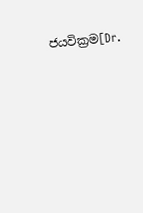ජයවික්‍රම[Dr.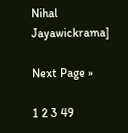Nihal Jayawickrama]

Next Page »

1 2 3 49